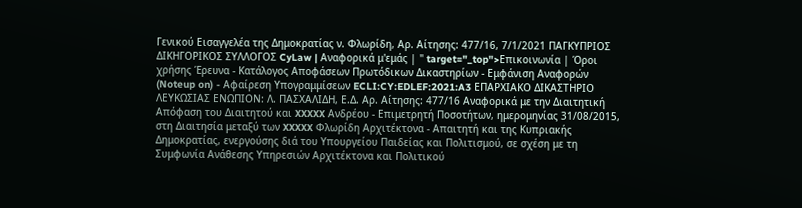Γενικού Εισαγγελέα της Δημοκρατίας ν. Φλωρίδη, Αρ. Αίτησης: 477/16, 7/1/2021 ΠΑΓΚΥΠΡΙΟΣ ΔΙΚΗΓΟΡΙΚΟΣ ΣΥΛΛΟΓΟΣ CyLaw | Αναφορικά μ'εμάς | " target="_top">Επικοινωνία | Όροι χρήσης Έρευνα - Κατάλογος Αποφάσεων Πρωτόδικων Δικαστηρίων - Εμφάνιση Αναφορών (Noteup on) - Αφαίρεση Υπογραμμίσεων ECLI:CY:EDLEF:2021:A3 ΕΠΑΡΧΙΑΚΟ ΔΙΚΑΣΤΗΡΙΟ ΛΕΥΚΩΣΙΑΣ ΕΝΩΠΙΟΝ: Λ. ΠΑΣΧΑΛΙΔΗ, Ε.Δ. Αρ. Αίτησης: 477/16 Αναφορικά με την Διαιτητική Απόφαση του Διαιτητού και XXXXX Ανδρέου - Επιμετρητή Ποσοτήτων, ημερομηνίας 31/08/2015, στη Διαιτησία μεταξύ των XXXXX Φλωρίδη Αρχιτέκτονα - Απαιτητή και της Κυπριακής Δημοκρατίας, ενεργούσης διά του Υπουργείου Παιδείας και Πολιτισμού, σε σχέση με τη Συμφωνία Ανάθεσης Υπηρεσιών Αρχιτέκτονα και Πολιτικού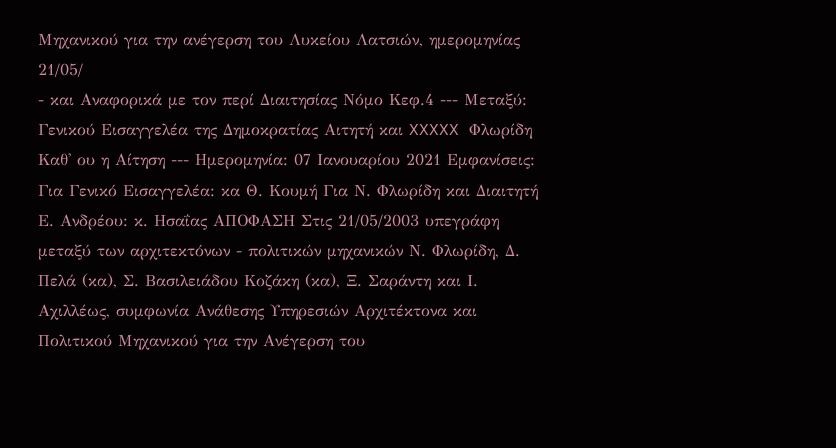Μηχανικού για την ανέγερση του Λυκείου Λατσιών, ημερομηνίας 21/05/
- και Αναφορικά με τον περί Διαιτησίας Νόμο Κεφ.4 --- Μεταξύ: Γενικού Εισαγγελέα της Δημοκρατίας Αιτητή και XXXXX Φλωρίδη Καθ' ου η Αίτηση --- Ημερομηνία: 07 Ιανουαρίου 2021 Εμφανίσεις: Για Γενικό Εισαγγελέα: κα Θ. Κουμή Για Ν. Φλωρίδη και Διαιτητή Ε. Ανδρέου: κ. Ησαΐας ΑΠΟΦΑΣΗ Στις 21/05/2003 υπεγράφη μεταξύ των αρχιτεκτόνων - πολιτικών μηχανικών Ν. Φλωρίδη, Δ. Πελά (κα), Σ. Βασιλειάδου Κοζάκη (κα), Ξ. Σαράντη και Ι. Αχιλλέως, συμφωνία Ανάθεσης Υπηρεσιών Αρχιτέκτονα και Πολιτικού Μηχανικού για την Ανέγερση του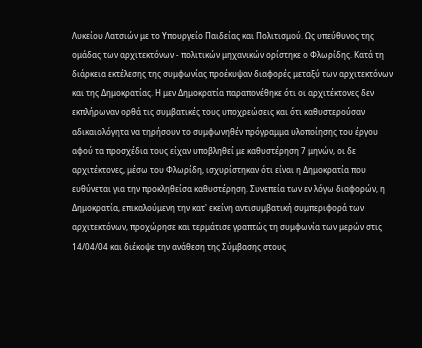Λυκείου Λατσιών με το Υπουργείο Παιδείας και Πολιτισμού. Ως υπεύθυνος της ομάδας των αρχιτεκτόνων - πολιτικών μηχανικών ορίστηκε ο Φλωρίδης. Κατά τη διάρκεια εκτέλεσης της συμφωνίας προέκυψαν διαφορές μεταξύ των αρχιτεκτόνων και της Δημοκρατίας. Η μεν Δημοκρατία παραπονέθηκε ότι οι αρχιτέκτονες δεν εκπλήρωναν ορθά τις συμβατικές τους υποχρεώσεις και ότι καθυστερούσαν αδικαιολόγητα να τηρήσουν το συμφωνηθέν πρόγραμμα υλοποίησης του έργου αφού τα προσχέδια τους είχαν υποβληθεί με καθυστέρηση 7 μηνών, οι δε αρχιτέκτονες, μέσω του Φλωρίδη, ισχυρίστηκαν ότι είναι η Δημοκρατία που ευθύνεται για την προκληθείσα καθυστέρηση. Συνεπεία των εν λόγω διαφορών, η Δημοκρατία, επικαλούμενη την κατ' εκείνη αντισυμβατική συμπεριφορά των αρχιτεκτόνων, προχώρησε και τερμάτισε γραπτώς τη συμφωνία των μερών στις 14/04/04 και διέκοψε την ανάθεση της Σύμβασης στους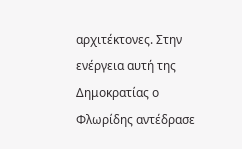αρχιτέκτονες. Στην ενέργεια αυτή της Δημοκρατίας ο Φλωρίδης αντέδρασε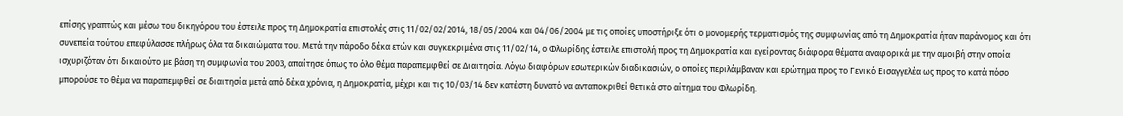επίσης γραπτώς και μέσω του δικηγόρου του έστειλε προς τη Δημοκρατία επιστολές στις 11/02/02/2014, 18/05/2004 και 04/06/2004 με τις οποίες υποστήριξε ότι ο μονομερής τερματισμός της συμφωνίας από τη Δημοκρατία ήταν παράνομος και ότι συνεπεία τούτου επεφύλασσε πλήρως όλα τα δικαιώματα του. Μετά την πάροδο δέκα ετών και συγκεκριμένα στις 11/02/14, ο Φλωρίδης έστειλε επιστολή προς τη Δημοκρατία και εγείροντας διάφορα θέματα αναφορικά με την αμοιβή στην οποία ισχυριζόταν ότι δικαιούτο με βάση τη συμφωνία του 2003, απαίτησε όπως το όλο θέμα παραπεμφθεί σε Διαιτησία. Λόγω διαφόρων εσωτερικών διαδικασιών, ο οποίες περιλάμβαναν και ερώτημα προς το Γενικό Εισαγγελέα ως προς το κατά πόσο μπορούσε το θέμα να παραπεμφθεί σε διαιτησία μετά από δέκα χρόνια, η Δημοκρατία, μέχρι και τις 10/03/14 δεν κατέστη δυνατό να ανταποκριθεί θετικά στο αίτημα του Φλωρίδη.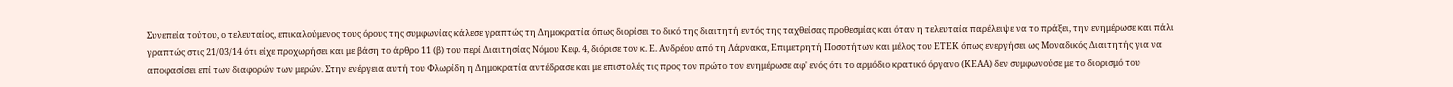Συνεπεία τούτου, ο τελευταίος, επικαλούμενος τους όρους της συμφωνίας κάλεσε γραπτώς τη Δημοκρατία όπως διορίσει το δικό της διαιτητή εντός της ταχθείσας προθεσμίας και όταν η τελευταία παρέλειψε να το πράξει, την ενημέρωσε και πάλι γραπτώς στις 21/03/14 ότι είχε προχωρήσει και με βάση το άρθρο 11 (β) του περί Διαιτησίας Νόμου Κεφ. 4, διόρισε τον κ. Ε. Ανδρέου από τη Λάρνακα, Επιμετρητή Ποσοτήτων και μέλος του ΕΤΕΚ όπως ενεργήσει ως Μοναδικός Διαιτητής για να αποφασίσει επί των διαφορών των μερών. Στην ενέργεια αυτή του Φλωρίδη η Δημοκρατία αντέδρασε και με επιστολές τις προς τον πρώτο τον ενημέρωσε αφ' ενός ότι το αρμόδιο κρατικό όργανο (ΚΕΑΑ) δεν συμφωνούσε με το διορισμό του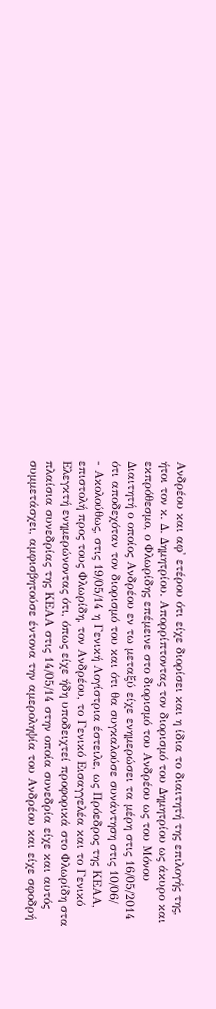Ανδρέου και αφ' ετέρου ότι είχε διορίσει και η ίδια το διαιτητή της επιλογής της, ήτοι τον κ. Δ. Δημητρίου. Απορρίπτοντας τον διορισμό του Δημητρίου ως άκυρο και εκπρόθεσμο, ο Φλωρίδης επέμεινε στο διορισμό του Ανδρέου ως του Μόνου Διαιτητή ο οποίος Ανδρέου εν τω μεταξύ είχε ενημερώσει τα μέρη στις 16/05/2014 ότι αποδεχόταν τον διορισμό του και ότι θα συγκαλούσε συνάντηση στις 10/06/
- Ακολούθως, στις 19/05/14 η Γενική Λογίστρια έστειλε, ως Πρόεδρος της ΚΕΑΑ, επιστολή προς τους Φλωρίδη, τον Ανδρέου, το Γενικό Εισαγγελέα και το Γενικό Ελεγκτή ενημερώνοντας ότι, όπως είχε ήδη υποδειχτεί προφορικά στο Φλωρίδη στα πλαίσια συνεδρίας της ΚΕΑΑ στις 14/05/14 στην οποία συνεδρία είχε και αυτός συμμετάσχει, αμφισβητούσε έντονα την αμεροληψία του Ανδρέου και είχε σφοδρή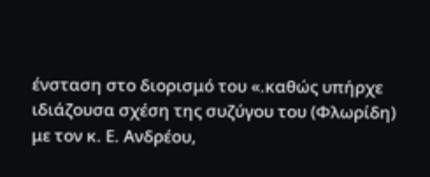ένσταση στο διορισμό του «.καθώς υπήρχε ιδιάζουσα σχέση της συζύγου του (Φλωρίδη) με τον κ. Ε. Ανδρέου,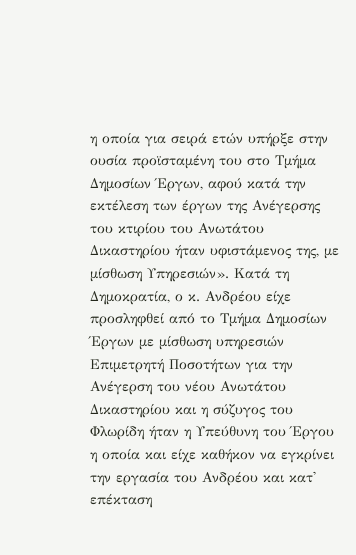η οποία για σειρά ετών υπήρξε στην ουσία προϊσταμένη του στο Τμήμα Δημοσίων Έργων, αφού κατά την εκτέλεση των έργων της Ανέγερσης του κτιρίου του Ανωτάτου Δικαστηρίου ήταν υφιστάμενος της, με μίσθωση Υπηρεσιών». Κατά τη Δημοκρατία, ο κ. Ανδρέου είχε προσληφθεί από το Τμήμα Δημοσίων Έργων με μίσθωση υπηρεσιών Επιμετρητή Ποσοτήτων για την Ανέγερση του νέου Ανωτάτου Δικαστηρίου και η σύζυγος του Φλωρίδη ήταν η Υπεύθυνη του Έργου η οποία και είχε καθήκον να εγκρίνει την εργασία του Ανδρέου και κατ' επέκταση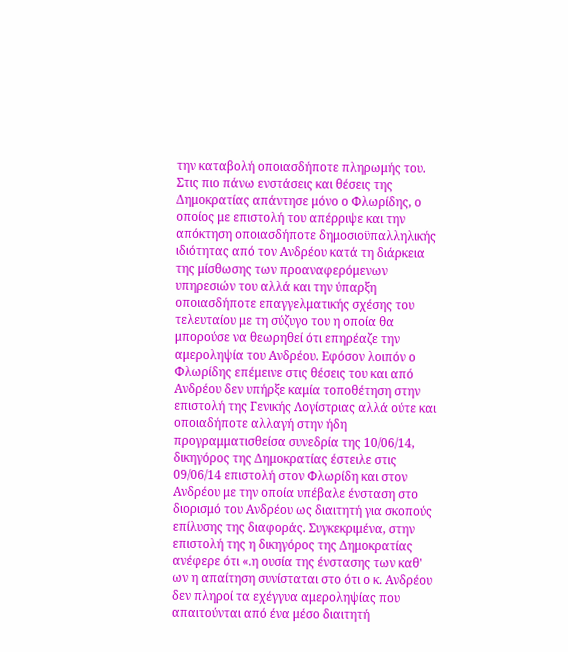την καταβολή οποιασδήποτε πληρωμής του. Στις πιο πάνω ενστάσεις και θέσεις της Δημοκρατίας απάντησε μόνο ο Φλωρίδης, ο οποίος με επιστολή του απέρριψε και την απόκτηση οποιασδήποτε δημοσιοϋπαλληλικής ιδιότητας από τον Ανδρέου κατά τη διάρκεια της μίσθωσης των προαναφερόμενων υπηρεσιών του αλλά και την ύπαρξη οποιασδήποτε επαγγελματικής σχέσης του τελευταίου με τη σύζυγο του η οποία θα μπορούσε να θεωρηθεί ότι επηρέαζε την αμεροληψία του Ανδρέου. Εφόσον λοιπόν ο Φλωρίδης επέμεινε στις θέσεις του και από Ανδρέου δεν υπήρξε καμία τοποθέτηση στην επιστολή της Γενικής Λογίστριας αλλά ούτε και οποιαδήποτε αλλαγή στην ήδη προγραμματισθείσα συνεδρία της 10/06/14, δικηγόρος της Δημοκρατίας έστειλε στις 09/06/14 επιστολή στον Φλωρίδη και στον Ανδρέου με την οποία υπέβαλε ένσταση στο διορισμό του Ανδρέου ως διαιτητή για σκοπούς επίλυσης της διαφοράς. Συγκεκριμένα, στην επιστολή της η δικηγόρος της Δημοκρατίας ανέφερε ότι «.η ουσία της ένστασης των καθ' ων η απαίτηση συνίσταται στο ότι ο κ. Ανδρέου δεν πληροί τα εχέγγυα αμεροληψίας που απαιτούνται από ένα μέσο διαιτητή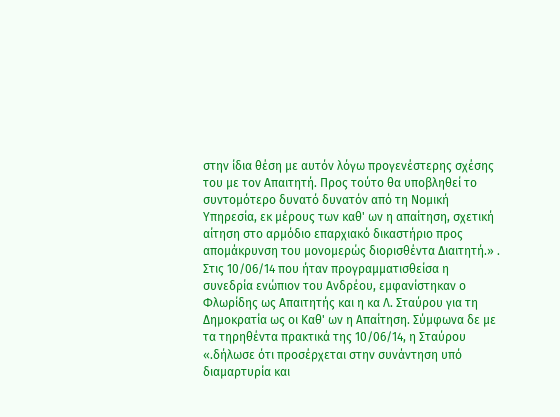στην ίδια θέση με αυτόν λόγω προγενέστερης σχέσης του με τον Απαιτητή. Προς τούτο θα υποβληθεί το συντομότερο δυνατό δυνατόν από τη Νομική Υπηρεσία, εκ μέρους των καθ' ων η απαίτηση, σχετική αίτηση στο αρμόδιο επαρχιακό δικαστήριο προς απομάκρυνση του μονομερώς διορισθέντα Διαιτητή.» . Στις 10/06/14 που ήταν προγραμματισθείσα η συνεδρία ενώπιον του Ανδρέου, εμφανίστηκαν ο Φλωρίδης ως Απαιτητής και η κα Λ. Σταύρου για τη Δημοκρατία ως οι Καθ' ων η Απαίτηση. Σύμφωνα δε με τα τηρηθέντα πρακτικά της 10/06/14, η Σταύρου «.δήλωσε ότι προσέρχεται στην συνάντηση υπό διαμαρτυρία και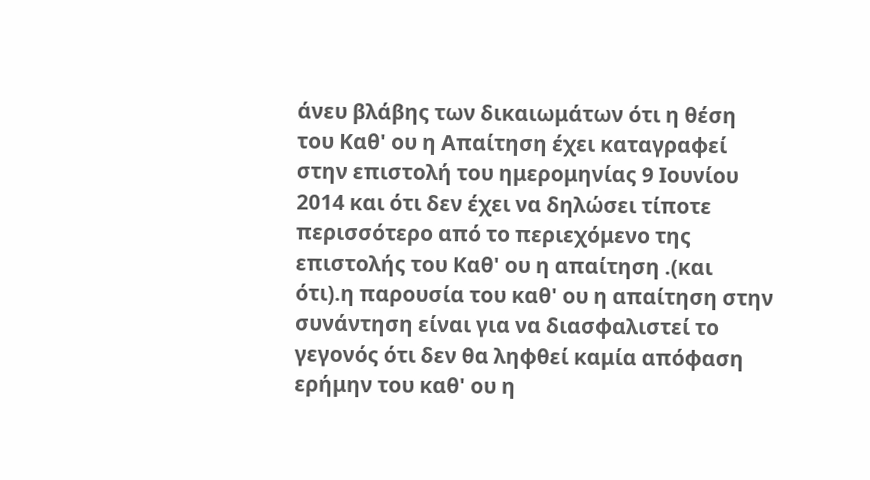άνευ βλάβης των δικαιωμάτων ότι η θέση του Καθ' ου η Απαίτηση έχει καταγραφεί στην επιστολή του ημερομηνίας 9 Ιουνίου 2014 και ότι δεν έχει να δηλώσει τίποτε περισσότερο από το περιεχόμενο της επιστολής του Καθ' ου η απαίτηση .(και ότι).η παρουσία του καθ' ου η απαίτηση στην συνάντηση είναι για να διασφαλιστεί το γεγονός ότι δεν θα ληφθεί καμία απόφαση ερήμην του καθ' ου η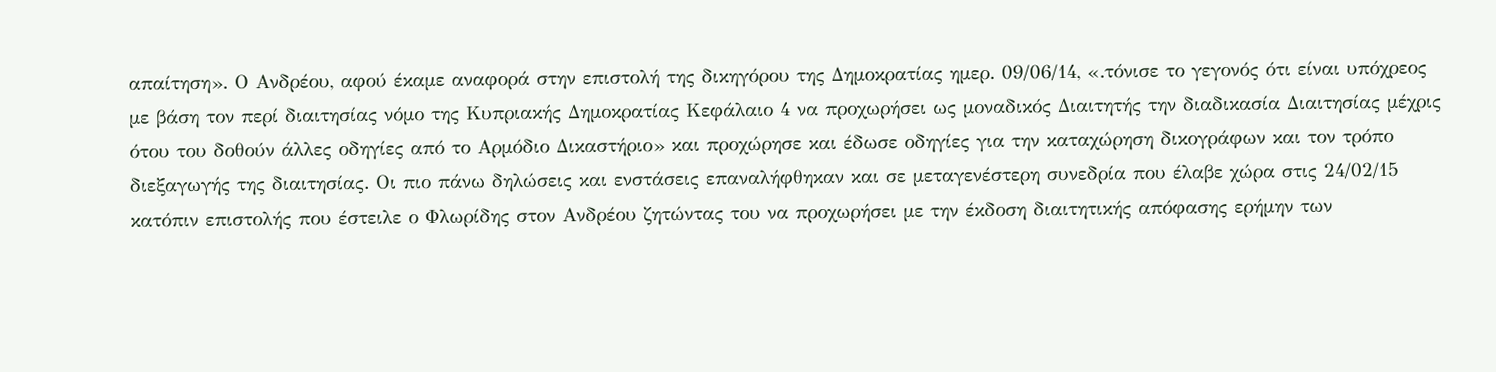απαίτηση». Ο Ανδρέου, αφού έκαμε αναφορά στην επιστολή της δικηγόρου της Δημοκρατίας ημερ. 09/06/14, «.τόνισε το γεγονός ότι είναι υπόχρεος με βάση τον περί διαιτησίας νόμο της Κυπριακής Δημοκρατίας Κεφάλαιο 4 να προχωρήσει ως μοναδικός Διαιτητής την διαδικασία Διαιτησίας μέχρις ότου του δοθούν άλλες οδηγίες από το Αρμόδιο Δικαστήριο» και προχώρησε και έδωσε οδηγίες για την καταχώρηση δικογράφων και τον τρόπο διεξαγωγής της διαιτησίας. Οι πιο πάνω δηλώσεις και ενστάσεις επαναλήφθηκαν και σε μεταγενέστερη συνεδρία που έλαβε χώρα στις 24/02/15 κατόπιν επιστολής που έστειλε ο Φλωρίδης στον Ανδρέου ζητώντας του να προχωρήσει με την έκδοση διαιτητικής απόφασης ερήμην των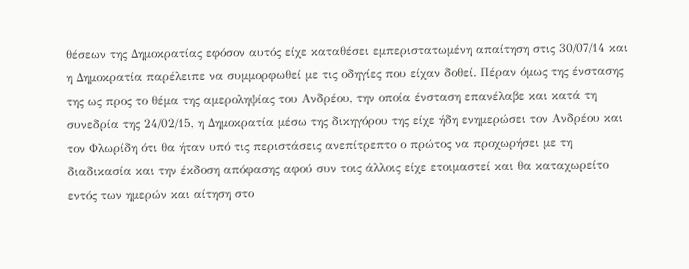θέσεων της Δημοκρατίας εφόσον αυτός είχε καταθέσει εμπεριστατωμένη απαίτηση στις 30/07/14 και η Δημοκρατία παρέλειπε να συμμορφωθεί με τις οδηγίες που είχαν δοθεί. Πέραν όμως της ένστασης της ως προς το θέμα της αμεροληψίας του Ανδρέου, την οποία ένσταση επανέλαβε και κατά τη συνεδρία της 24/02/15, η Δημοκρατία μέσω της δικηγόρου της είχε ήδη ενημερώσει τον Ανδρέου και τον Φλωρίδη ότι θα ήταν υπό τις περιστάσεις ανεπίτρεπτο ο πρώτος να προχωρήσει με τη διαδικασία και την έκδοση απόφασης αφού συν τοις άλλοις είχε ετοιμαστεί και θα καταχωρείτο εντός των ημερών και αίτηση στο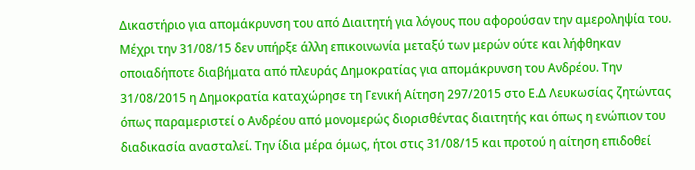Δικαστήριο για απομάκρυνση του από Διαιτητή για λόγους που αφορούσαν την αμεροληψία του. Μέχρι την 31/08/15 δεν υπήρξε άλλη επικοινωνία μεταξύ των μερών ούτε και λήφθηκαν οποιαδήποτε διαβήματα από πλευράς Δημοκρατίας για απομάκρυνση του Ανδρέου. Την 31/08/2015 η Δημοκρατία καταχώρησε τη Γενική Αίτηση 297/2015 στο Ε.Δ Λευκωσίας ζητώντας όπως παραμεριστεί ο Ανδρέου από μονομερώς διορισθέντας διαιτητής και όπως η ενώπιον του διαδικασία ανασταλεί. Την ίδια μέρα όμως, ήτοι στις 31/08/15 και προτού η αίτηση επιδοθεί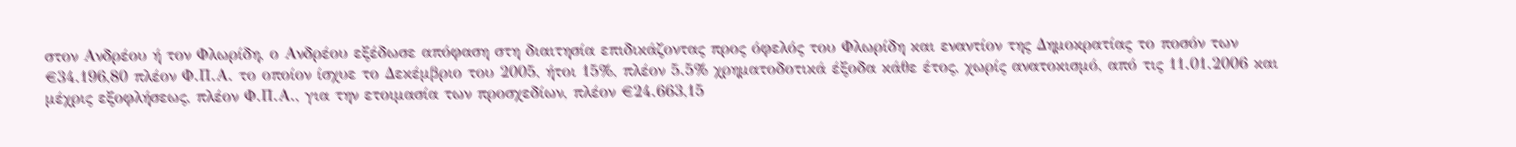στον Ανδρέου ή τον Φλωρίδη, ο Ανδρέου εξέδωσε απόφαση στη διαιτησία επιδικάζοντας προς όφελός του Φλωρίδη και εναντίον της Δημοκρατίας το ποσόν των €34.196,80 πλέον Φ.Π.Α. το οποίον ίσχυε το Δεκέμβριο του 2005, ήτοι 15%, πλέον 5.5% χρηματοδοτικά έξοδα κάθε έτος, χωρίς ανατοκισμό, από τις 11.01.2006 και μέχρις εξοφλήσεως, πλέον Φ.Π.Α., για την ετοιμασία των προσχεδίων, πλέον €24.663,15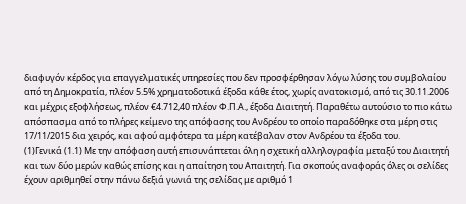διαφυγόν κέρδος για επαγγελματικές υπηρεσίες που δεν προσφέρθησαν λόγω λύσης του συμβολαίου από τη Δημοκρατία, πλέον 5.5% χρηματοδοτικά έξοδα κάθε έτος, χωρίς ανατοκισμό, από τις 30.11.2006 και μέχρις εξοφλήσεως, πλέον €4.712,40 πλέον Φ.Π.Α., έξοδα Διαιτητή. Παραθέτω αυτούσιο το πιο κάτω απόσπασμα από το πλήρες κείμενο της απόφασης του Ανδρέου το οποίο παραδόθηκε στα μέρη στις 17/11/2015 δια χειρός, και αφού αμφότερα τα μέρη κατέβαλαν στον Ανδρέου τα έξοδα του.
(1)Γενικά (1.1) Με την απόφαση αυτή επισυνάπτεται όλη η σχετική αλληλογραφία μεταξύ του Διαιτητή και των δύο μερών καθώς επίσης και η απαίτηση του Απαιτητή. Για σκοπούς αναφοράς όλες οι σελίδες έχουν αριθμηθεί στην πάνω δεξιά γωνιά της σελίδας με αριθμό 1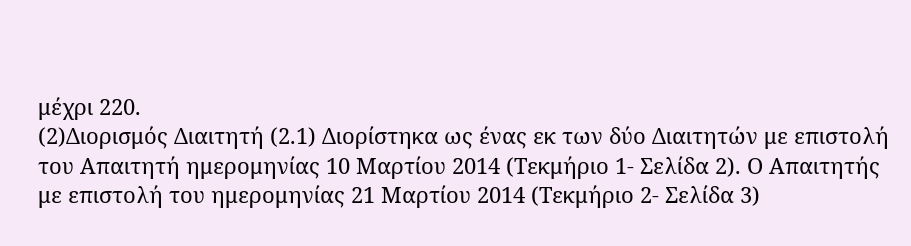μέχρι 220.
(2)Διορισμός Διαιτητή (2.1) Διορίστηκα ως ένας εκ των δύο Διαιτητών με επιστολή του Απαιτητή ημερομηνίας 10 Μαρτίου 2014 (Τεκμήριο 1- Σελίδα 2). Ο Απαιτητής με επιστολή του ημερομηνίας 21 Μαρτίου 2014 (Τεκμήριο 2- Σελίδα 3)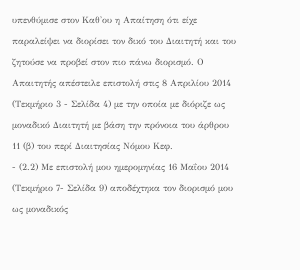υπενθύμισε στον Καθ'ου η Απαίτηση ότι είχε παραλείψει να διορίσει τον δικό του Διαιτητή και του ζητούσε να προβεί στον πιο πάνω διορισμό. Ο Απαιτητής απέστειλε επιστολή στις 8 Απριλίου 2014 (Τεκμήριο 3 - Σελίδα 4) με την οποία με διόριζε ως μοναδικό Διαιτητή με βάση την πρόνοια του άρθρου 11 (β) του περί Διαιτησίας Νόμου Κεφ.
- (2.2) Με επιστολή μου ημερομηνίας 16 Μαΐου 2014 (Τεκμήριο 7- Σελίδα 9) αποδέχτηκα τον διορισμό μου ως μοναδικός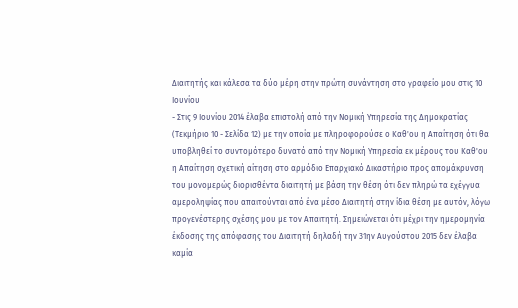Διαιτητής και κάλεσα τα δύο μέρη στην πρώτη συνάντηση στο γραφείο μου στις 10 Ιουνίου
- Στις 9 Ιουνίου 2014 έλαβα επιστολή από την Νομική Υπηρεσία της Δημοκρατίας (Τεκμήριο 10 - Σελίδα 12) με την οποία με πληροφορούσε ο Καθ'ου η Απαίτηση ότι θα υποβληθεί το συντομότερο δυνατό από την Νομική Υπηρεσία εκ μέρους του Καθ'ου η Απαίτηση σχετική αίτηση στο αρμόδιο Επαρχιακό Δικαστήριο προς απομάκρυνση του μονομερώς διορισθέντα διαιτητή με βάση την θέση ότι δεν πληρώ τα εχέγγυα αμεροληψίας που απαιτούνται από ένα μέσο Διαιτητή στην ίδια θέση με αυτόν, λόγω προγενέστερης σχέσης μου με τον Απαιτητή. Σημειώνεται ότι μέχρι την ημερομηνία έκδοσης της απόφασης του Διαιτητή δηλαδή την 31ην Αυγούστου 2015 δεν έλαβα καμία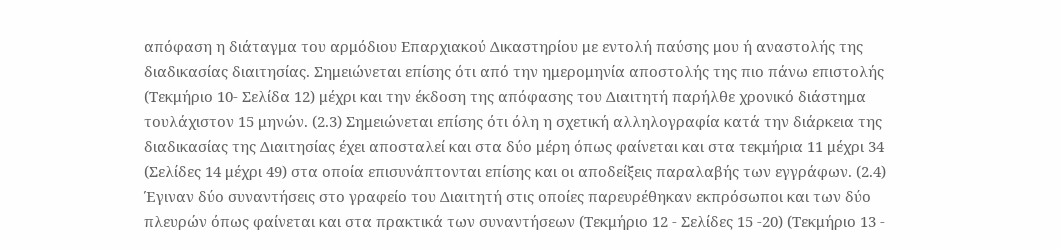απόφαση η διάταγμα του αρμόδιου Επαρχιακού Δικαστηρίου με εντολή παύσης μου ή αναστολής της διαδικασίας διαιτησίας. Σημειώνεται επίσης ότι από την ημερομηνία αποστολής της πιο πάνω επιστολής (Τεκμήριο 10- Σελίδα 12) μέχρι και την έκδοση της απόφασης του Διαιτητή παρήλθε χρονικό διάστημα τουλάχιστον 15 μηνών. (2.3) Σημειώνεται επίσης ότι όλη η σχετική αλληλογραφία κατά την διάρκεια της διαδικασίας της Διαιτησίας έχει αποσταλεί και στα δύο μέρη όπως φαίνεται και στα τεκμήρια 11 μέχρι 34 (Σελίδες 14 μέχρι 49) στα οποία επισυνάπτονται επίσης και οι αποδείξεις παραλαβής των εγγράφων. (2.4) Έγιναν δύο συναντήσεις στο γραφείο του Διαιτητή στις οποίες παρευρέθηκαν εκπρόσωποι και των δύο πλευρών όπως φαίνεται και στα πρακτικά των συναντήσεων (Τεκμήριο 12 - Σελίδες 15 -20) (Τεκμήριο 13 -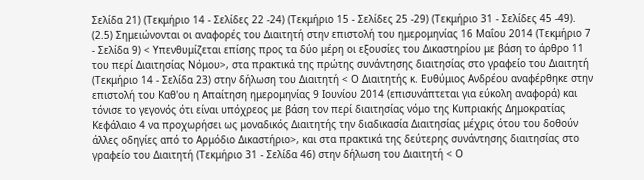Σελίδα 21) (Τεκμήριο 14 - Σελίδες 22 -24) (Τεκμήριο 15 - Σελίδες 25 -29) (Τεκμήριο 31 - Σελίδες 45 -49). (2.5) Σημειώνονται οι αναφορές του Διαιτητή στην επιστολή του ημερομηνίας 16 Μαΐου 2014 (Τεκμήριο 7 - Σελίδα 9) < Υπενθυμίζεται επίσης προς τα δύο μέρη οι εξουσίες του Δικαστηρίου με βάση το άρθρο 11 του περί Διαιτησίας Νόμου>, στα πρακτικά της πρώτης συνάντησης διαιτησίας στο γραφείο του Διαιτητή (Τεκμήριο 14 - Σελίδα 23) στην δήλωση του Διαιτητή < Ο Διαιτητής κ. Ευθύμιος Ανδρέου αναφέρθηκε στην επιστολή του Καθ'ου η Απαίτηση ημερομηνίας 9 Ιουνίου 2014 (επισυνάπτεται για εύκολη αναφορά) και τόνισε το γεγονός ότι είναι υπόχρεος με βάση τον περί διαιτησίας νόμο της Κυπριακής Δημοκρατίας Κεφάλαιο 4 να προχωρήσει ως μοναδικός Διαιτητής την διαδικασία Διαιτησίας μέχρις ότου του δοθούν άλλες οδηγίες από το Αρμόδιο Δικαστήριο>, και στα πρακτικά της δεύτερης συνάντησης διαιτησίας στο γραφείο του Διαιτητή (Τεκμήριο 31 - Σελίδα 46) στην δήλωση του Διαιτητή < Ο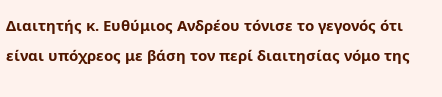Διαιτητής κ. Ευθύμιος Ανδρέου τόνισε το γεγονός ότι είναι υπόχρεος με βάση τον περί διαιτησίας νόμο της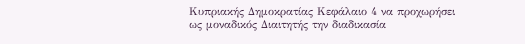Κυπριακής Δημοκρατίας Κεφάλαιο 4 να προχωρήσει ως μοναδικός Διαιτητής την διαδικασία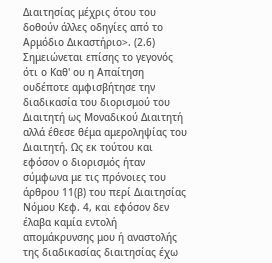Διαιτησίας μέχρις ότου του δοθούν άλλες οδηγίες από το Αρμόδιο Δικαστήριο>. (2.6) Σημειώνεται επίσης το γεγονός ότι ο Καθ' ου η Απαίτηση ουδέποτε αμφισβήτησε την διαδικασία του διορισμού του Διαιτητή ως Μοναδικού Διαιτητή αλλά έθεσε θέμα αμεροληψίας του Διαιτητή. Ως εκ τούτου και εφόσον ο διορισμός ήταν σύμφωνα με τις πρόνοιες του άρθρου 11(β) του περί Διαιτησίας Νόμου Κεφ. 4, και εφόσον δεν έλαβα καμία εντολή απομάκρυνσης μου ή αναστολής της διαδικασίας διαιτησίας έχω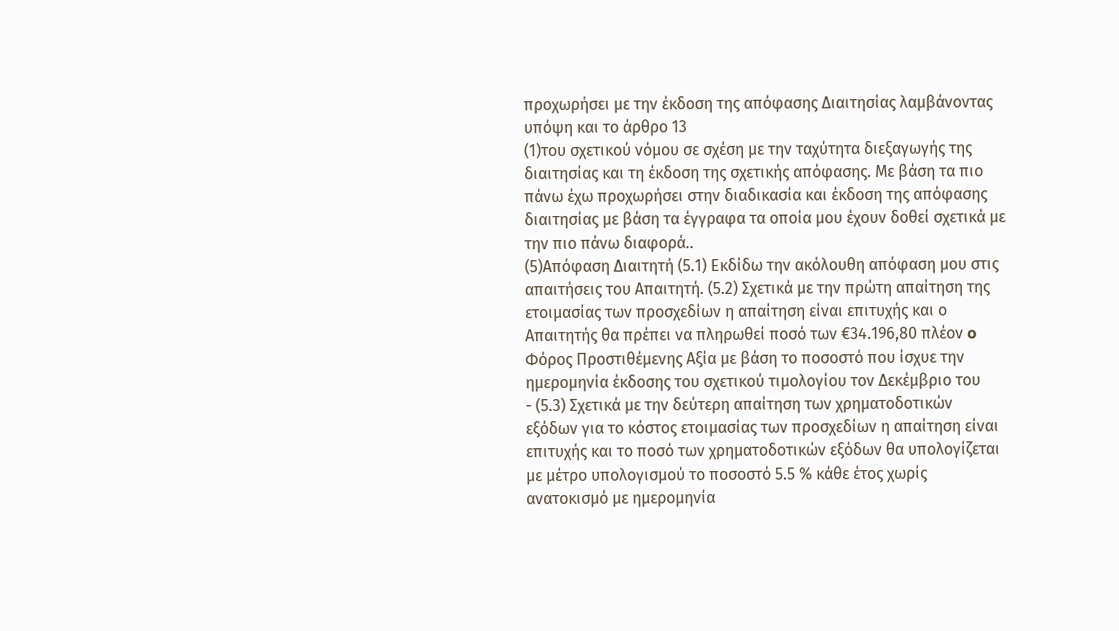προχωρήσει με την έκδοση της απόφασης Διαιτησίας λαμβάνοντας υπόψη και το άρθρο 13
(1)του σχετικού νόμου σε σχέση με την ταχύτητα διεξαγωγής της διαιτησίας και τη έκδοση της σχετικής απόφασης. Με βάση τα πιο πάνω έχω προχωρήσει στην διαδικασία και έκδοση της απόφασης διαιτησίας με βάση τα έγγραφα τα οποία μου έχουν δοθεί σχετικά με την πιο πάνω διαφορά..
(5)Απόφαση Διαιτητή (5.1) Εκδίδω την ακόλουθη απόφαση μου στις απαιτήσεις του Απαιτητή. (5.2) Σχετικά με την πρώτη απαίτηση της ετοιμασίας των προσχεδίων η απαίτηση είναι επιτυχής και ο Απαιτητής θα πρέπει να πληρωθεί ποσό των €34.196,80 πλέον o Φόρος Προστιθέμενης Αξία με βάση το ποσοστό που ίσχυε την ημερομηνία έκδοσης του σχετικού τιμολογίου τον Δεκέμβριο του
- (5.3) Σχετικά με την δεύτερη απαίτηση των χρηματοδοτικών εξόδων για το κόστος ετοιμασίας των προσχεδίων η απαίτηση είναι επιτυχής και το ποσό των χρηματοδοτικών εξόδων θα υπολογίζεται με μέτρο υπολογισμού το ποσοστό 5.5 % κάθε έτος χωρίς ανατοκισμό με ημερομηνία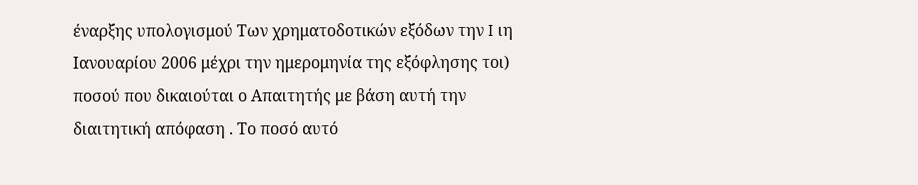έναρξης υπολογισμού Των χρηματοδοτικών εξόδων την I ιη Ιανουαρίου 2006 μέχρι την ημερομηνία της εξόφλησης τοι) ποσού που δικαιούται ο Απαιτητής με βάση αυτή την διαιτητική απόφαση . Το ποσό αυτό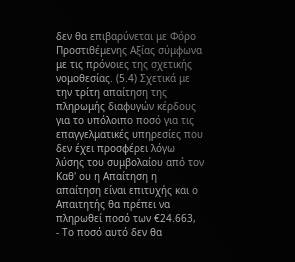δεν θα επιβαρύνεται με Φόρο Προστιθέμενης Αξίας σύμφωνα με τις πρόνοιες της σχετικής νομοθεσίας. (5.4) Σχετικά με την τρίτη απαίτηση της πληρωμής διαφυγών κέρδους για το υπόλοιπο ποσό για τις επαγγελματικές υπηρεσίες που δεν έχει προσφέρει λόγω λύσης του συμβολαίου από τον Καθ' ου η Απαίτηση η απαίτηση είναι επιτυχής και o Απαιτητής θα πρέπει να πληρωθεί ποσό των €24.663,
- Το ποσό αυτό δεν θα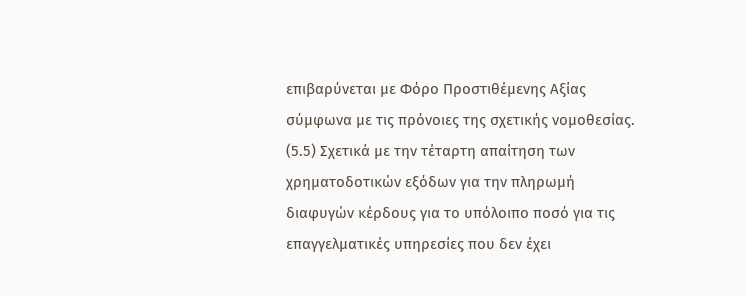επιβαρύνεται με Φόρο Προστιθέμενης Αξίας σύμφωνα με τις πρόνοιες της σχετικής νομοθεσίας. (5.5) Σχετικά με την τέταρτη απαίτηση των χρηματοδοτικών εξόδων για την πληρωμή διαφυγών κέρδους για το υπόλοιπο ποσό για τις επαγγελματικές υπηρεσίες που δεν έχει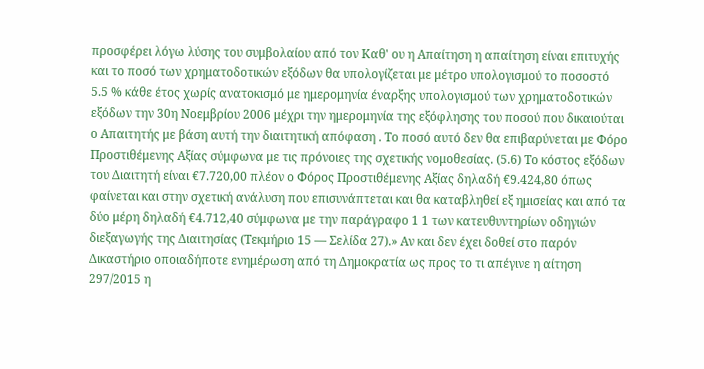προσφέρει λόγω λύσης του συμβολαίου από τον Καθ' ου η Απαίτηση η απαίτηση είναι επιτυχής και το ποσό των χρηματοδοτικών εξόδων θα υπολογίζεται με μέτρο υπολογισμού το ποσοστό 5.5 % κάθε έτος χωρίς ανατοκισμό με ημερομηνία έναρξης υπολογισμού των χρηματοδοτικών εξόδων την 30η Νοεμβρίου 2006 μέχρι την ημερομηνία της εξόφλησης του ποσού που δικαιούται ο Απαιτητής με βάση αυτή την διαιτητική απόφαση . Το ποσό αυτό δεν θα επιβαρύνεται με Φόρο Προστιθέμενης Αξίας σύμφωνα με τις πρόνοιες της σχετικής νομοθεσίας. (5.6) Το κόστος εξόδων του Διαιτητή είναι €7.720,00 πλέον ο Φόρος Προστιθέμενης Αξίας δηλαδή €9.424,80 όπως φαίνεται και στην σχετική ανάλυση που επισυνάπτεται και θα καταβληθεί εξ ημισείας και από τα δύο μέρη δηλαδή €4.712,40 σύμφωνα με την παράγραφο 1 1 των κατευθυντηρίων οδηγιών διεξαγωγής της Διαιτησίας (Τεκμήριο 15 — Σελίδα 27).» Αν και δεν έχει δοθεί στο παρόν Δικαστήριο οποιαδήποτε ενημέρωση από τη Δημοκρατία ως προς το τι απέγινε η αίτηση 297/2015 η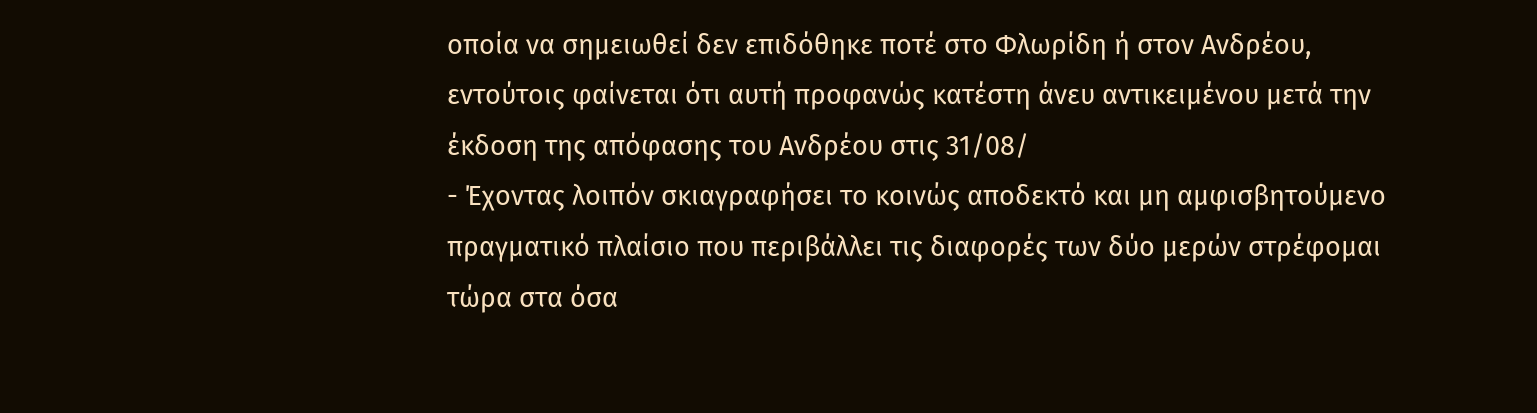οποία να σημειωθεί δεν επιδόθηκε ποτέ στο Φλωρίδη ή στον Ανδρέου, εντούτοις φαίνεται ότι αυτή προφανώς κατέστη άνευ αντικειμένου μετά την έκδοση της απόφασης του Ανδρέου στις 31/08/
- Έχοντας λοιπόν σκιαγραφήσει το κοινώς αποδεκτό και μη αμφισβητούμενο πραγματικό πλαίσιο που περιβάλλει τις διαφορές των δύο μερών στρέφομαι τώρα στα όσα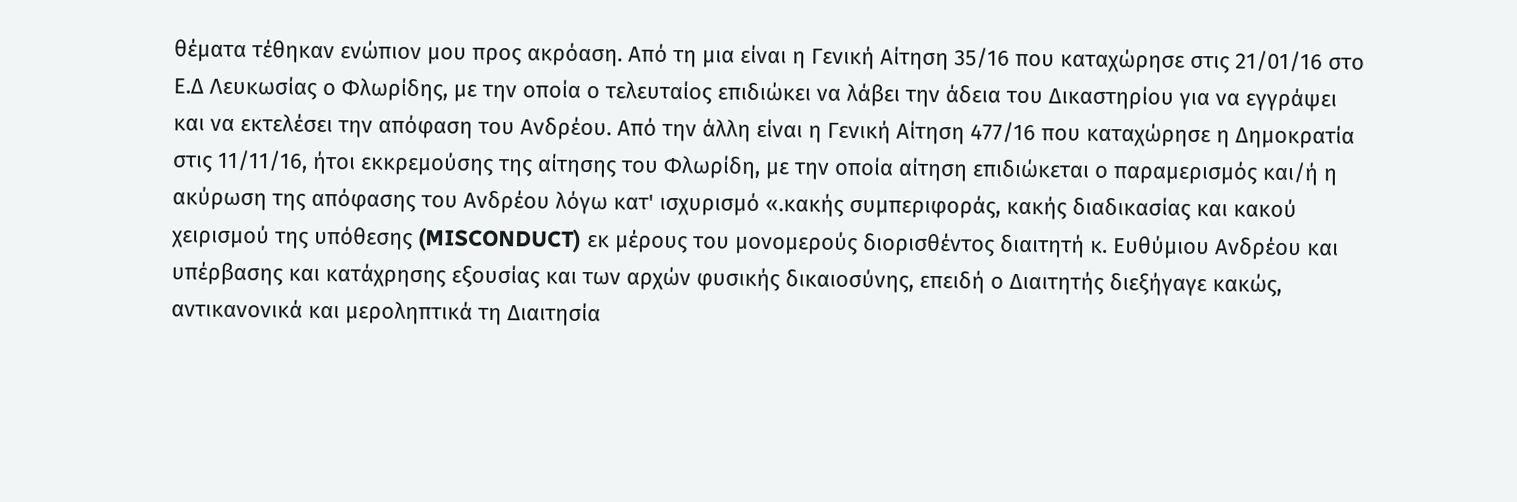θέματα τέθηκαν ενώπιον μου προς ακρόαση. Από τη μια είναι η Γενική Αίτηση 35/16 που καταχώρησε στις 21/01/16 στο Ε.Δ Λευκωσίας ο Φλωρίδης, με την οποία ο τελευταίος επιδιώκει να λάβει την άδεια του Δικαστηρίου για να εγγράψει και να εκτελέσει την απόφαση του Ανδρέου. Από την άλλη είναι η Γενική Αίτηση 477/16 που καταχώρησε η Δημοκρατία στις 11/11/16, ήτοι εκκρεμούσης της αίτησης του Φλωρίδη, με την οποία αίτηση επιδιώκεται ο παραμερισμός και/ή η ακύρωση της απόφασης του Ανδρέου λόγω κατ' ισχυρισμό «.κακής συμπεριφοράς, κακής διαδικασίας και κακού χειρισμού της υπόθεσης (MISCONDUCT) εκ μέρους του μονομερούς διορισθέντος διαιτητή κ. Ευθύμιου Ανδρέου και υπέρβασης και κατάχρησης εξουσίας και των αρχών φυσικής δικαιοσύνης, επειδή ο Διαιτητής διεξήγαγε κακώς, αντικανονικά και μεροληπτικά τη Διαιτησία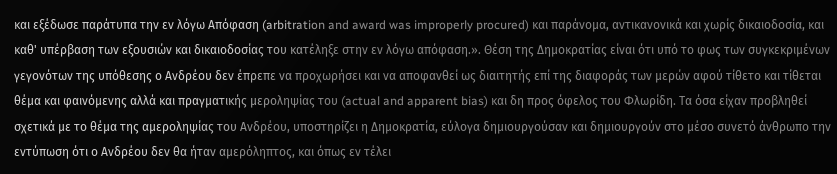και εξέδωσε παράτυπα την εν λόγω Απόφαση (arbitration and award was improperly procured) και παράνομα, αντικανονικά και χωρίς δικαιοδοσία, και καθ' υπέρβαση των εξουσιών και δικαιοδοσίας του κατέληξε στην εν λόγω απόφαση.». Θέση της Δημοκρατίας είναι ότι υπό το φως των συγκεκριμένων γεγονότων της υπόθεσης ο Ανδρέου δεν έπρεπε να προχωρήσει και να αποφανθεί ως διαιτητής επί της διαφοράς των μερών αφού τίθετο και τίθεται θέμα και φαινόμενης αλλά και πραγματικής μεροληψίας του (actual and apparent bias) και δη προς όφελος του Φλωρίδη. Τα όσα είχαν προβληθεί σχετικά με το θέμα της αμεροληψίας του Ανδρέου, υποστηρίζει η Δημοκρατία, εύλογα δημιουργούσαν και δημιουργούν στο μέσο συνετό άνθρωπο την εντύπωση ότι ο Ανδρέου δεν θα ήταν αμερόληπτος, και όπως εν τέλει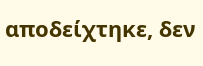αποδείχτηκε, δεν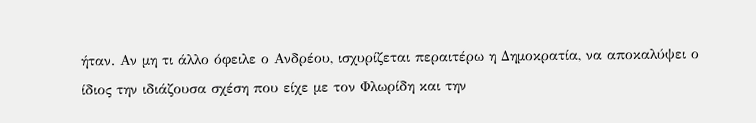ήταν. Αν μη τι άλλο όφειλε ο Ανδρέου, ισχυρίζεται περαιτέρω η Δημοκρατία, να αποκαλύψει ο ίδιος την ιδιάζουσα σχέση που είχε με τον Φλωρίδη και την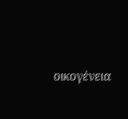οικογένεια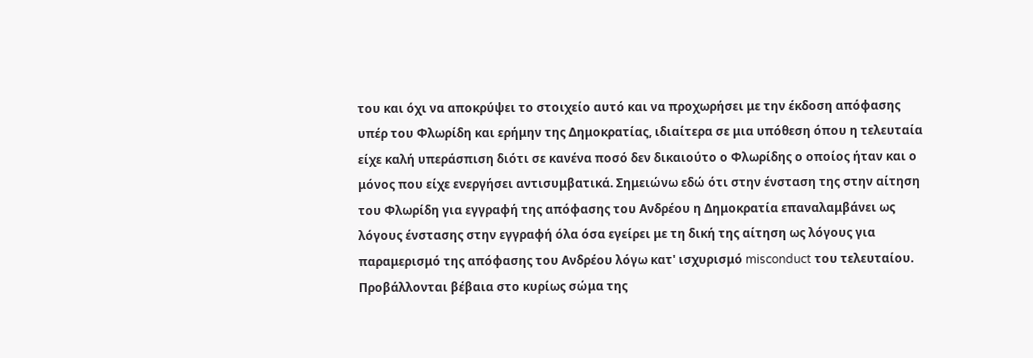του και όχι να αποκρύψει το στοιχείο αυτό και να προχωρήσει με την έκδοση απόφασης υπέρ του Φλωρίδη και ερήμην της Δημοκρατίας, ιδιαίτερα σε μια υπόθεση όπου η τελευταία είχε καλή υπεράσπιση διότι σε κανένα ποσό δεν δικαιούτο ο Φλωρίδης ο οποίος ήταν και ο μόνος που είχε ενεργήσει αντισυμβατικά. Σημειώνω εδώ ότι στην ένσταση της στην αίτηση του Φλωρίδη για εγγραφή της απόφασης του Ανδρέου η Δημοκρατία επαναλαμβάνει ως λόγους ένστασης στην εγγραφή όλα όσα εγείρει με τη δική της αίτηση ως λόγους για παραμερισμό της απόφασης του Ανδρέου λόγω κατ' ισχυρισμό misconduct του τελευταίου. Προβάλλονται βέβαια στο κυρίως σώμα της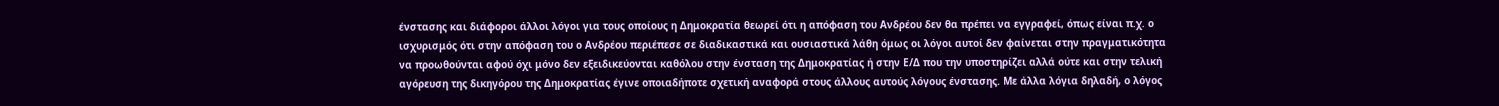ένστασης και διάφοροι άλλοι λόγοι για τους οποίους η Δημοκρατία θεωρεί ότι η απόφαση του Ανδρέου δεν θα πρέπει να εγγραφεί, όπως είναι π.χ. ο ισχυρισμός ότι στην απόφαση του ο Ανδρέου περιέπεσε σε διαδικαστικά και ουσιαστικά λάθη όμως οι λόγοι αυτοί δεν φαίνεται στην πραγματικότητα να προωθούνται αφού όχι μόνο δεν εξειδικεύονται καθόλου στην ένσταση της Δημοκρατίας ή στην Ε/Δ που την υποστηρίζει αλλά ούτε και στην τελική αγόρευση της δικηγόρου της Δημοκρατίας έγινε οποιαδήποτε σχετική αναφορά στους άλλους αυτούς λόγους ένστασης. Με άλλα λόγια δηλαδή, ο λόγος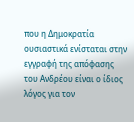που η Δημοκρατία ουσιαστικά ενίσταται στην εγγραφή της απόφασης του Ανδρέου είναι ο ίδιος λόγος για τον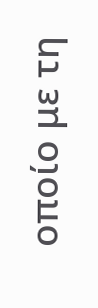οποίο με τη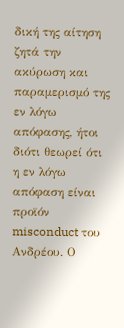δική της αίτηση ζητά την ακύρωση και παραμερισμό της εν λόγω απόφασης, ήτοι διότι θεωρεί ότι η εν λόγω απόφαση είναι προϊόν misconduct του Ανδρέου. Ο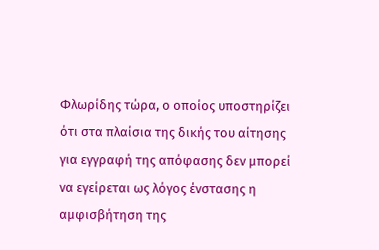Φλωρίδης τώρα, ο οποίος υποστηρίζει ότι στα πλαίσια της δικής του αίτησης για εγγραφή της απόφασης δεν μπορεί να εγείρεται ως λόγος ένστασης η αμφισβήτηση της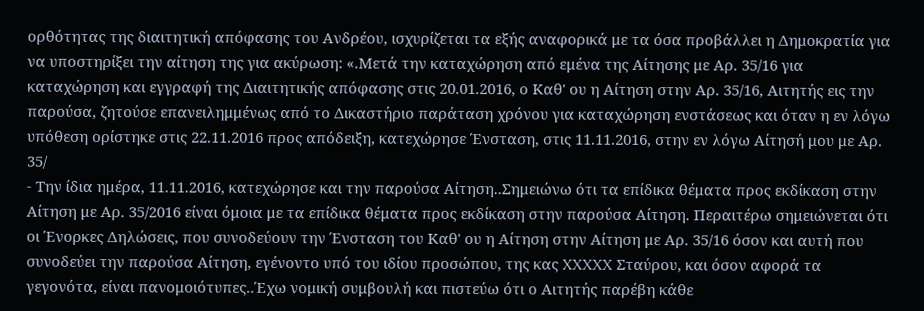ορθότητας της διαιτητική απόφασης του Ανδρέου, ισχυρίζεται τα εξής αναφορικά με τα όσα προβάλλει η Δημοκρατία για να υποστηρίξει την αίτηση της για ακύρωση: «.Μετά την καταχώρηση από εμένα της Αίτησης με Αρ. 35/16 για καταχώρηση και εγγραφή της Διαιτητικής απόφασης στις 20.01.2016, ο Καθ' ου η Αίτηση στην Αρ. 35/16, Αιτητής εις την παρούσα, ζητούσε επανειλημμένως από το Δικαστήριο παράταση χρόνου για καταχώρηση ενστάσεως και όταν η εν λόγω υπόθεση ορίστηκε στις 22.11.2016 προς απόδειξη, κατεχώρησε Ένσταση, στις 11.11.2016, στην εν λόγω Αίτησή μου με Αρ. 35/
- Την ίδια ημέρα, 11.11.2016, κατεχώρησε και την παρούσα Αίτηση..Σημειώνω ότι τα επίδικα θέματα προς εκδίκαση στην Αίτηση με Αρ. 35/2016 είναι όμοια με τα επίδικα θέματα προς εκδίκαση στην παρούσα Αίτηση. Περαιτέρω σημειώνεται ότι οι Ένορκες Δηλώσεις, που συνοδεύουν την Ένσταση του Καθ' ου η Αίτηση στην Αίτηση με Αρ. 35/16 όσον και αυτή που συνοδεύει την παρούσα Αίτηση, εγένοντο υπό του ιδίου προσώπου, της κας XXXXX Σταύρου, και όσον αφορά τα γεγονότα, είναι πανομοιότυπες..Έχω νομική συμβουλή και πιστεύω ότι ο Αιτητής παρέβη κάθε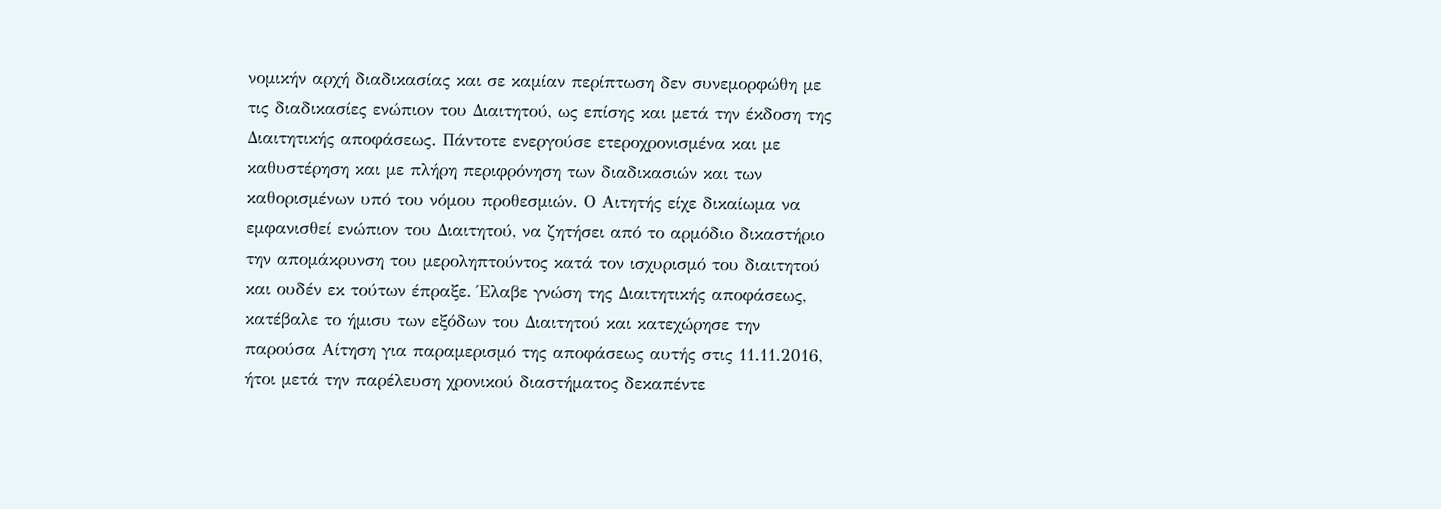νομικήν αρχή διαδικασίας και σε καμίαν περίπτωση δεν συνεμορφώθη με τις διαδικασίες ενώπιον του Διαιτητού, ως επίσης και μετά την έκδοση της Διαιτητικής αποφάσεως. Πάντοτε ενεργούσε ετεροχρονισμένα και με καθυστέρηση και με πλήρη περιφρόνηση των διαδικασιών και των καθορισμένων υπό του νόμου προθεσμιών. Ο Αιτητής είχε δικαίωμα να εμφανισθεί ενώπιον του Διαιτητού, να ζητήσει από το αρμόδιο δικαστήριο την απομάκρυνση του μεροληπτούντος κατά τον ισχυρισμό του διαιτητού και ουδέν εκ τούτων έπραξε. Έλαβε γνώση της Διαιτητικής αποφάσεως, κατέβαλε το ήμισυ των εξόδων του Διαιτητού και κατεχώρησε την παρούσα Αίτηση για παραμερισμό της αποφάσεως αυτής στις 11.11.2016, ήτοι μετά την παρέλευση χρονικού διαστήματος δεκαπέντε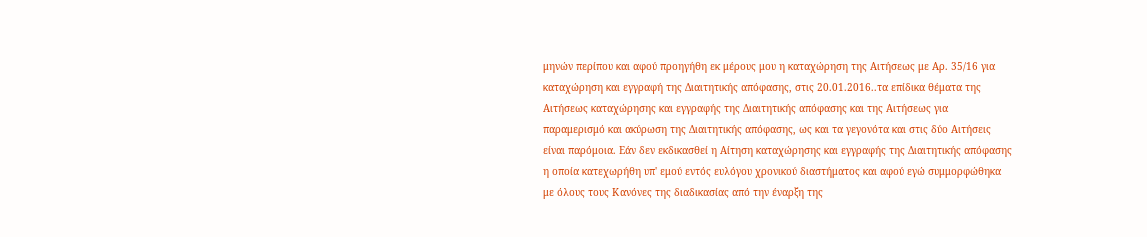μηνών περίπου και αφού προηγήθη εκ μέρους μου η καταχώρηση της Αιτήσεως με Αρ. 35/16 για καταχώρηση και εγγραφή της Διαιτητικής απόφασης, στις 20.01.2016..τα επίδικα θέματα της Αιτήσεως καταχώρησης και εγγραφής της Διαιτητικής απόφασης και της Αιτήσεως για παραμερισμό και ακύρωση της Διαιτητικής απόφασης, ως και τα γεγονότα και στις δύο Αιτήσεις είναι παρόμοια. Εάν δεν εκδικασθεί η Αίτηση καταχώρησης και εγγραφής της Διαιτητικής απόφασης η οποία κατεχωρήθη υπ' εμού εντός ευλόγου χρονικού διαστήματος και αφού εγώ συμμορφώθηκα με όλους τους Κανόνες της διαδικασίας από την έναρξη της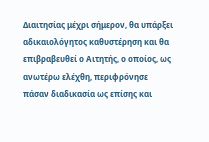Διαιτησίας μέχρι σήμερον, θα υπάρξει αδικαιολόγητος καθυστέρηση και θα επιβραβευθεί ο Αιτητής, ο οποίος, ως ανωτέρω ελέχθη, περιφρόνησε πάσαν διαδικασία ως επίσης και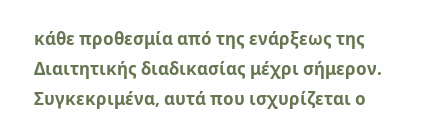κάθε προθεσμία από της ενάρξεως της Διαιτητικής διαδικασίας μέχρι σήμερον. Συγκεκριμένα, αυτά που ισχυρίζεται ο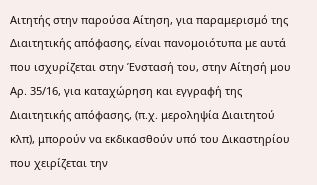Αιτητής στην παρούσα Αίτηση, για παραμερισμό της Διαιτητικής απόφασης, είναι πανομοιότυπα με αυτά που ισχυρίζεται στην Ένστασή του, στην Αίτησή μου Αρ. 35/16, για καταχώρηση και εγγραφή της Διαιτητικής απόφασης, (π.χ. μεροληψία Διαιτητού κλπ), μπορούν να εκδικασθούν υπό του Δικαστηρίου που χειρίζεται την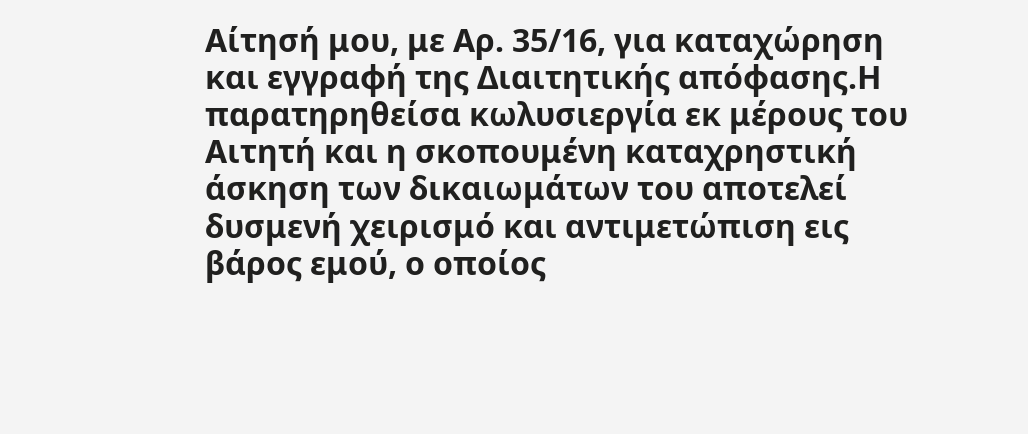Αίτησή μου, με Αρ. 35/16, για καταχώρηση και εγγραφή της Διαιτητικής απόφασης.Η παρατηρηθείσα κωλυσιεργία εκ μέρους του Αιτητή και η σκοπουμένη καταχρηστική άσκηση των δικαιωμάτων του αποτελεί δυσμενή χειρισμό και αντιμετώπιση εις βάρος εμού, ο οποίος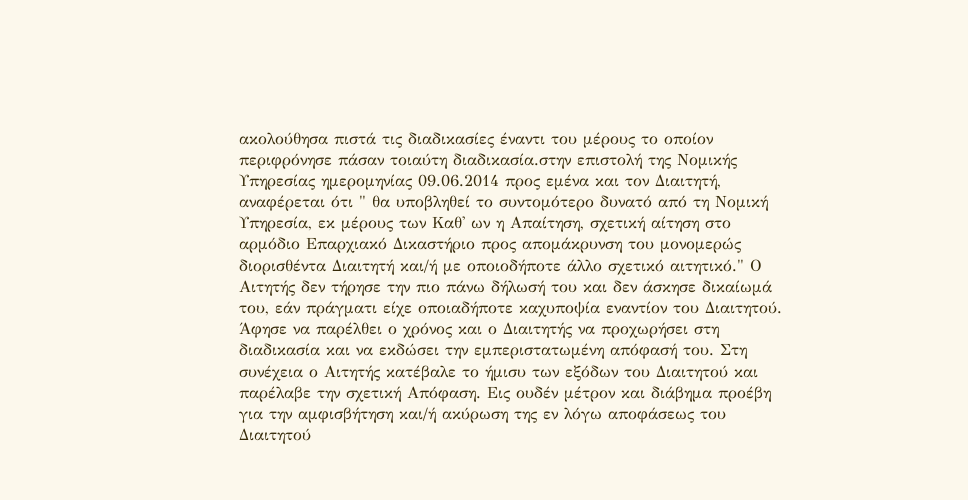ακολούθησα πιστά τις διαδικασίες έναντι του μέρους το οποίον περιφρόνησε πάσαν τοιαύτη διαδικασία.στην επιστολή της Νομικής Υπηρεσίας ημερομηνίας 09.06.2014 προς εμένα και τον Διαιτητή, αναφέρεται ότι " θα υποβληθεί το συντομότερο δυνατό από τη Νομική Υπηρεσία, εκ μέρους των Καθ' ων η Απαίτηση, σχετική αίτηση στο αρμόδιο Επαρχιακό Δικαστήριο προς απομάκρυνση του μονομερώς διορισθέντα Διαιτητή και/ή με οποιοδήποτε άλλο σχετικό αιτητικό." Ο Αιτητής δεν τήρησε την πιο πάνω δήλωσή του και δεν άσκησε δικαίωμά του, εάν πράγματι είχε οποιαδήποτε καχυποψία εναντίον του Διαιτητού. Άφησε να παρέλθει ο χρόνος και ο Διαιτητής να προχωρήσει στη διαδικασία και να εκδώσει την εμπεριστατωμένη απόφασή του. Στη συνέχεια ο Αιτητής κατέβαλε το ήμισυ των εξόδων του Διαιτητού και παρέλαβε την σχετική Απόφαση. Εις ουδέν μέτρον και διάβημα προέβη για την αμφισβήτηση και/ή ακύρωση της εν λόγω αποφάσεως του Διαιτητού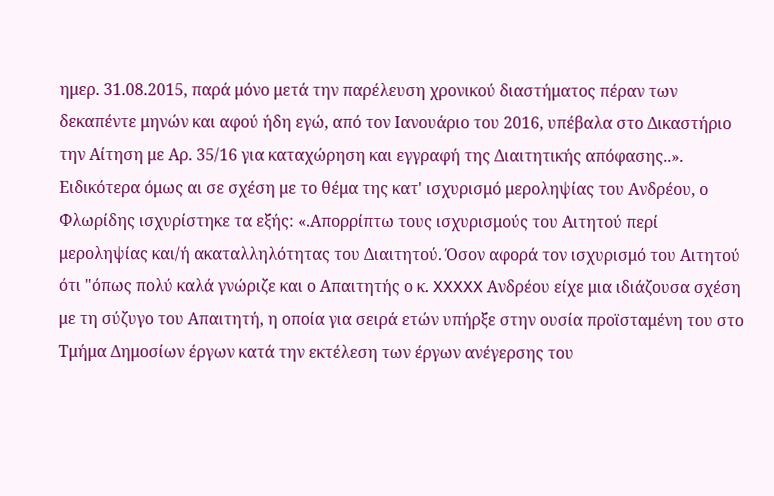ημερ. 31.08.2015, παρά μόνο μετά την παρέλευση χρονικού διαστήματος πέραν των δεκαπέντε μηνών και αφού ήδη εγώ, από τον Ιανουάριο του 2016, υπέβαλα στο Δικαστήριο την Αίτηση με Αρ. 35/16 για καταχώρηση και εγγραφή της Διαιτητικής απόφασης..». Ειδικότερα όμως αι σε σχέση με το θέμα της κατ' ισχυρισμό μεροληψίας του Ανδρέου, ο Φλωρίδης ισχυρίστηκε τα εξής: «.Απορρίπτω τους ισχυρισμούς του Αιτητού περί μεροληψίας και/ή ακαταλληλότητας του Διαιτητού. Όσον αφορά τον ισχυρισμό του Αιτητού ότι "όπως πολύ καλά γνώριζε και ο Απαιτητής ο κ. XXXXX Ανδρέου είχε μια ιδιάζουσα σχέση με τη σύζυγο του Απαιτητή, η οποία για σειρά ετών υπήρξε στην ουσία προϊσταμένη του στο Τμήμα Δημοσίων έργων κατά την εκτέλεση των έργων ανέγερσης του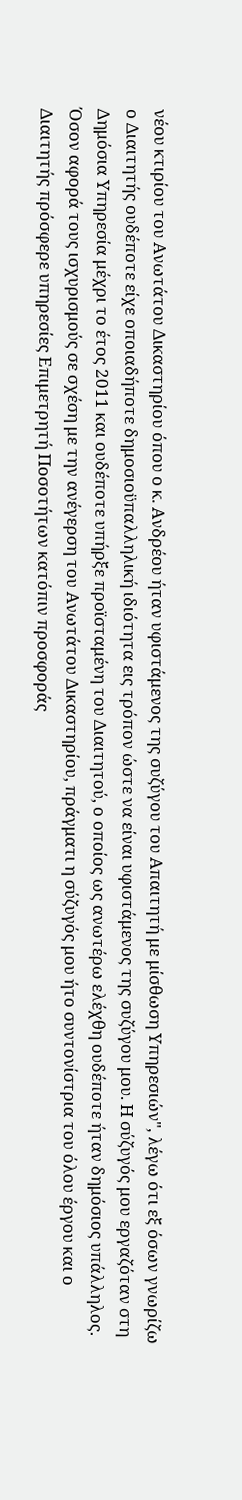νέου κτιρίου του Ανωτάτου Δικαστηρίου όπου ο κ. Ανδρέου ήταν υφιστάμενος της συζύγου του Απαιτητή με μίσθωση Υπηρεσιών", λέγω ότι εξ όσων γνωρίζω ο Διαιτητής ουδέποτε είχε οποιαδήποτε δημοσιοϋπαλληλική ιδιότητα εις τρόπον ώστε να είναι υφιστάμενος της συζύγου μου. Η σύζυγός μου εργαζόταν στη Δημόσια Υπηρεσία μέχρι το έτος 2011 και ουδέποτε υπήρξε προϊσταμένη του Διαιτητού, ο οποίος ως ανωτέρω ελέχθη ουδέποτε ήταν δημόσιος υπάλληλος. Όσον αφορά τους ισχυρισμούς σε σχέση με την ανέγερση του Ανωτάτου Δικαστηρίου, πράγματι η σύζυγός μου ήτο συντονίστρια του όλου έργου και ο Διαιτητής πρόσφερε υπηρεσίες Επιμετρητή Ποσοτήτων κατόπιν προσφοράς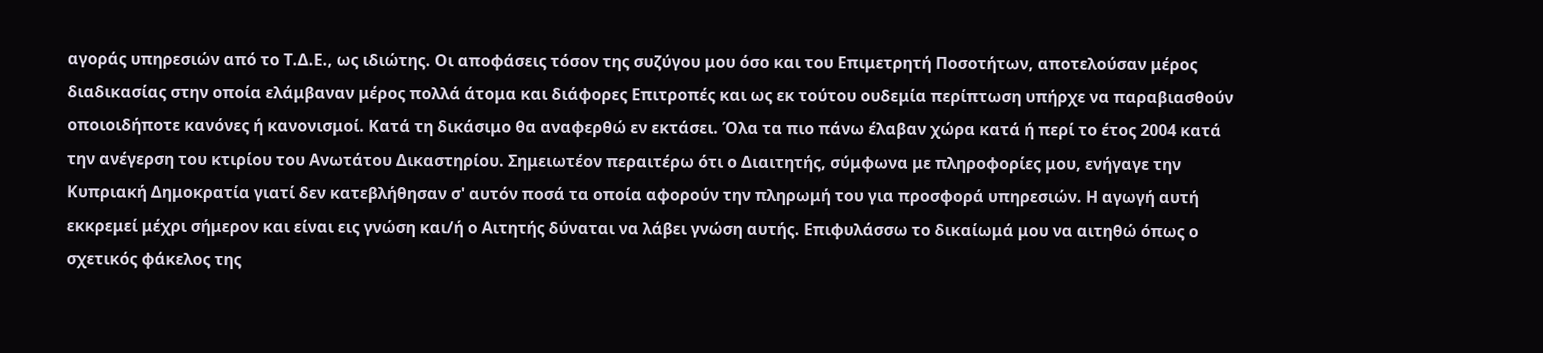αγοράς υπηρεσιών από το Τ.Δ.Ε., ως ιδιώτης. Οι αποφάσεις τόσον της συζύγου μου όσο και του Επιμετρητή Ποσοτήτων, αποτελούσαν μέρος διαδικασίας στην οποία ελάμβαναν μέρος πολλά άτομα και διάφορες Επιτροπές και ως εκ τούτου ουδεμία περίπτωση υπήρχε να παραβιασθούν οποιοιδήποτε κανόνες ή κανονισμοί. Κατά τη δικάσιμο θα αναφερθώ εν εκτάσει. Όλα τα πιο πάνω έλαβαν χώρα κατά ή περί το έτος 2004 κατά την ανέγερση του κτιρίου του Ανωτάτου Δικαστηρίου. Σημειωτέον περαιτέρω ότι ο Διαιτητής, σύμφωνα με πληροφορίες μου, ενήγαγε την Κυπριακή Δημοκρατία γιατί δεν κατεβλήθησαν σ' αυτόν ποσά τα οποία αφορούν την πληρωμή του για προσφορά υπηρεσιών. Η αγωγή αυτή εκκρεμεί μέχρι σήμερον και είναι εις γνώση και/ή ο Αιτητής δύναται να λάβει γνώση αυτής. Επιφυλάσσω το δικαίωμά μου να αιτηθώ όπως ο σχετικός φάκελος της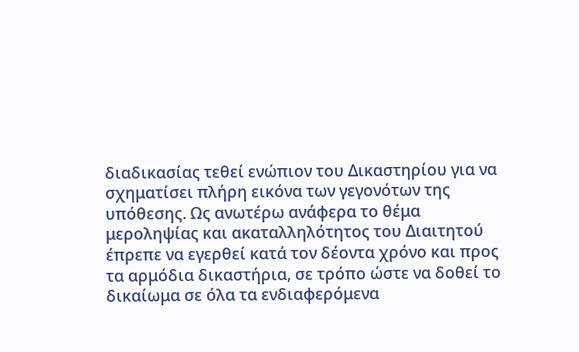διαδικασίας τεθεί ενώπιον του Δικαστηρίου για να σχηματίσει πλήρη εικόνα των γεγονότων της υπόθεσης. Ως ανωτέρω ανάφερα το θέμα μεροληψίας και ακαταλληλότητος του Διαιτητού έπρεπε να εγερθεί κατά τον δέοντα χρόνο και προς τα αρμόδια δικαστήρια, σε τρόπο ώστε να δοθεί το δικαίωμα σε όλα τα ενδιαφερόμενα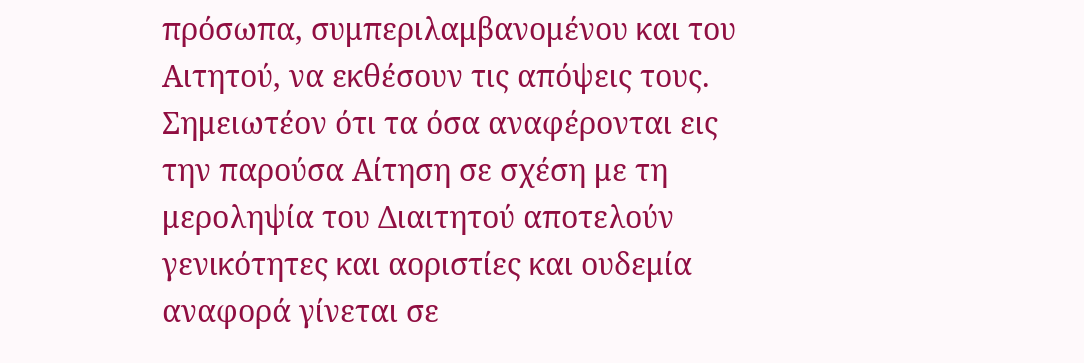πρόσωπα, συμπεριλαμβανομένου και του Αιτητού, να εκθέσουν τις απόψεις τους. Σημειωτέον ότι τα όσα αναφέρονται εις την παρούσα Αίτηση σε σχέση με τη μεροληψία του Διαιτητού αποτελούν γενικότητες και αοριστίες και ουδεμία αναφορά γίνεται σε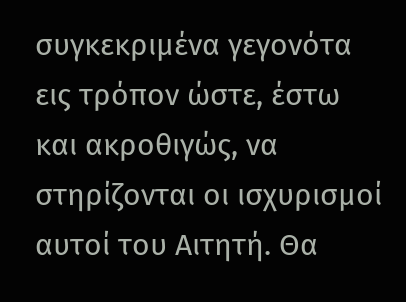συγκεκριμένα γεγονότα εις τρόπον ώστε, έστω και ακροθιγώς, να στηρίζονται οι ισχυρισμοί αυτοί του Αιτητή. Θα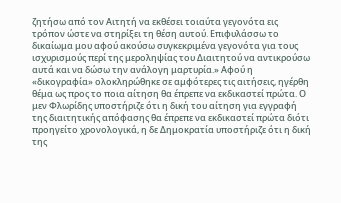ζητήσω από τον Αιτητή να εκθέσει τοιαύτα γεγονότα εις τρόπον ώστε να στηρίξει τη θέση αυτού. Επιφυλάσσω το δικαίωμα μου αφού ακούσω συγκεκριμένα γεγονότα για τους ισχυρισμούς περί της μεροληψίας του Διαιτητού να αντικρούσω αυτά και να δώσω την ανάλογη μαρτυρία.» Αφού η «δικογραφία» ολοκληρώθηκε σε αμφότερες τις αιτήσεις, ηγέρθη θέμα ως προς το ποια αίτηση θα έπρεπε να εκδικαστεί πρώτα. Ο μεν Φλωρίδης υποστήριζε ότι η δική του αίτηση για εγγραφή της διαιτητικής απόφασης θα έπρεπε να εκδικαστεί πρώτα διότι προηγείτο χρονολογικά, η δε Δημοκρατία υποστήριζε ότι η δική της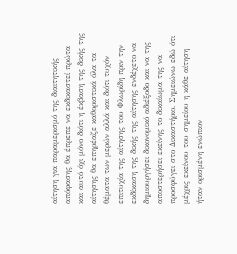αίτηση για παραμερισμό της διαιτητικής απόφασης θα έπρεπε να εκδικαστεί πρώτα και αυτό όχι μόνο διότι η έκβαση της δικής της αίτησης θα επηρέαζε καθοριστικά όλα τα θέματα των μερών αλλά και διότι τυχόν επιτυχία της αίτησης του Φλωρίδη πριν την εκδίκαση της δικής της αίτησης ενδέχετο να δημιουργήσει δικονομικό αδιέξοδο και να της αποστερήσει εκείνης το δικαίωμα της να προσφύγει στο Δικαστήριο. Σημειώνω εδώ ότι μέχρις εκείνου του σημείου η κάθε αίτηση ήταν ορισμένη ενώπιον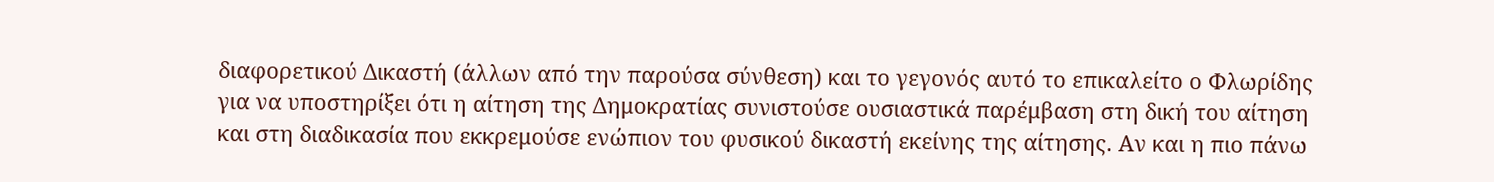διαφορετικού Δικαστή (άλλων από την παρούσα σύνθεση) και το γεγονός αυτό το επικαλείτο ο Φλωρίδης για να υποστηρίξει ότι η αίτηση της Δημοκρατίας συνιστούσε ουσιαστικά παρέμβαση στη δική του αίτηση και στη διαδικασία που εκκρεμούσε ενώπιον του φυσικού δικαστή εκείνης της αίτησης. Αν και η πιο πάνω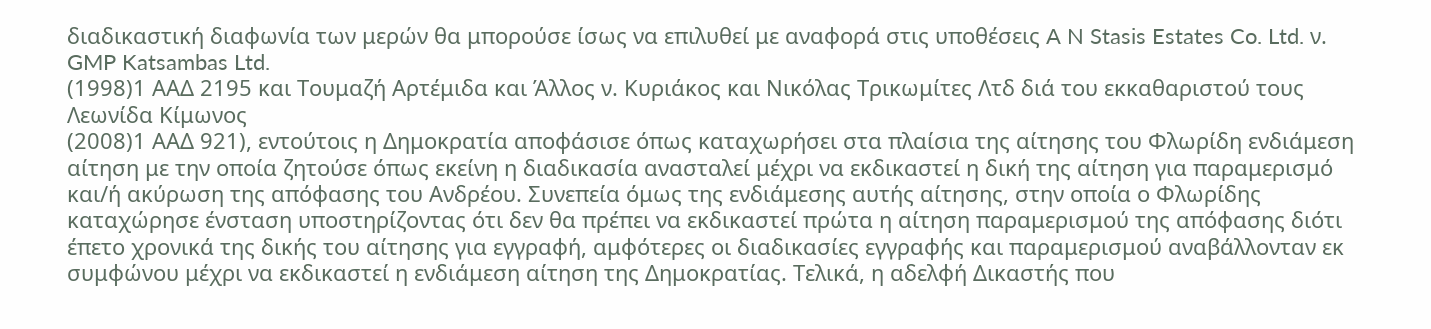διαδικαστική διαφωνία των μερών θα μπορούσε ίσως να επιλυθεί με αναφορά στις υποθέσεις A N Stasis Estates Co. Ltd. ν. GMP Katsambas Ltd.
(1998)1 ΑΑΔ 2195 και Tουμαζή Aρτέμιδα και Άλλος ν. Kυριάκος και Nικόλας Tρικωμίτες Λτδ διά του εκκαθαριστού τους Λεωνίδα Kίμωνος
(2008)1 ΑΑΔ 921), εντούτοις η Δημοκρατία αποφάσισε όπως καταχωρήσει στα πλαίσια της αίτησης του Φλωρίδη ενδιάμεση αίτηση με την οποία ζητούσε όπως εκείνη η διαδικασία ανασταλεί μέχρι να εκδικαστεί η δική της αίτηση για παραμερισμό και/ή ακύρωση της απόφασης του Ανδρέου. Συνεπεία όμως της ενδιάμεσης αυτής αίτησης, στην οποία ο Φλωρίδης καταχώρησε ένσταση υποστηρίζοντας ότι δεν θα πρέπει να εκδικαστεί πρώτα η αίτηση παραμερισμού της απόφασης διότι έπετο χρονικά της δικής του αίτησης για εγγραφή, αμφότερες οι διαδικασίες εγγραφής και παραμερισμού αναβάλλονταν εκ συμφώνου μέχρι να εκδικαστεί η ενδιάμεση αίτηση της Δημοκρατίας. Τελικά, η αδελφή Δικαστής που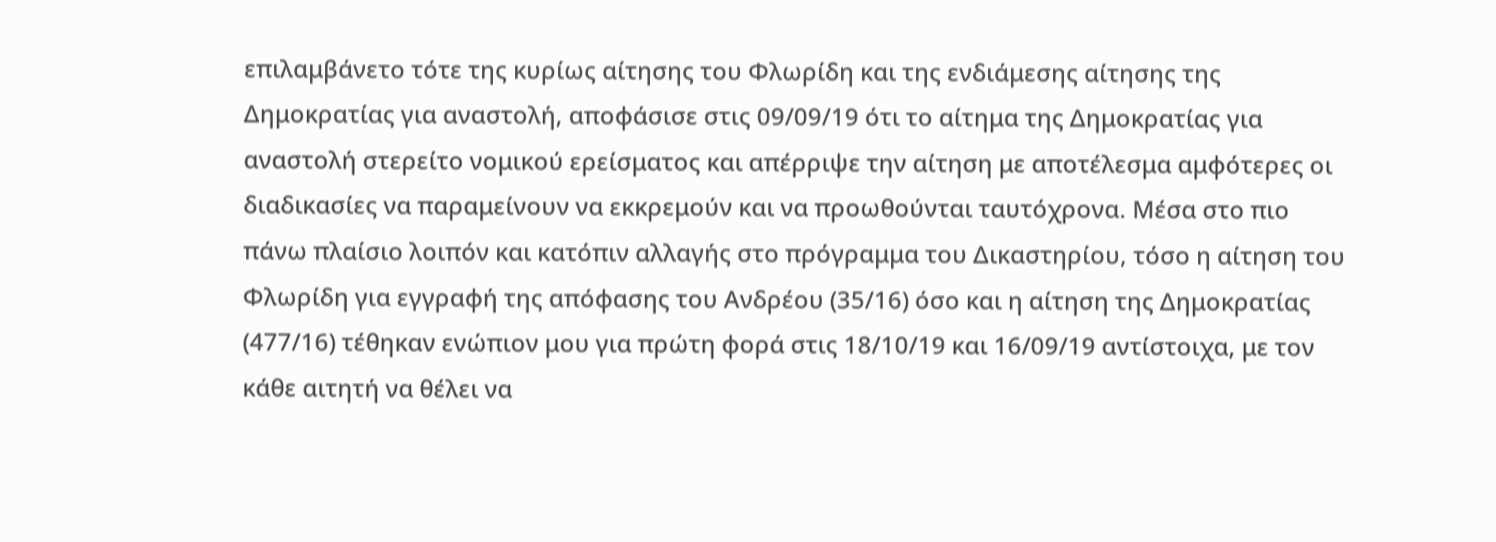επιλαμβάνετο τότε της κυρίως αίτησης του Φλωρίδη και της ενδιάμεσης αίτησης της Δημοκρατίας για αναστολή, αποφάσισε στις 09/09/19 ότι το αίτημα της Δημοκρατίας για αναστολή στερείτο νομικού ερείσματος και απέρριψε την αίτηση με αποτέλεσμα αμφότερες οι διαδικασίες να παραμείνουν να εκκρεμούν και να προωθούνται ταυτόχρονα. Μέσα στο πιο πάνω πλαίσιο λοιπόν και κατόπιν αλλαγής στο πρόγραμμα του Δικαστηρίου, τόσο η αίτηση του Φλωρίδη για εγγραφή της απόφασης του Ανδρέου (35/16) όσο και η αίτηση της Δημοκρατίας (477/16) τέθηκαν ενώπιον μου για πρώτη φορά στις 18/10/19 και 16/09/19 αντίστοιχα, με τον κάθε αιτητή να θέλει να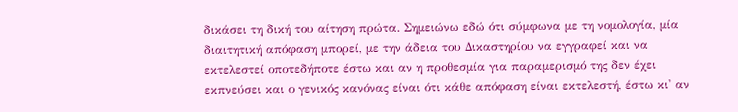δικάσει τη δική του αίτηση πρώτα. Σημειώνω εδώ ότι σύμφωνα με τη νομολογία, μία διαιτητική απόφαση μπορεί, με την άδεια του Δικαστηρίου να εγγραφεί και να εκτελεστεί οποτεδήποτε έστω και αν η προθεσμία για παραμερισμό της δεν έχει εκπνεύσει και ο γενικός κανόνας είναι ότι κάθε απόφαση είναι εκτελεστή, έστω κι' αν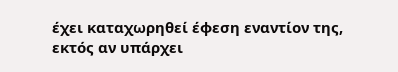έχει καταχωρηθεί έφεση εναντίον της, εκτός αν υπάρχει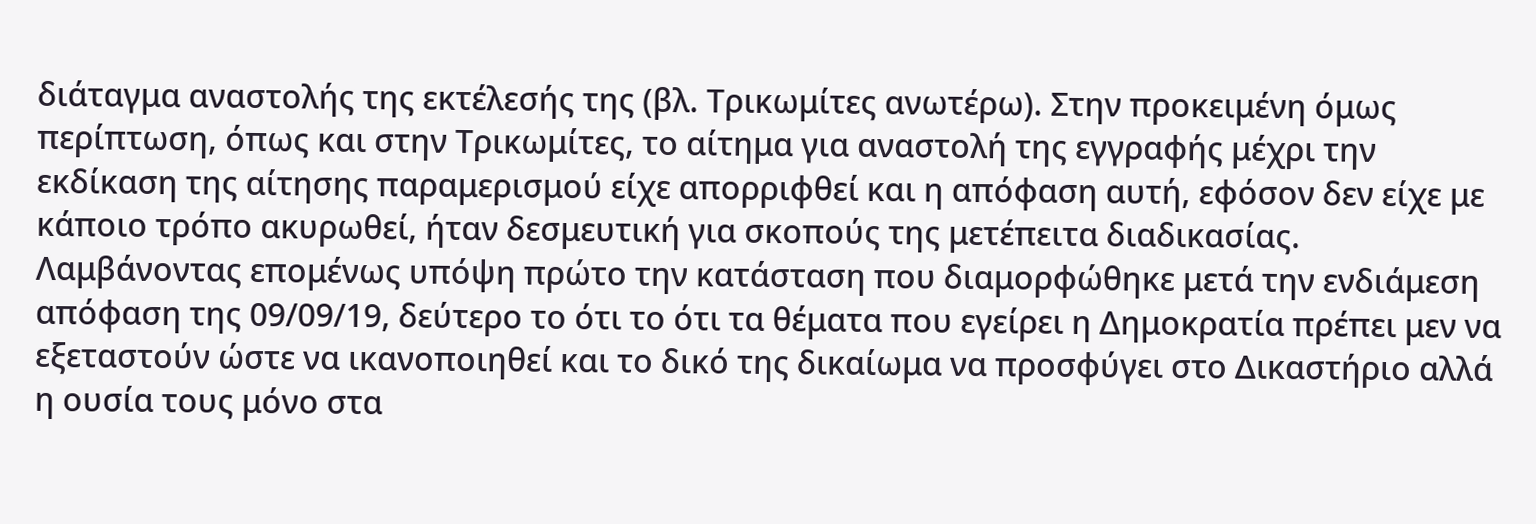διάταγμα αναστολής της εκτέλεσής της (βλ. Τρικωμίτες ανωτέρω). Στην προκειμένη όμως περίπτωση, όπως και στην Τρικωμίτες, το αίτημα για αναστολή της εγγραφής μέχρι την εκδίκαση της αίτησης παραμερισμού είχε απορριφθεί και η απόφαση αυτή, εφόσον δεν είχε με κάποιο τρόπο ακυρωθεί, ήταν δεσμευτική για σκοπούς της μετέπειτα διαδικασίας. Λαμβάνοντας επομένως υπόψη πρώτο την κατάσταση που διαμορφώθηκε μετά την ενδιάμεση απόφαση της 09/09/19, δεύτερο το ότι το ότι τα θέματα που εγείρει η Δημοκρατία πρέπει μεν να εξεταστούν ώστε να ικανοποιηθεί και το δικό της δικαίωμα να προσφύγει στο Δικαστήριο αλλά η ουσία τους μόνο στα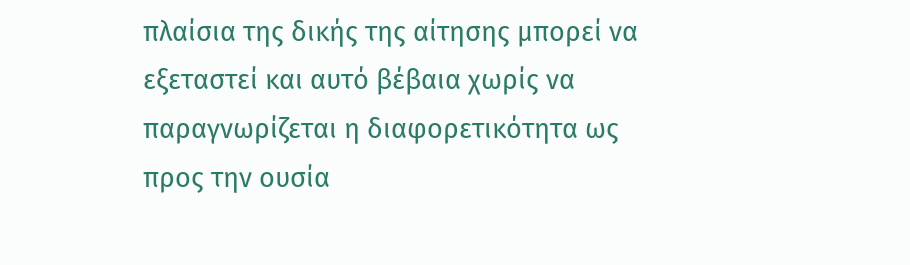πλαίσια της δικής της αίτησης μπορεί να εξεταστεί και αυτό βέβαια χωρίς να παραγνωρίζεται η διαφορετικότητα ως προς την ουσία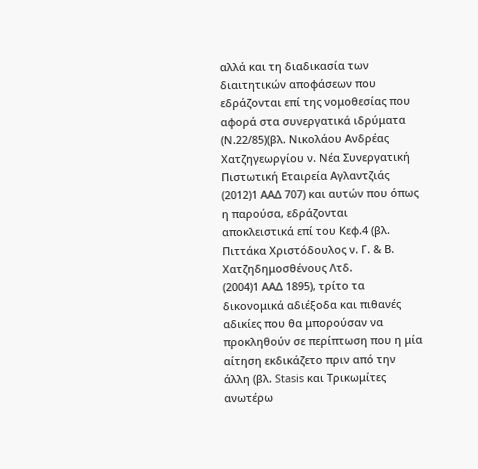αλλά και τη διαδικασία των διαιτητικών αποφάσεων που εδράζονται επί της νομοθεσίας που αφορά στα συνεργατικά ιδρύματα (Ν.22/85)(βλ. Νικολάου Ανδρέας Χατζηγεωργίου ν. Νέα Συνεργατική Πιστωτική Εταιρεία Αγλαντζιάς
(2012)1 ΑΑΔ 707) και αυτών που όπως η παρούσα, εδράζονται αποκλειστικά επί του Κεφ.4 (βλ. Πιττάκα Χριστόδουλος ν. Γ. & Β. Χατζηδημοσθένους Λτδ.
(2004)1 ΑΑΔ 1895), τρίτο τα δικονομικά αδιέξοδα και πιθανές αδικίες που θα μπορούσαν να προκληθούν σε περίπτωση που η μία αίτηση εκδικάζετο πριν από την άλλη (βλ. Stasis και Τρικωμίτες ανωτέρω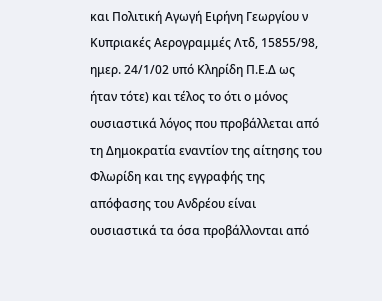και Πολιτική Αγωγή Ειρήνη Γεωργίου ν Κυπριακές Αερογραμμές Λτδ, 15855/98, ημερ. 24/1/02 υπό Κληρίδη Π.Ε.Δ ως ήταν τότε) και τέλος το ότι ο μόνος ουσιαστικά λόγος που προβάλλεται από τη Δημοκρατία εναντίον της αίτησης του Φλωρίδη και της εγγραφής της απόφασης του Ανδρέου είναι ουσιαστικά τα όσα προβάλλονται από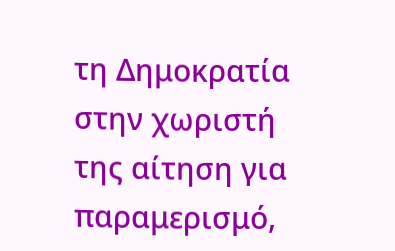τη Δημοκρατία στην χωριστή της αίτηση για παραμερισμό,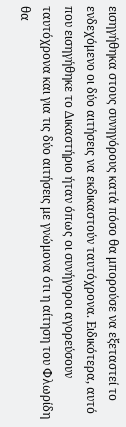εισηγήθηκα στους συνηγόρους κατά πόσο θα μπορούσε να εξεταστεί το ενδεχόμενο οι δύο αιτήσεις να εκδικαστούν ταυτόχρονα. Ειδικότερα, αυτό που εισηγήθηκε το Δικαστήριο ήταν όπως οι συνήγοροι αγορεύσουν ταυτόχρονα και για τις δύο αιτήσεις με γνώμονα ότι η αίτηση του Φλωρίδη θα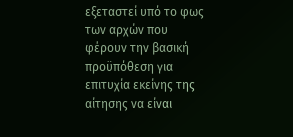εξεταστεί υπό το φως των αρχών που φέρουν την βασική προϋπόθεση για επιτυχία εκείνης της αίτησης να είναι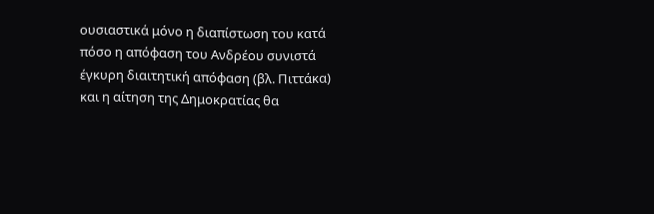ουσιαστικά μόνο η διαπίστωση του κατά πόσο η απόφαση του Ανδρέου συνιστά έγκυρη διαιτητική απόφαση (βλ. Πιττάκα) και η αίτηση της Δημοκρατίας θα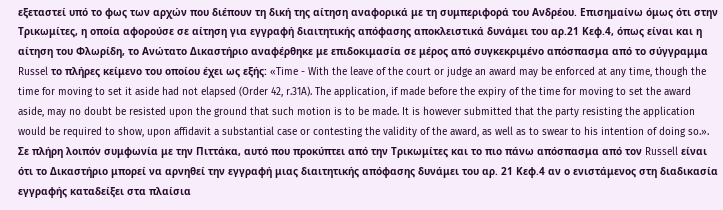εξεταστεί υπό το φως των αρχών που διέπουν τη δική της αίτηση αναφορικά με τη συμπεριφορά του Ανδρέου. Επισημαίνω όμως ότι στην Τρικωμίτες, η οποία αφορούσε σε αίτηση για εγγραφή διαιτητικής απόφασης αποκλειστικά δυνάμει του αρ.21 Κεφ.4, όπως είναι και η αίτηση του Φλωρίδη, το Ανώτατο Δικαστήριο αναφέρθηκε με επιδοκιμασία σε μέρος από συγκεκριμένο απόσπασμα από το σύγγραμμα Russel το πλήρες κείμενο του οποίου έχει ως εξής: «Time - With the leave of the court or judge an award may be enforced at any time, though the time for moving to set it aside had not elapsed (Order 42, r.31A). The application, if made before the expiry of the time for moving to set the award aside, may no doubt be resisted upon the ground that such motion is to be made. It is however submitted that the party resisting the application would be required to show, upon affidavit a substantial case or contesting the validity of the award, as well as to swear to his intention of doing so.». Σε πλήρη λοιπόν συμφωνία με την Πιττάκα, αυτό που προκύπτει από την Τρικωμίτες και το πιο πάνω απόσπασμα από τον Russell είναι ότι το Δικαστήριο μπορεί να αρνηθεί την εγγραφή μιας διαιτητικής απόφασης δυνάμει του αρ. 21 Κεφ.4 αν ο ενιστάμενος στη διαδικασία εγγραφής καταδείξει στα πλαίσια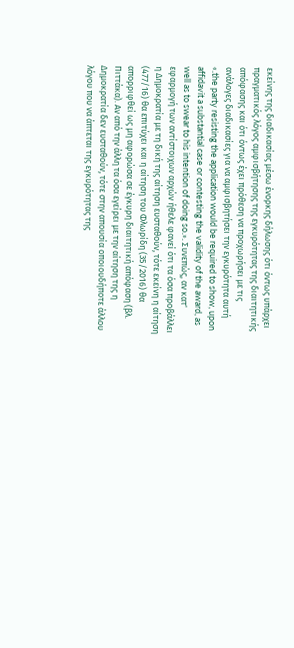εκείνης της διαδικασίας μέσω ένορκης δήλωσης ότι όντως υπάρχει πραγματικός λόγος αμφισβήτησης της εγκυρότητας της διαιτητικής απόφασης και ότι όντως έχει πρόθεση να προχωρήσει με τις ανάλογες διαδικασίες για να αμφισβητήσει την εγκυρότητα αυτή «.the party resisting the application would be required to show, upon affidavit a substantial case or contesting the validity of the award, as well as to swear to his intention of doing so.». Συνεπώς, αν κατ' εφαρμογή των αντίστοιχων αρχών ήθελε φανεί ότι τα όσα προβάλλει η Δημοκρατία με τη δική της αίτηση ευσταθούν, τότε εκείνη η αίτηση (477/16) θα επιτύχει και η αίτηση του Φλωρίδη (35/2016) θα απορριφθεί ως μη αφορώσα σε έγκυρη διαιτητική απόφαση (βλ. Πιττάκα). Αν από την άλλη τα όσα εγείρει με την αίτηση της η Δημοκρατία δεν ευσταθούν, τότε στην απουσία οποιουδήποτε άλλου λόγου που να άπτεται της εγκυρότητας της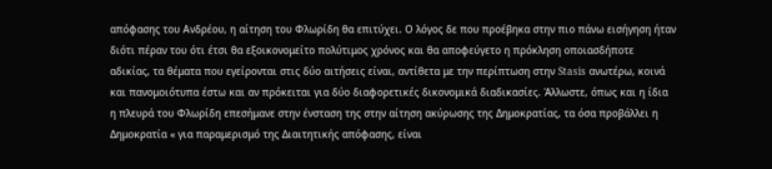απόφασης του Ανδρέου, η αίτηση του Φλωρίδη θα επιτύχει. Ο λόγος δε που προέβηκα στην πιο πάνω εισήγηση ήταν διότι πέραν του ότι έτσι θα εξοικονομείτο πολύτιμος χρόνος και θα αποφεύγετο η πρόκληση οποιασδήποτε αδικίας, τα θέματα που εγείρονται στις δύο αιτήσεις είναι, αντίθετα με την περίπτωση στην Stasis ανωτέρω, κοινά και πανομοιότυπα έστω και αν πρόκειται για δύο διαφορετικές δικονομικά διαδικασίες. Άλλωστε, όπως και η ίδια η πλευρά του Φλωρίδη επεσήμανε στην ένσταση της στην αίτηση ακύρωσης της Δημοκρατίας, τα όσα προβάλλει η Δημοκρατία « για παραμερισμό της Διαιτητικής απόφασης, είναι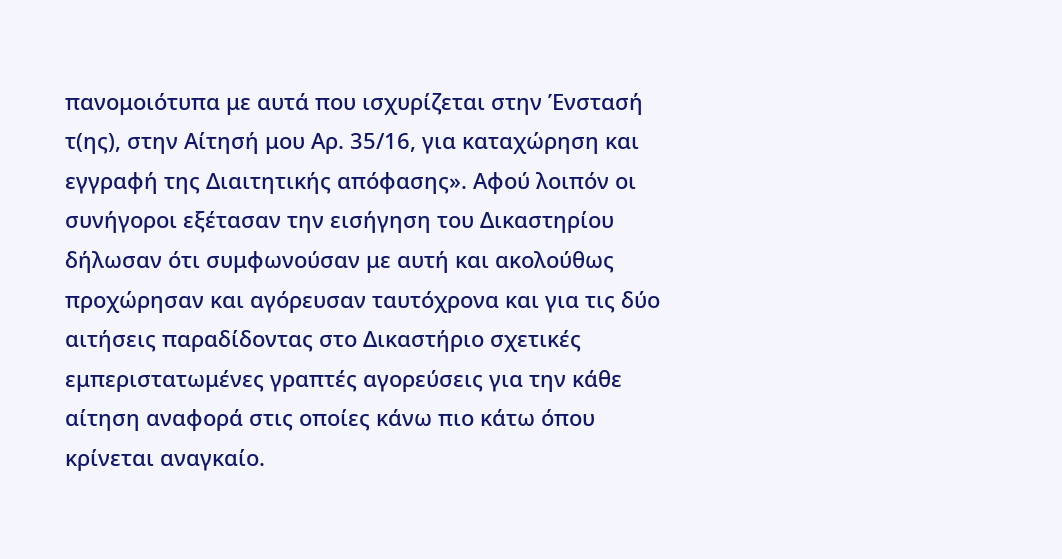πανομοιότυπα με αυτά που ισχυρίζεται στην Ένστασή τ(ης), στην Αίτησή μου Αρ. 35/16, για καταχώρηση και εγγραφή της Διαιτητικής απόφασης». Αφού λοιπόν οι συνήγοροι εξέτασαν την εισήγηση του Δικαστηρίου δήλωσαν ότι συμφωνούσαν με αυτή και ακολούθως προχώρησαν και αγόρευσαν ταυτόχρονα και για τις δύο αιτήσεις παραδίδοντας στο Δικαστήριο σχετικές εμπεριστατωμένες γραπτές αγορεύσεις για την κάθε αίτηση αναφορά στις οποίες κάνω πιο κάτω όπου κρίνεται αναγκαίο.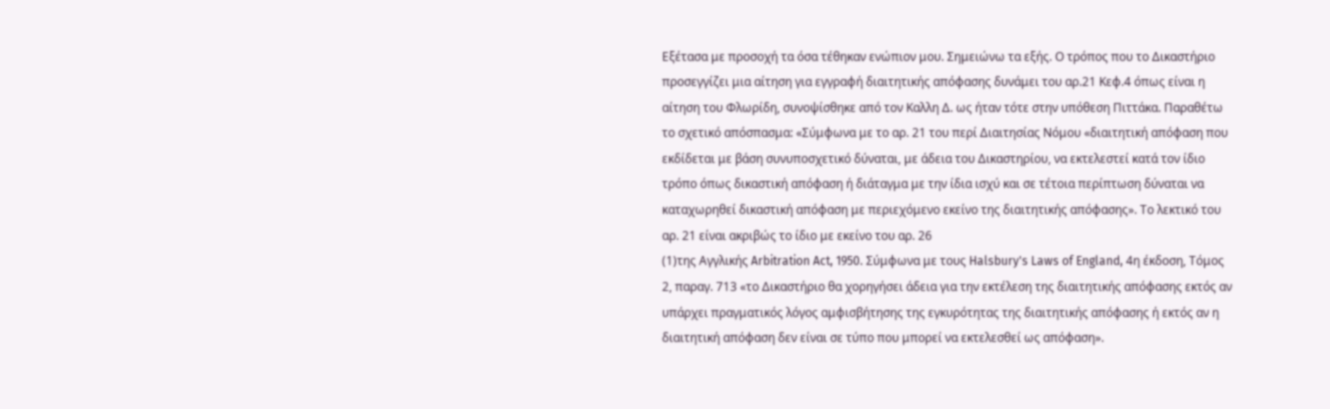Εξέτασα με προσοχή τα όσα τέθηκαν ενώπιον μου. Σημειώνω τα εξής. Ο τρόπος που το Δικαστήριο προσεγγίζει μια αίτηση για εγγραφή διαιτητικής απόφασης δυνάμει του αρ.21 Κεφ.4 όπως είναι η αίτηση του Φλωρίδη, συνοψίσθηκε από τον Καλλη Δ. ως ήταν τότε στην υπόθεση Πιττάκα. Παραθέτω το σχετικό απόσπασμα: «Σύμφωνα με το αρ. 21 του περί Διαιτησίας Νόμου «διαιτητική απόφαση που εκδίδεται με βάση συνυποσχετικό δύναται, με άδεια του Δικαστηρίου, να εκτελεστεί κατά τον ίδιο τρόπο όπως δικαστική απόφαση ή διάταγμα με την ίδια ισχύ και σε τέτοια περίπτωση δύναται να καταχωρηθεί δικαστική απόφαση με περιεχόμενο εκείνο της διαιτητικής απόφασης». Το λεκτικό του αρ. 21 είναι ακριβώς το ίδιο με εκείνο του αρ. 26
(1)της Αγγλικής Arbitration Act, 1950. Σύμφωνα με τους Halsbury's Laws of England, 4η έκδοση, Τόμος 2, παραγ. 713 «το Δικαστήριο θα χορηγήσει άδεια για την εκτέλεση της διαιτητικής απόφασης εκτός αν υπάρχει πραγματικός λόγος αμφισβήτησης της εγκυρότητας της διαιτητικής απόφασης ή εκτός αν η διαιτητική απόφαση δεν είναι σε τύπο που μπορεί να εκτελεσθεί ως απόφαση».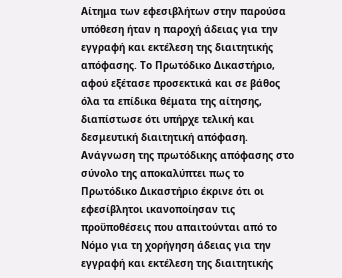Αίτημα των εφεσιβλήτων στην παρούσα υπόθεση ήταν η παροχή άδειας για την εγγραφή και εκτέλεση της διαιτητικής απόφασης. Το Πρωτόδικο Δικαστήριο, αφού εξέτασε προσεκτικά και σε βάθος όλα τα επίδικα θέματα της αίτησης, διαπίστωσε ότι υπήρχε τελική και δεσμευτική διαιτητική απόφαση. Ανάγνωση της πρωτόδικης απόφασης στο σύνολο της αποκαλύπτει πως το Πρωτόδικο Δικαστήριο έκρινε ότι οι εφεσίβλητοι ικανοποίησαν τις προϋποθέσεις που απαιτούνται από το Νόμο για τη χορήγηση άδειας για την εγγραφή και εκτέλεση της διαιτητικής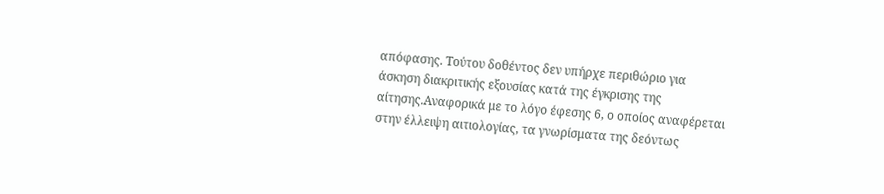απόφασης. Τούτου δοθέντος δεν υπήρχε περιθώριο για άσκηση διακριτικής εξουσίας κατά της έγκρισης της αίτησης.Αναφορικά με το λόγο έφεσης 6, ο οποίος αναφέρεται στην έλλειψη αιτιολογίας, τα γνωρίσματα της δεόντως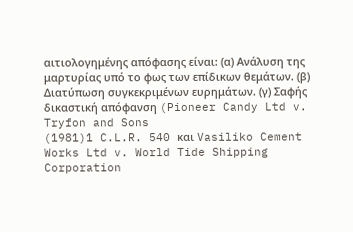αιτιολογημένης απόφασης είναι: (α) Ανάλυση της μαρτυρίας υπό το φως των επίδικων θεμάτων. (β) Διατύπωση συγκεκριμένων ευρημάτων. (γ) Σαφής δικαστική απόφανση (Pioneer Candy Ltd v. Tryfon and Sons
(1981)1 C.L.R. 540 και Vasiliko Cement Works Ltd v. World Tide Shipping Corporation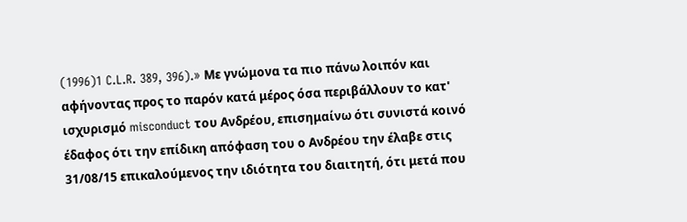(1996)1 C.L.R. 389, 396).» Με γνώμονα τα πιο πάνω λοιπόν και αφήνοντας προς το παρόν κατά μέρος όσα περιβάλλουν το κατ' ισχυρισμό misconduct του Ανδρέου, επισημαίνω ότι συνιστά κοινό έδαφος ότι την επίδικη απόφαση του ο Ανδρέου την έλαβε στις 31/08/15 επικαλούμενος την ιδιότητα του διαιτητή, ότι μετά που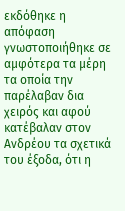εκδόθηκε η απόφαση γνωστοποιήθηκε σε αμφότερα τα μέρη τα οποία την παρέλαβαν δια χειρός και αφού κατέβαλαν στον Ανδρέου τα σχετικά του έξοδα, ότι η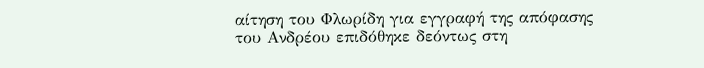αίτηση του Φλωρίδη για εγγραφή της απόφασης του Ανδρέου επιδόθηκε δεόντως στη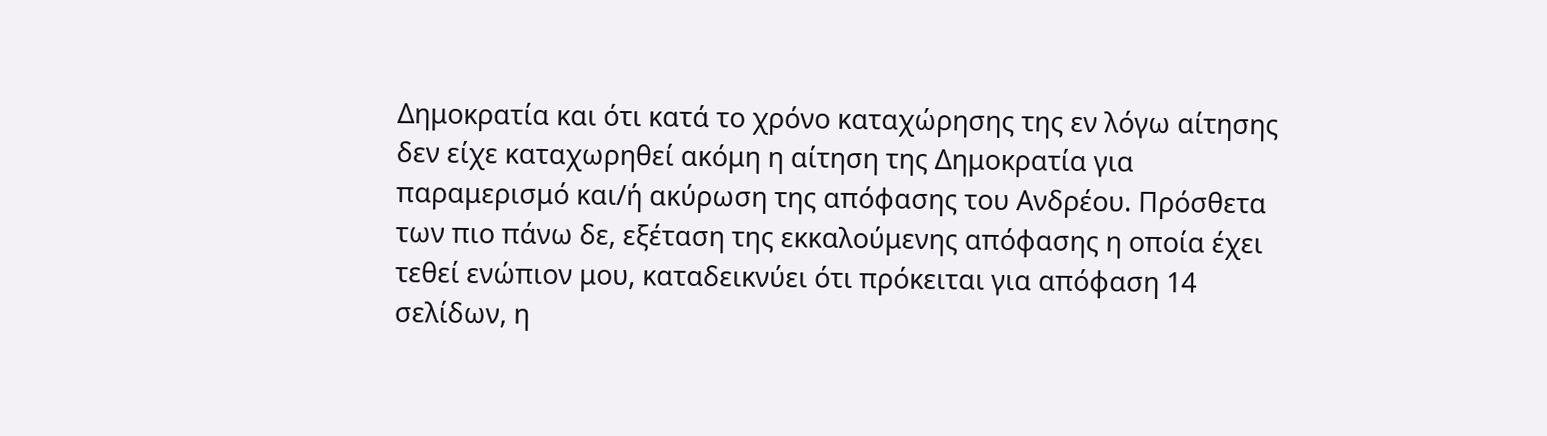Δημοκρατία και ότι κατά το χρόνο καταχώρησης της εν λόγω αίτησης δεν είχε καταχωρηθεί ακόμη η αίτηση της Δημοκρατία για παραμερισμό και/ή ακύρωση της απόφασης του Ανδρέου. Πρόσθετα των πιο πάνω δε, εξέταση της εκκαλούμενης απόφασης η οποία έχει τεθεί ενώπιον μου, καταδεικνύει ότι πρόκειται για απόφαση 14 σελίδων, η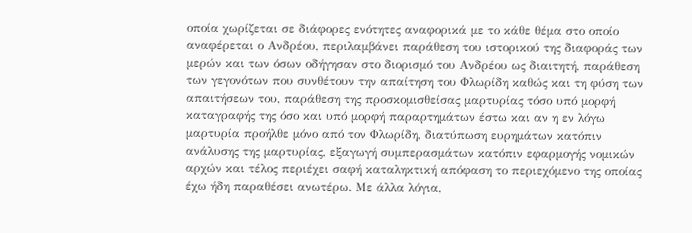οποία χωρίζεται σε διάφορες ενότητες αναφορικά με το κάθε θέμα στο οποίο αναφέρεται ο Ανδρέου, περιλαμβάνει παράθεση του ιστορικού της διαφοράς των μερών και των όσων οδήγησαν στο διορισμό του Ανδρέου ως διαιτητή, παράθεση των γεγονότων που συνθέτουν την απαίτηση του Φλωρίδη καθώς και τη φύση των απαιτήσεων του, παράθεση της προσκομισθείσας μαρτυρίας τόσο υπό μορφή καταγραφής της όσο και υπό μορφή παραρτημάτων έστω και αν η εν λόγω μαρτυρία προήλθε μόνο από τον Φλωρίδη, διατύπωση ευρημάτων κατόπιν ανάλυσης της μαρτυρίας, εξαγωγή συμπερασμάτων κατόπιν εφαρμογής νομικών αρχών και τέλος περιέχει σαφή καταληκτική απόφαση το περιεχόμενο της οποίας έχω ήδη παραθέσει ανωτέρω. Με άλλα λόγια,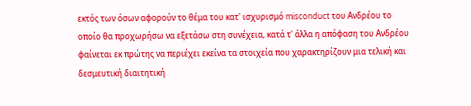εκτός των όσων αφορούν το θέμα του κατ' ισχυρισμό misconduct του Ανδρέου το οποίο θα προχωρήσω να εξετάσω στη συνέχεια, κατά τ' άλλα η απόφαση του Ανδρέου φαίνεται εκ πρώτης να περιέχει εκείνα τα στοιχεία που χαρακτηρίζουν μια τελική και δεσμευτική διαιτητική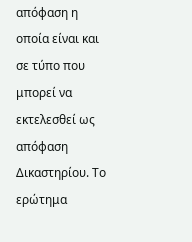απόφαση η οποία είναι και σε τύπο που μπορεί να εκτελεσθεί ως απόφαση Δικαστηρίου. Το ερώτημα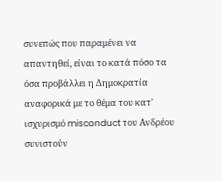συνεπώς που παραμένει να απαντηθεί, είναι το κατά πόσο τα όσα προβάλλει η Δημοκρατία αναφορικά με το θέμα του κατ' ισχυρισμό misconduct του Ανδρέου συνιστούν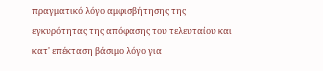πραγματικό λόγο αμφισβήτησης της εγκυρότητας της απόφασης του τελευταίου και κατ' επέκταση βάσιμο λόγο για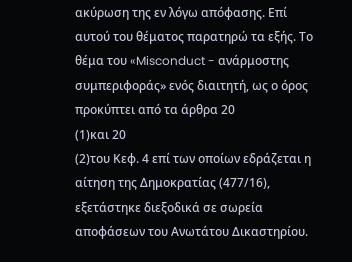ακύρωση της εν λόγω απόφασης. Επί αυτού του θέματος παρατηρώ τα εξής. Το θέμα του «Misconduct - ανάρμοστης συμπεριφοράς» ενός διαιτητή, ως ο όρος προκύπτει από τα άρθρα 20
(1)και 20
(2)του Κεφ. 4 επί των οποίων εδράζεται η αίτηση της Δημοκρατίας (477/16), εξετάστηκε διεξοδικά σε σωρεία αποφάσεων του Ανωτάτου Δικαστηρίου.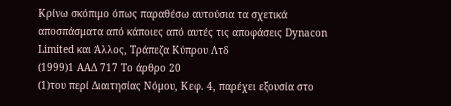Κρίνω σκόπιμο όπως παραθέσω αυτούσια τα σχετικά αποσπάσματα από κάποιες από αυτές τις αποφάσεις Dynacon Limited και Άλλος, Τράπεζα Κύπρου Λτδ
(1999)1 ΑΑΔ 717 Το άρθρο 20
(1)του περί Διαιτησίας Νόμου, Κεφ. 4, παρέχει εξουσία στο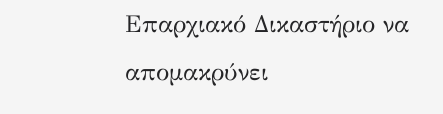Επαρχιακό Δικαστήριο να απομακρύνει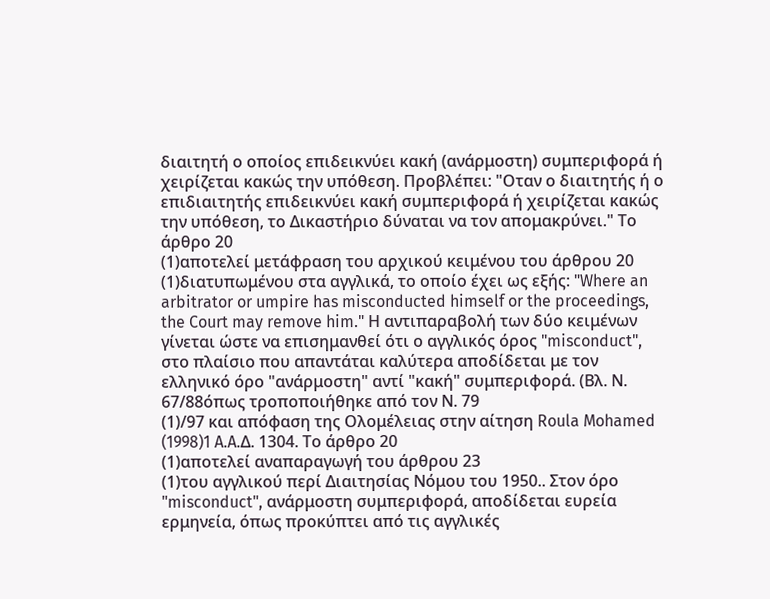διαιτητή ο οποίος επιδεικνύει κακή (ανάρμοστη) συμπεριφορά ή χειρίζεται κακώς την υπόθεση. Προβλέπει: "Οταν ο διαιτητής ή ο επιδιαιτητής επιδεικνύει κακή συμπεριφορά ή χειρίζεται κακώς την υπόθεση, το Δικαστήριο δύναται να τον απομακρύνει." Το άρθρο 20
(1)αποτελεί μετάφραση του αρχικού κειμένου του άρθρου 20
(1)διατυπωμένου στα αγγλικά, το οποίο έχει ως εξής: "Where an arbitrator or umpire has misconducted himself or the proceedings, the Court may remove him." Η αντιπαραβολή των δύο κειμένων γίνεται ώστε να επισημανθεί ότι ο αγγλικός όρος "misconduct", στο πλαίσιο που απαντάται καλύτερα αποδίδεται με τον ελληνικό όρο "ανάρμοστη" αντί "κακή" συμπεριφορά. (Βλ. Ν. 67/88όπως τροποποιήθηκε από τον Ν. 79
(1)/97 και απόφαση της Ολομέλειας στην αίτηση Roula Mohamed
(1998)1 A.A.Δ. 1304. Το άρθρο 20
(1)αποτελεί αναπαραγωγή του άρθρου 23
(1)του αγγλικού περί Διαιτησίας Νόμου του 1950.. Στον όρο "misconduct", ανάρμοστη συμπεριφορά, αποδίδεται ευρεία ερμηνεία, όπως προκύπτει από τις αγγλικές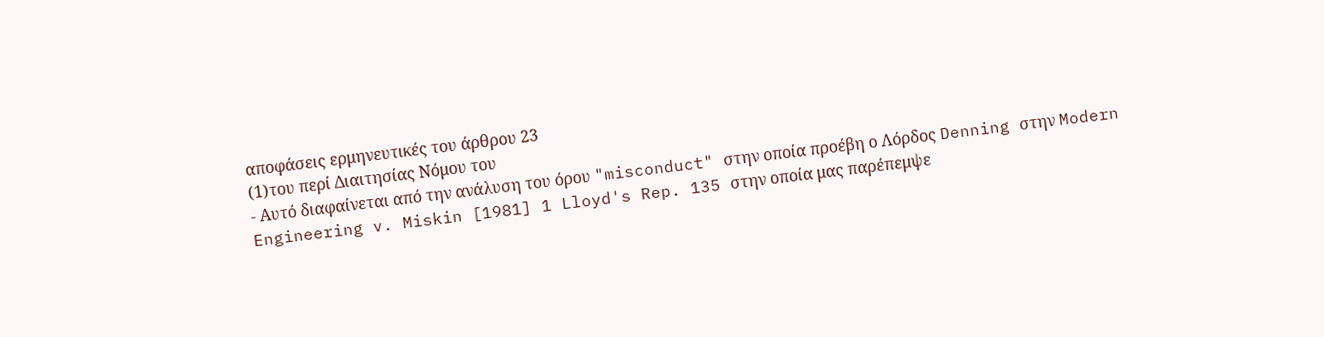αποφάσεις ερμηνευτικές του άρθρου 23
(1)του περί Διαιτησίας Νόμου του
- Αυτό διαφαίνεται από την ανάλυση του όρου "misconduct" στην οποία προέβη ο Λόρδος Denning στην Modern Engineering v. Miskin [1981] 1 Lloyd's Rep. 135 στην οποία μας παρέπεμψε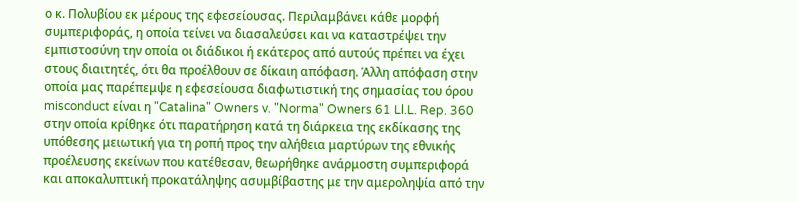ο κ. Πολυβίου εκ μέρους της εφεσείουσας. Περιλαμβάνει κάθε μορφή συμπεριφοράς, η οποία τείνει να διασαλεύσει και να καταστρέψει την εμπιστοσύνη την οποία οι διάδικοι ή εκάτερος από αυτούς πρέπει να έχει στους διαιτητές, ότι θα προέλθουν σε δίκαιη απόφαση. Άλλη απόφαση στην οποία μας παρέπεμψε η εφεσείουσα διαφωτιστική της σημασίας του όρου misconduct είναι η "Catalina" Owners v. "Norma" Owners 61 Ll.L. Rep. 360 στην οποία κρίθηκε ότι παρατήρηση κατά τη διάρκεια της εκδίκασης της υπόθεσης μειωτική για τη ροπή προς την αλήθεια μαρτύρων της εθνικής προέλευσης εκείνων που κατέθεσαν, θεωρήθηκε ανάρμοστη συμπεριφορά και αποκαλυπτική προκατάληψης ασυμβίβαστης με την αμεροληψία από την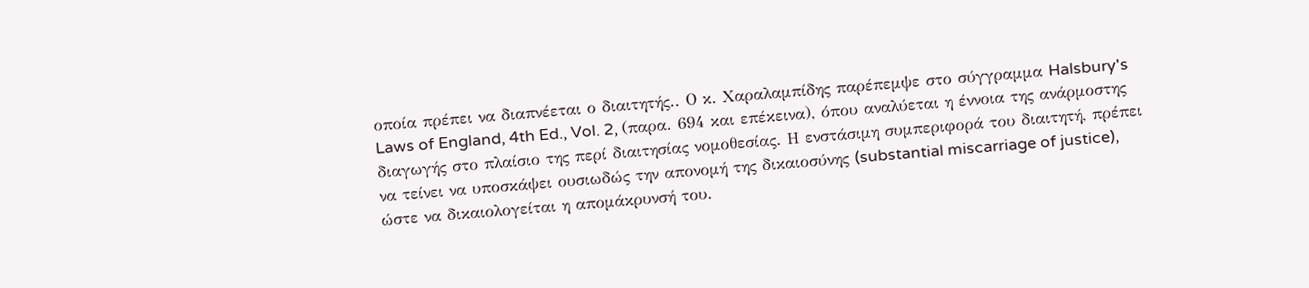οποία πρέπει να διαπνέεται ο διαιτητής.. Ο κ. Χαραλαμπίδης παρέπεμψε στο σύγγραμμα Halsbury's Laws of England, 4th Ed., Vol. 2, (παρα. 694 και επέκεινα), όπου αναλύεται η έννοια της ανάρμοστης διαγωγής στο πλαίσιο της περί διαιτησίας νομοθεσίας. Η ενστάσιμη συμπεριφορά του διαιτητή, πρέπει να τείνει να υποσκάψει ουσιωδώς την απονομή της δικαιοσύνης (substantial miscarriage of justice), ώστε να δικαιολογείται η απομάκρυνσή του.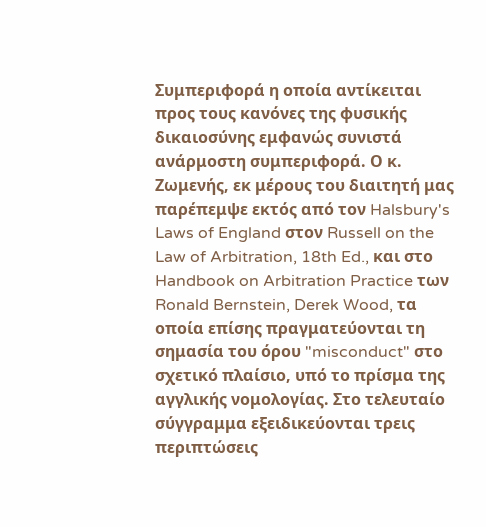Συμπεριφορά η οποία αντίκειται προς τους κανόνες της φυσικής δικαιοσύνης εμφανώς συνιστά ανάρμοστη συμπεριφορά. Ο κ. Ζωμενής, εκ μέρους του διαιτητή μας παρέπεμψε εκτός από τον Halsbury's Laws of England στον Russell on the Law of Arbitration, 18th Ed., και στο Handbook on Arbitration Practice των Ronald Bernstein, Derek Wood, τα οποία επίσης πραγματεύονται τη σημασία του όρου "misconduct" στο σχετικό πλαίσιο, υπό το πρίσμα της αγγλικής νομολογίας. Στο τελευταίο σύγγραμμα εξειδικεύονται τρεις περιπτώσεις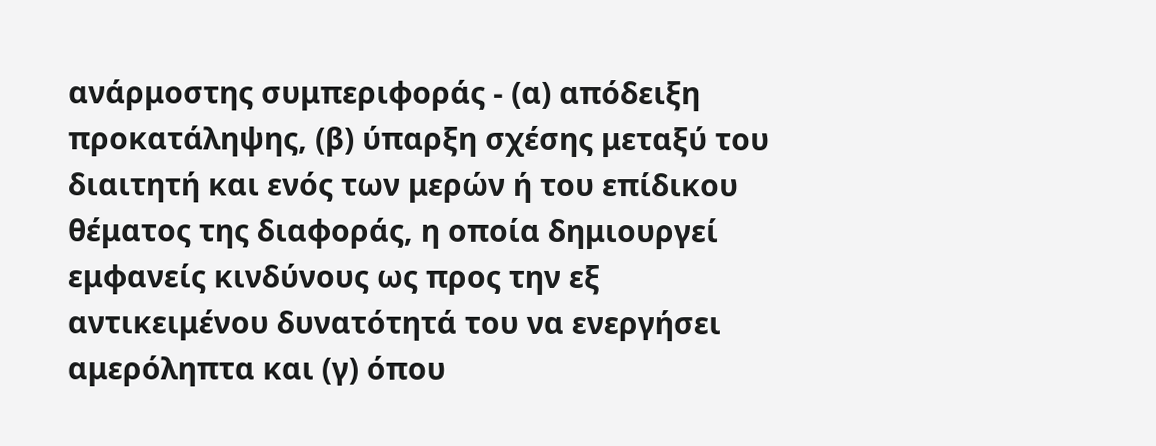ανάρμοστης συμπεριφοράς - (α) απόδειξη προκατάληψης, (β) ύπαρξη σχέσης μεταξύ του διαιτητή και ενός των μερών ή του επίδικου θέματος της διαφοράς, η οποία δημιουργεί εμφανείς κινδύνους ως προς την εξ αντικειμένου δυνατότητά του να ενεργήσει αμερόληπτα και (γ) όπου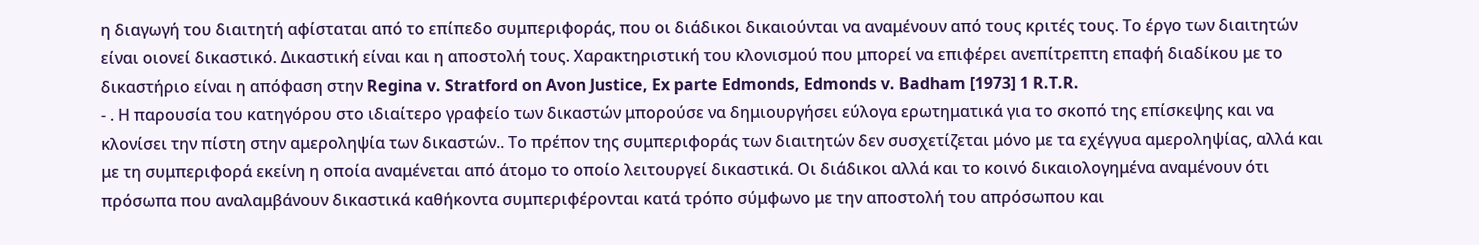η διαγωγή του διαιτητή αφίσταται από το επίπεδο συμπεριφοράς, που οι διάδικοι δικαιούνται να αναμένουν από τους κριτές τους. Το έργο των διαιτητών είναι οιονεί δικαστικό. Δικαστική είναι και η αποστολή τους. Χαρακτηριστική του κλονισμού που μπορεί να επιφέρει ανεπίτρεπτη επαφή διαδίκου με το δικαστήριο είναι η απόφαση στην Regina v. Stratford on Avon Justice, Ex parte Edmonds, Edmonds v. Badham [1973] 1 R.T.R.
- . Η παρουσία του κατηγόρου στο ιδιαίτερο γραφείο των δικαστών μπορούσε να δημιουργήσει εύλογα ερωτηματικά για το σκοπό της επίσκεψης και να κλονίσει την πίστη στην αμεροληψία των δικαστών.. Το πρέπον της συμπεριφοράς των διαιτητών δεν συσχετίζεται μόνο με τα εχέγγυα αμεροληψίας, αλλά και με τη συμπεριφορά εκείνη η οποία αναμένεται από άτομο το οποίο λειτουργεί δικαστικά. Οι διάδικοι αλλά και το κοινό δικαιολογημένα αναμένουν ότι πρόσωπα που αναλαμβάνουν δικαστικά καθήκοντα συμπεριφέρονται κατά τρόπο σύμφωνο με την αποστολή του απρόσωπου και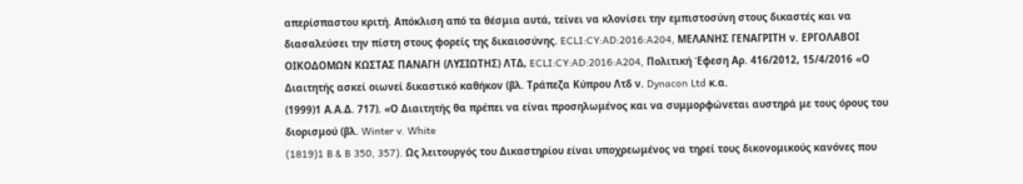απερίσπαστου κριτή. Απόκλιση από τα θέσμια αυτά, τείνει να κλονίσει την εμπιστοσύνη στους δικαστές και να διασαλεύσει την πίστη στους φορείς της δικαιοσύνης. ECLI:CY:AD:2016:A204, ΜΕΛΑΝΗΣ ΓΕΝΑΓΡΙΤΗ ν. ΕΡΓΟΛΑΒΟΙ ΟΙΚΟΔΟΜΩΝ ΚΩΣΤΑΣ ΠΑΝΑΓΗ (ΛΥΣΙΩΤΗΣ) ΛΤΔ, ECLI:CY:AD:2016:A204, Πολιτική Έφεση Αρ. 416/2012, 15/4/2016 «Ο Διαιτητής ασκεί οιωνεί δικαστικό καθήκον (βλ. Τράπεζα Κύπρου Λτδ ν. Dynacon Ltd κ.α.
(1999)1 Α.Α.Δ. 717). «Ο Διαιτητής θα πρέπει να είναι προσηλωμένος και να συμμορφώνεται αυστηρά με τους όρους του διορισμού (βλ. Winter v. White
(1819)1 B & B 350, 357). Ως λειτουργός του Δικαστηρίου είναι υποχρεωμένος να τηρεί τους δικονομικούς κανόνες που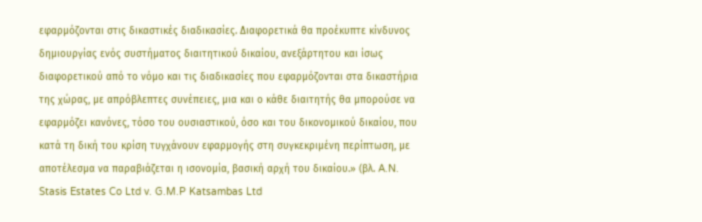εφαρμόζονται στις δικαστικές διαδικασίες. Διαφορετικά θα προέκυπτε κίνδυνος δημιουργίας ενός συστήματος διαιτητικού δικαίου, ανεξάρτητου και ίσως διαφορετικού από το νόμο και τις διαδικασίες που εφαρμόζονται στα δικαστήρια της χώρας, με απρόβλεπτες συνέπειες, μια και ο κάθε διαιτητής θα μπορούσε να εφαρμόζει κανόνες, τόσο του ουσιαστικού, όσο και του δικονομικού δικαίου, που κατά τη δική του κρίση τυγχάνουν εφαρμογής στη συγκεκριμένη περίπτωση, με αποτέλεσμα να παραβιάζεται η ισονομία, βασική αρχή του δικαίου.» (βλ. A.N. Stasis Estates Co Ltd v. G.M.P Katsambas Ltd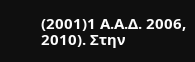(2001)1 A.Α.Δ. 2006, 2010). Στην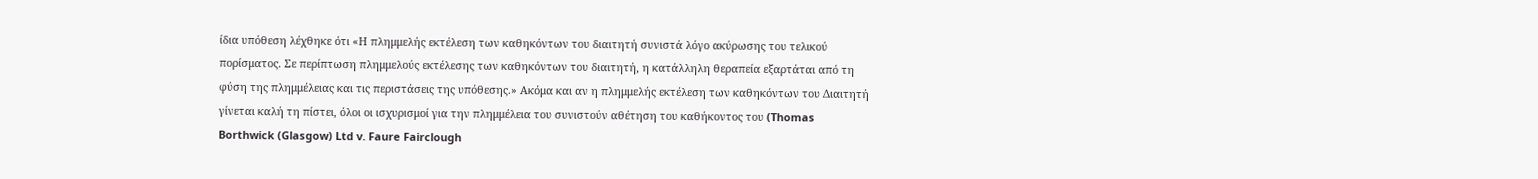ίδια υπόθεση λέχθηκε ότι «Η πλημμελής εκτέλεση των καθηκόντων του διαιτητή συνιστά λόγο ακύρωσης του τελικού πορίσματος. Σε περίπτωση πλημμελούς εκτέλεσης των καθηκόντων του διαιτητή, η κατάλληλη θεραπεία εξαρτάται από τη φύση της πλημμέλειας και τις περιστάσεις της υπόθεσης.» Ακόμα και αν η πλημμελής εκτέλεση των καθηκόντων του Διαιτητή γίνεται καλή τη πίστει, όλοι οι ισχυρισμοί για την πλημμέλεια του συνιστούν αθέτηση του καθήκοντος του (Thomas Borthwick (Glasgow) Ltd v. Faure Fairclough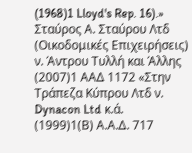(1968)1 Lloyd's Rep. 16).» Σταύρος Α. Σταύρου Λτδ (Οικοδομικές Επιχειρήσεις) ν. Άντρου Τυλλή και Άλλης
(2007)1 ΑΑΔ 1172 «Στην Τράπεζα Κύπρου Λτδ ν. Dynacon Ltd κ.ά.
(1999)1(Β) Α.Α.Δ. 717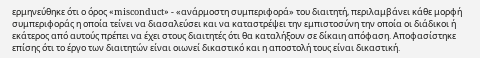ερμηνεύθηκε ότι ο όρος «misconduct» - «ανάρμοστη συμπεριφορά» του διαιτητή, περιλαμβάνει κάθε μορφή συμπεριφοράς η οποία τείνει να διασαλεύσει και να καταστρέψει την εμπιστοσύνη την οποία οι διάδικοι ή εκάτερος από αυτούς πρέπει να έχει στους διαιτητές ότι θα καταλήξουν σε δίκαιη απόφαση. Αποφασίστηκε επίσης ότι το έργο των διαιτητών είναι οιωνεί δικαστικό και η αποστολή τους είναι δικαστική.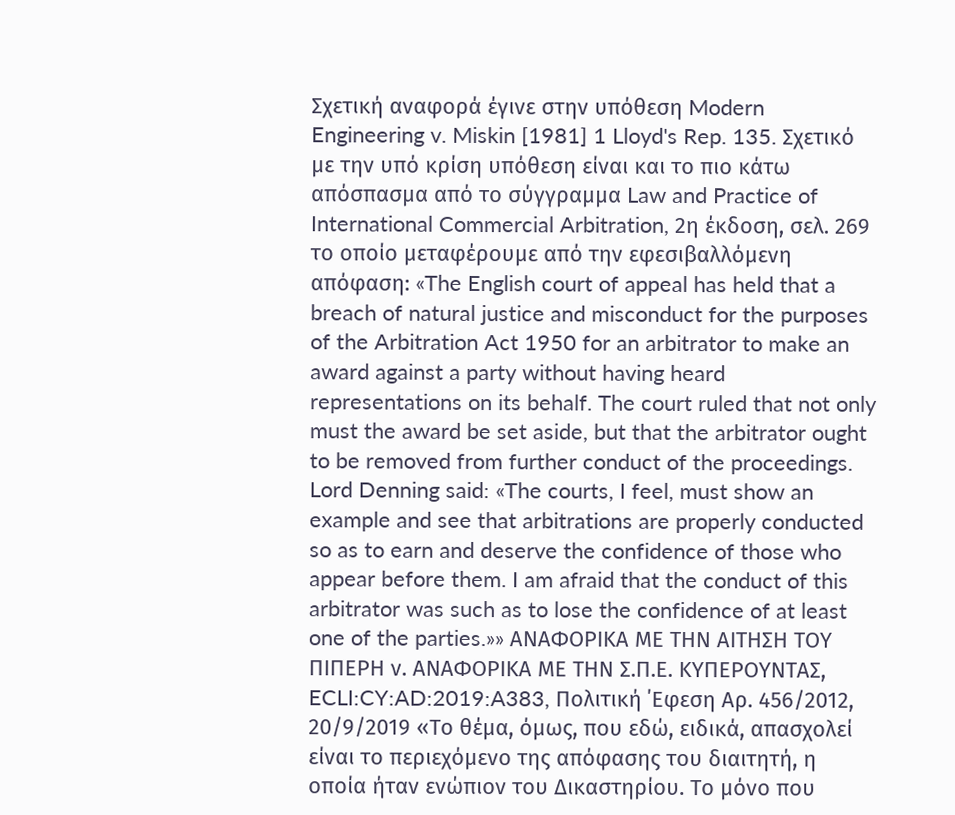Σχετική αναφορά έγινε στην υπόθεση Modern Engineering v. Miskin [1981] 1 Lloyd's Rep. 135. Σχετικό με την υπό κρίση υπόθεση είναι και το πιο κάτω απόσπασμα από το σύγγραμμα Law and Practice of International Commercial Arbitration, 2η έκδοση, σελ. 269 το οποίο μεταφέρουμε από την εφεσιβαλλόμενη απόφαση: «The English court of appeal has held that a breach of natural justice and misconduct for the purposes of the Arbitration Act 1950 for an arbitrator to make an award against a party without having heard representations on its behalf. The court ruled that not only must the award be set aside, but that the arbitrator ought to be removed from further conduct of the proceedings. Lord Denning said: «The courts, I feel, must show an example and see that arbitrations are properly conducted so as to earn and deserve the confidence of those who appear before them. I am afraid that the conduct of this arbitrator was such as to lose the confidence of at least one of the parties.»» ΑΝΑΦΟΡΙΚΑ ΜΕ ΤΗΝ ΑΙΤΗΣΗ ΤΟΥ ΠΙΠΕΡΗ ν. ΑΝΑΦΟΡΙΚΑ ΜΕ ΤΗΝ Σ.Π.Ε. ΚΥΠΕΡΟΥΝΤΑΣ, ECLI:CY:AD:2019:A383, Πολιτική ΄Εφεση Αρ. 456/2012, 20/9/2019 «Το θέμα, όμως, που εδώ, ειδικά, απασχολεί είναι το περιεχόμενο της απόφασης του διαιτητή, η οποία ήταν ενώπιον του Δικαστηρίου. Το μόνο που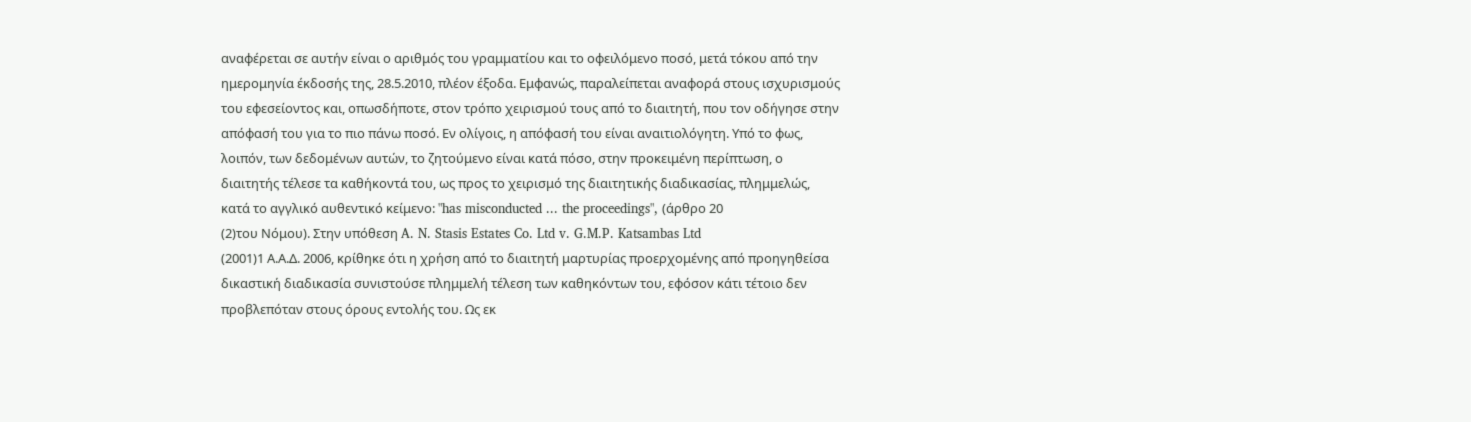αναφέρεται σε αυτήν είναι ο αριθμός του γραμματίου και το οφειλόμενο ποσό, μετά τόκου από την ημερομηνία έκδοσής της, 28.5.2010, πλέον έξοδα. Εμφανώς, παραλείπεται αναφορά στους ισχυρισμούς του εφεσείοντος και, οπωσδήποτε, στον τρόπο χειρισμού τους από το διαιτητή, που τον οδήγησε στην απόφασή του για το πιο πάνω ποσό. Εν ολίγοις, η απόφασή του είναι αναιτιολόγητη. Υπό το φως, λοιπόν, των δεδομένων αυτών, το ζητούμενο είναι κατά πόσο, στην προκειμένη περίπτωση, ο διαιτητής τέλεσε τα καθήκοντά του, ως προς το χειρισμό της διαιτητικής διαδικασίας, πλημμελώς, κατά το αγγλικό αυθεντικό κείμενο: "has misconducted ... the proceedings", (άρθρο 20
(2)του Νόμου). Στην υπόθεση A. N. Stasis Estates Co. Ltd v. G.M.P. Katsambas Ltd
(2001)1 Α.Α.Δ. 2006, κρίθηκε ότι η χρήση από το διαιτητή μαρτυρίας προερχομένης από προηγηθείσα δικαστική διαδικασία συνιστούσε πλημμελή τέλεση των καθηκόντων του, εφόσον κάτι τέτοιο δεν προβλεπόταν στους όρους εντολής του. Ως εκ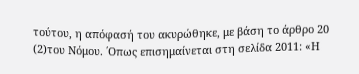τούτου, η απόφασή του ακυρώθηκε, με βάση το άρθρο 20
(2)του Νόμου. ΄Οπως επισημαίνεται στη σελίδα 2011: «Η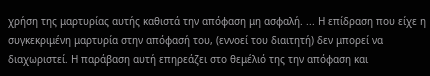χρήση της μαρτυρίας αυτής καθιστά την απόφαση μη ασφαλή. ... Η επίδραση που είχε η συγκεκριμένη μαρτυρία στην απόφασή του, (εννοεί του διαιτητή) δεν μπορεί να διαχωριστεί. Η παράβαση αυτή επηρεάζει στο θεμέλιό της την απόφαση και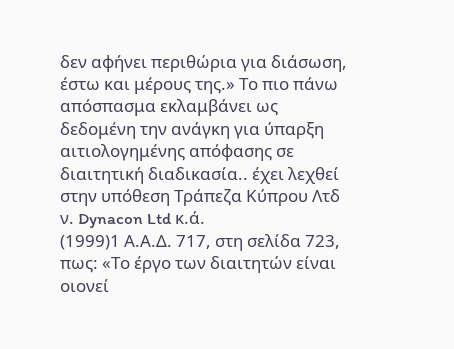δεν αφήνει περιθώρια για διάσωση, έστω και μέρους της.» Το πιο πάνω απόσπασμα εκλαμβάνει ως δεδομένη την ανάγκη για ύπαρξη αιτιολογημένης απόφασης σε διαιτητική διαδικασία.. έχει λεχθεί στην υπόθεση Τράπεζα Κύπρου Λτδ ν. Dynacon Ltd κ.ά.
(1999)1 Α.Α.Δ. 717, στη σελίδα 723, πως: «Το έργο των διαιτητών είναι οιονεί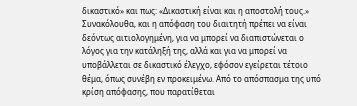δικαστικό» και πως: «Δικαστική είναι και η αποστολή τους.» Συνακόλουθα, και η απόφαση του διαιτητή πρέπει να είναι δεόντως αιτιολογημένη, για να μπορεί να διαπιστώνεται ο λόγος για την κατάληξή της, αλλά και για να μπορεί να υποβάλλεται σε δικαστικό έλεγχο, εφόσον εγείρεται τέτοιο θέμα, όπως συνέβη εν προκειμένω. Από το απόσπασμα της υπό κρίση απόφασης, που παρατίθεται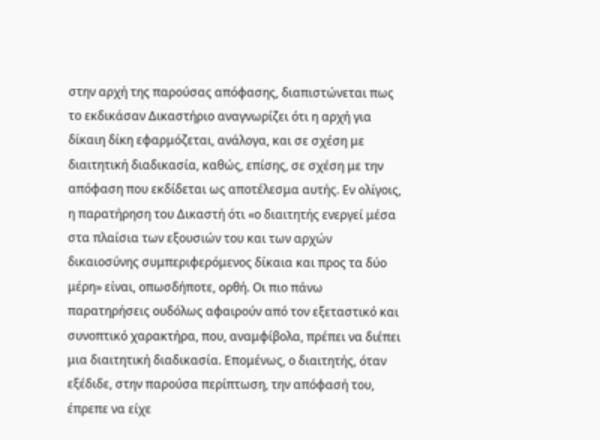στην αρχή της παρούσας απόφασης, διαπιστώνεται πως το εκδικάσαν Δικαστήριο αναγνωρίζει ότι η αρχή για δίκαιη δίκη εφαρμόζεται, ανάλογα, και σε σχέση με διαιτητική διαδικασία, καθώς, επίσης, σε σχέση με την απόφαση που εκδίδεται ως αποτέλεσμα αυτής. Εν ολίγοις, η παρατήρηση του Δικαστή ότι «ο διαιτητής ενεργεί μέσα στα πλαίσια των εξουσιών του και των αρχών δικαιοσύνης συμπεριφερόμενος δίκαια και προς τα δύο μέρη» είναι, οπωσδήποτε, ορθή. Οι πιο πάνω παρατηρήσεις ουδόλως αφαιρούν από τον εξεταστικό και συνοπτικό χαρακτήρα, που, αναμφίβολα, πρέπει να διέπει μια διαιτητική διαδικασία. Επομένως, ο διαιτητής, όταν εξέδιδε, στην παρούσα περίπτωση, την απόφασή του, έπρεπε να είχε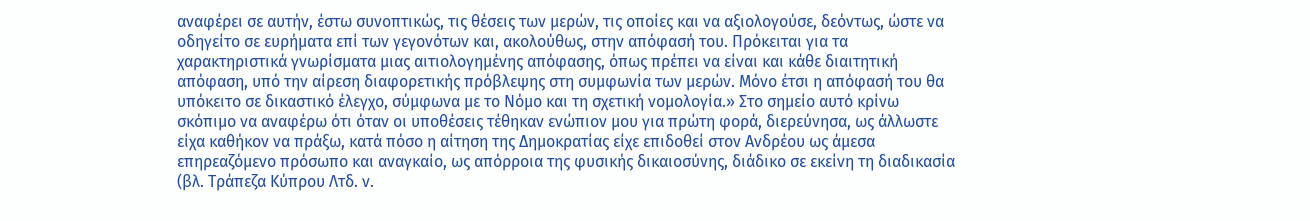αναφέρει σε αυτήν, έστω συνοπτικώς, τις θέσεις των μερών, τις οποίες και να αξιολογούσε, δεόντως, ώστε να οδηγείτο σε ευρήματα επί των γεγονότων και, ακολούθως, στην απόφασή του. Πρόκειται για τα χαρακτηριστικά γνωρίσματα μιας αιτιολογημένης απόφασης, όπως πρέπει να είναι και κάθε διαιτητική απόφαση, υπό την αίρεση διαφορετικής πρόβλεψης στη συμφωνία των μερών. Μόνο έτσι η απόφασή του θα υπόκειτο σε δικαστικό έλεγχο, σύμφωνα με το Νόμο και τη σχετική νομολογία.» Στο σημείο αυτό κρίνω σκόπιμο να αναφέρω ότι όταν οι υποθέσεις τέθηκαν ενώπιον μου για πρώτη φορά, διερεύνησα, ως άλλωστε είχα καθήκον να πράξω, κατά πόσο η αίτηση της Δημοκρατίας είχε επιδοθεί στον Ανδρέου ως άμεσα επηρεαζόμενο πρόσωπο και αναγκαίο, ως απόρροια της φυσικής δικαιοσύνης, διάδικο σε εκείνη τη διαδικασία (βλ. Tράπεζα Kύπρου Λτδ. ν.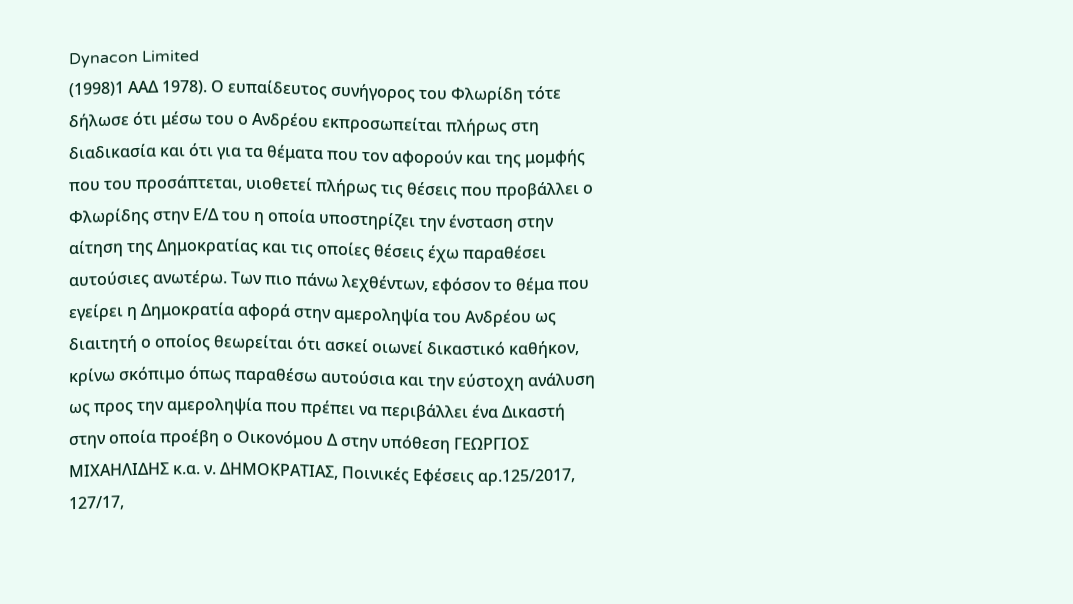Dynacon Limited
(1998)1 ΑΑΔ 1978). Ο ευπαίδευτος συνήγορος του Φλωρίδη τότε δήλωσε ότι μέσω του ο Ανδρέου εκπροσωπείται πλήρως στη διαδικασία και ότι για τα θέματα που τον αφορούν και της μομφής που του προσάπτεται, υιοθετεί πλήρως τις θέσεις που προβάλλει ο Φλωρίδης στην Ε/Δ του η οποία υποστηρίζει την ένσταση στην αίτηση της Δημοκρατίας και τις οποίες θέσεις έχω παραθέσει αυτούσιες ανωτέρω. Των πιο πάνω λεχθέντων, εφόσον το θέμα που εγείρει η Δημοκρατία αφορά στην αμεροληψία του Ανδρέου ως διαιτητή ο οποίος θεωρείται ότι ασκεί οιωνεί δικαστικό καθήκον, κρίνω σκόπιμο όπως παραθέσω αυτούσια και την εύστοχη ανάλυση ως προς την αμεροληψία που πρέπει να περιβάλλει ένα Δικαστή στην οποία προέβη ο Οικονόμου Δ στην υπόθεση ΓΕΩΡΓΙΟΣ ΜΙΧΑΗΛΙΔΗΣ κ.α. ν. ΔΗΜΟΚΡΑΤΙΑΣ, Πoινικές Εφέσεις αρ.125/2017, 127/17,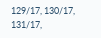129/17, 130/17, 131/17,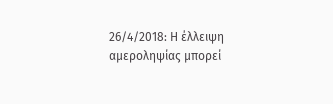26/4/2018: Η έλλειψη αμεροληψίας μπορεί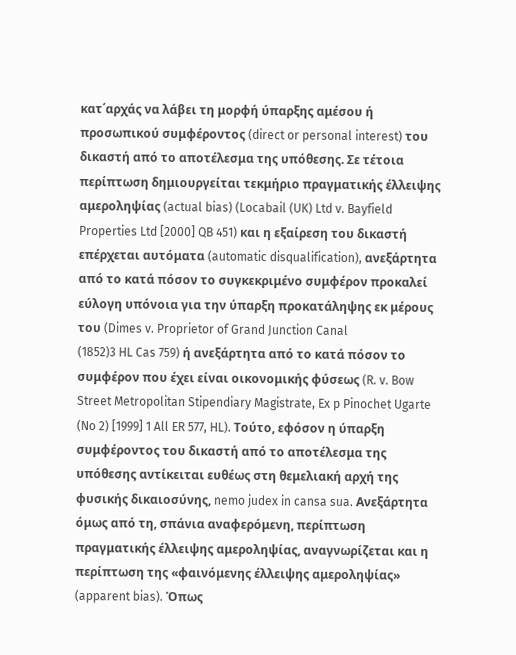κατ΄αρχάς να λάβει τη μορφή ύπαρξης αμέσου ή προσωπικού συμφέροντος (direct or personal interest) του δικαστή από το αποτέλεσμα της υπόθεσης. Σε τέτοια περίπτωση δημιουργείται τεκμήριο πραγματικής έλλειψης αμεροληψίας (actual bias) (Locabail (UK) Ltd v. Bayfield Properties Ltd [2000] QB 451) και η εξαίρεση του δικαστή επέρχεται αυτόματα (automatic disqualification), ανεξάρτητα από το κατά πόσον το συγκεκριμένο συμφέρον προκαλεί εύλογη υπόνοια για την ύπαρξη προκατάληψης εκ μέρους του (Dimes v. Proprietor of Grand Junction Canal
(1852)3 HL Cas 759) ή ανεξάρτητα από το κατά πόσον το συμφέρον που έχει είναι οικονομικής φύσεως (R. v. Bow Street Metropolitan Stipendiary Magistrate, Ex p Pinochet Ugarte (No 2) [1999] 1 All ER 577, HL). Τούτο, εφόσον η ύπαρξη συμφέροντος του δικαστή από το αποτέλεσμα της υπόθεσης αντίκειται ευθέως στη θεμελιακή αρχή της φυσικής δικαιοσύνης, nemo judex in cansa sua. Ανεξάρτητα όμως από τη, σπάνια αναφερόμενη, περίπτωση πραγματικής έλλειψης αμεροληψίας, αναγνωρίζεται και η περίπτωση της «φαινόμενης έλλειψης αμεροληψίας» (apparent bias). Όπως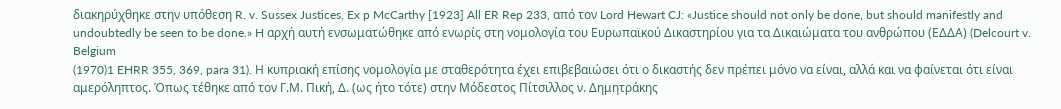διακηρύχθηκε στην υπόθεση R. v. Sussex Justices, Ex p McCarthy [1923] All ER Rep 233, από τον Lord Hewart CJ: «Justice should not only be done, but should manifestly and undoubtedly be seen to be done.» H αρχή αυτή ενσωματώθηκε από ενωρίς στη νομολογία του Ευρωπαϊκού Δικαστηρίου για τα Δικαιώματα του ανθρώπου (ΕΔΔΑ) (Delcourt v. Belgium
(1970)1 EHRR 355, 369, para 31). Η κυπριακή επίσης νομολογία με σταθερότητα έχει επιβεβαιώσει ότι ο δικαστής δεν πρέπει μόνο να είναι, αλλά και να φαίνεται ότι είναι αμερόληπτος. Όπως τέθηκε από τον Γ.Μ. Πική, Δ. (ως ήτο τότε) στην Μόδεστος Πίτσιλλος ν. Δημητράκης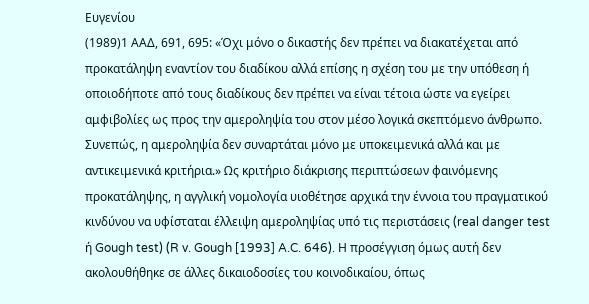Ευγενίου
(1989)1 ΑΑΔ, 691, 695: «Όχι μόνο ο δικαστής δεν πρέπει να διακατέχεται από προκατάληψη εναντίον του διαδίκου αλλά επίσης η σχέση του με την υπόθεση ή οποιοδήποτε από τους διαδίκους δεν πρέπει να είναι τέτοια ώστε να εγείρει αμφιβολίες ως προς την αμεροληψία του στον μέσο λογικά σκεπτόμενο άνθρωπο. Συνεπώς, η αμεροληψία δεν συναρτάται μόνο με υποκειμενικά αλλά και με αντικειμενικά κριτήρια.» Ως κριτήριο διάκρισης περιπτώσεων φαινόμενης προκατάληψης, η αγγλική νομολογία υιοθέτησε αρχικά την έννοια του πραγματικού κινδύνου να υφίσταται έλλειψη αμεροληψίας υπό τις περιστάσεις (real danger test ή Gough test) (R v. Gough [1993] A.C. 646). Η προσέγγιση όμως αυτή δεν ακολουθήθηκε σε άλλες δικαιοδοσίες του κοινοδικαίου, όπως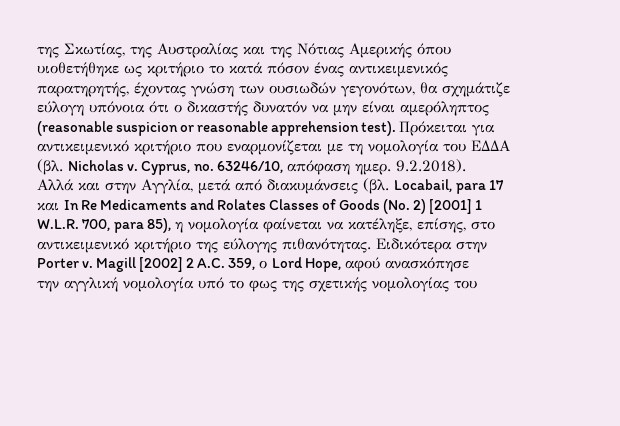της Σκωτίας, της Αυστραλίας και της Νότιας Αμερικής όπου υιοθετήθηκε ως κριτήριο το κατά πόσον ένας αντικειμενικός παρατηρητής, έχοντας γνώση των ουσιωδών γεγονότων, θα σχημάτιζε εύλογη υπόνοια ότι ο δικαστής δυνατόν να μην είναι αμερόληπτος (reasonable suspicion or reasonable apprehension test). Πρόκειται για αντικειμενικό κριτήριο που εναρμονίζεται με τη νομολογία του ΕΔΔΑ (βλ. Nicholas v. Cyprus, no. 63246/10, απόφαση ημερ. 9.2.2018). Αλλά και στην Αγγλία, μετά από διακυμάνσεις (βλ. Locabail, para 17 και In Re Medicaments and Rolates Classes of Goods (No. 2) [2001] 1 W.L.R. 700, para 85), η νομολογία φαίνεται να κατέληξε, επίσης, στο αντικειμενικό κριτήριο της εύλογης πιθανότητας. Ειδικότερα στην Porter v. Magill [2002] 2 A.C. 359, ο Lord Hope, αφού ανασκόπησε την αγγλική νομολογία υπό το φως της σχετικής νομολογίας του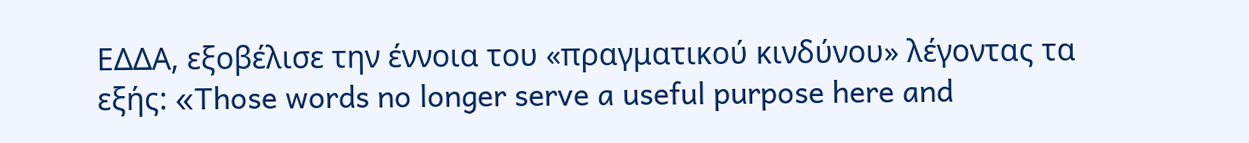ΕΔΔΑ, εξοβέλισε την έννοια του «πραγματικού κινδύνου» λέγοντας τα εξής: «Those words no longer serve a useful purpose here and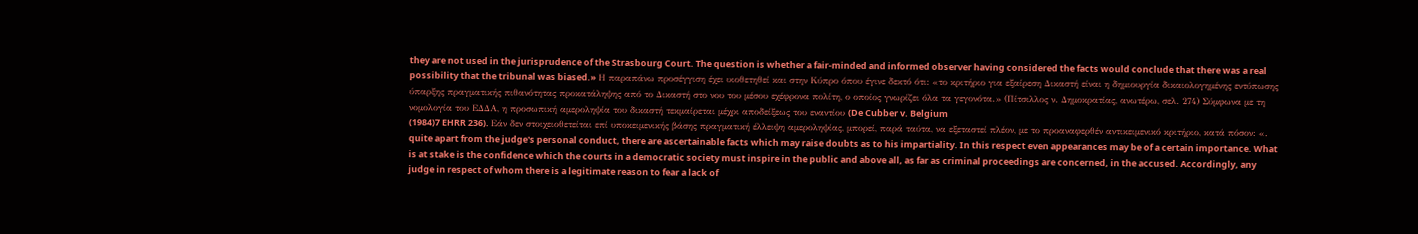they are not used in the jurisprudence of the Strasbourg Court. The question is whether a fair-minded and informed observer having considered the facts would conclude that there was a real possibility that the tribunal was biased.» Η παραπάνω προσέγγιση έχει υιοθετηθεί και στην Κύπρο όπου έγινε δεκτό ότι: «το κριτήριο για εξαίρεση Δικαστή είναι η δημιουργία δικαιολογημένης εντύπωσης ύπαρξης πραγματικής πιθανότητας προκατάληψης από το Δικαστή στο νου του μέσου εχέφρονα πολίτη, ο οποίος γνωρίζει όλα τα γεγονότα.» (Πίτσιλλος ν. Δημοκρατίας, ανωτέρω, σελ. 274) Σύμφωνα με τη νομολογία του ΕΔΔΑ, η προσωπική αμεροληψία του δικαστή τεκμαίρεται μέχρι αποδείξεως του εναντίου (De Cubber v. Belgium
(1984)7 EHRR 236). Εάν δεν στοιχειοθετείται επί υποκειμενικής βάσης πραγματική έλλειψη αμεροληψίας, μπορεί, παρά ταύτα, να εξεταστεί πλέον, με το προαναφερθέν αντικειμενικό κριτήριο, κατά πόσον: «. quite apart from the judge's personal conduct, there are ascertainable facts which may raise doubts as to his impartiality. In this respect even appearances may be of a certain importance. What is at stake is the confidence which the courts in a democratic society must inspire in the public and above all, as far as criminal proceedings are concerned, in the accused. Accordingly, any judge in respect of whom there is a legitimate reason to fear a lack of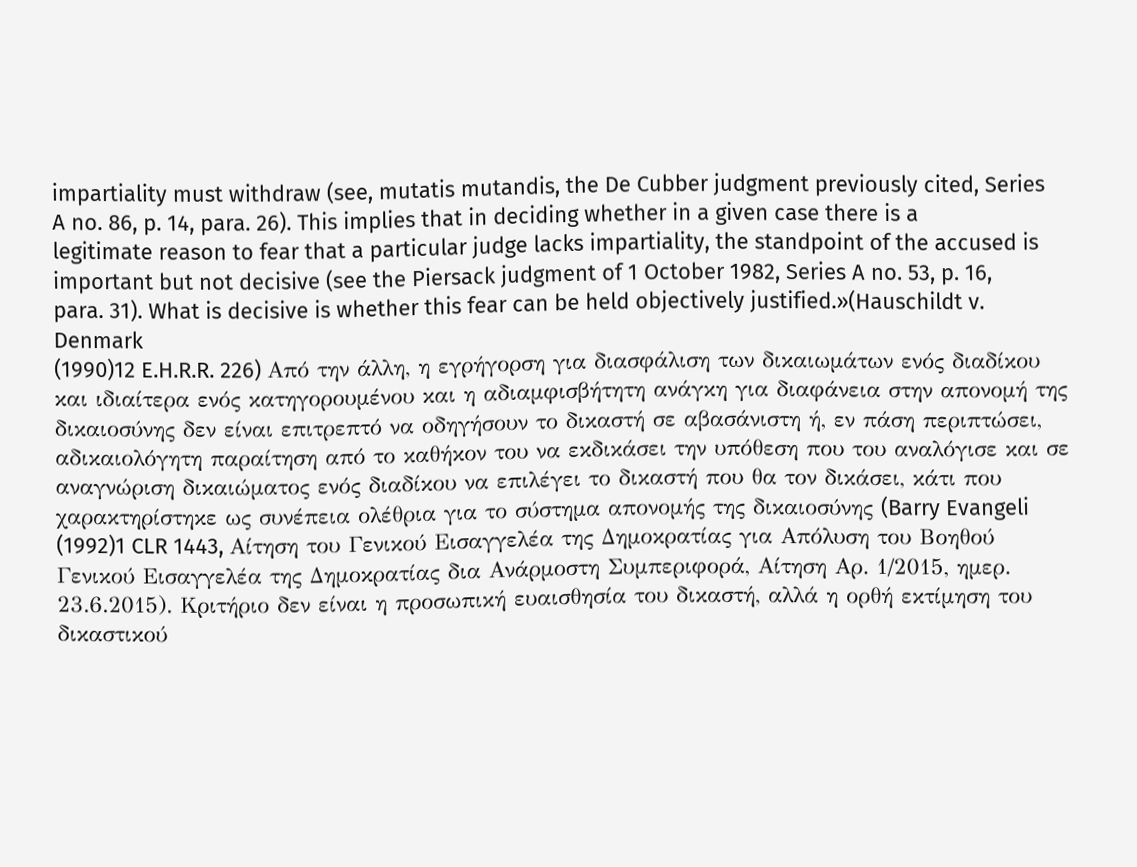impartiality must withdraw (see, mutatis mutandis, the De Cubber judgment previously cited, Series A no. 86, p. 14, para. 26). This implies that in deciding whether in a given case there is a legitimate reason to fear that a particular judge lacks impartiality, the standpoint of the accused is important but not decisive (see the Piersack judgment of 1 October 1982, Series A no. 53, p. 16, para. 31). What is decisive is whether this fear can be held objectively justified.»(Hauschildt v. Denmark
(1990)12 E.H.R.R. 226) Από την άλλη, η εγρήγορση για διασφάλιση των δικαιωμάτων ενός διαδίκου και ιδιαίτερα ενός κατηγορουμένου και η αδιαμφισβήτητη ανάγκη για διαφάνεια στην απονομή της δικαιοσύνης δεν είναι επιτρεπτό να οδηγήσουν το δικαστή σε αβασάνιστη ή, εν πάση περιπτώσει, αδικαιολόγητη παραίτηση από το καθήκον του να εκδικάσει την υπόθεση που του αναλόγισε και σε αναγνώριση δικαιώματος ενός διαδίκου να επιλέγει το δικαστή που θα τον δικάσει, κάτι που χαρακτηρίστηκε ως συνέπεια ολέθρια για το σύστημα απονομής της δικαιοσύνης (Barry Evangeli
(1992)1 CLR 1443, Αίτηση του Γενικού Εισαγγελέα της Δημοκρατίας για Απόλυση του Βοηθού Γενικού Εισαγγελέα της Δημοκρατίας δια Ανάρμοστη Συμπεριφορά, Αίτηση Αρ. 1/2015, ημερ. 23.6.2015). Κριτήριο δεν είναι η προσωπική ευαισθησία του δικαστή, αλλά η ορθή εκτίμηση του δικαστικού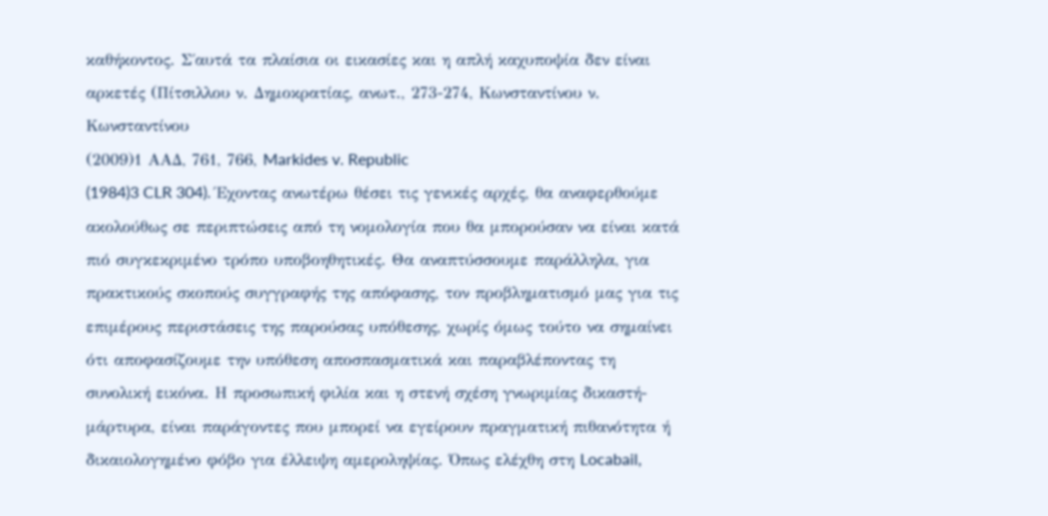καθήκοντος. Σ΄αυτά τα πλαίσια οι εικασίες και η απλή καχυποψία δεν είναι αρκετές (Πίτσιλλου ν. Δημοκρατίας, ανωτ., 273-274, Κωνσταντίνου ν. Κωνσταντίνου
(2009)1 ΑΑΔ, 761, 766, Markides v. Republic
(1984)3 CLR 304). Έχοντας ανωτέρω θέσει τις γενικές αρχές, θα αναφερθούμε ακολούθως σε περιπτώσεις από τη νομολογία που θα μπορούσαν να είναι κατά πιό συγκεκριμένο τρόπο υποβοηθητικές. Θα αναπτύσσουμε παράλληλα, για πρακτικούς σκοπούς συγγραφής της απόφασης, τον προβληματισμό μας για τις επιμέρους περιστάσεις της παρούσας υπόθεσης, χωρίς όμως τούτο να σημαίνει ότι αποφασίζουμε την υπόθεση αποσπασματικά και παραβλέποντας τη συνολική εικόνα. Η προσωπική φιλία και η στενή σχέση γνωριμίας δικαστή-μάρτυρα, είναι παράγοντες που μπορεί να εγείρουν πραγματική πιθανότητα ή δικαιολογημένο φόβο για έλλειψη αμεροληψίας. Όπως ελέχθη στη Locabail,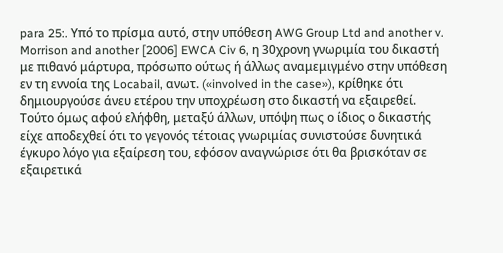para 25:. Υπό το πρίσμα αυτό, στην υπόθεση AWG Group Ltd and another v. Morrison and another [2006] EWCA Civ 6, η 30χρονη γνωριμία του δικαστή με πιθανό μάρτυρα, πρόσωπο ούτως ή άλλως αναμεμιγμένο στην υπόθεση εν τη εννοία της Locabail, ανωτ. («involved in the case»), κρίθηκε ότι δημιουργούσε άνευ ετέρου την υποχρέωση στο δικαστή να εξαιρεθεί. Τούτο όμως αφού ελήφθη, μεταξύ άλλων, υπόψη πως ο ίδιος ο δικαστής είχε αποδεχθεί ότι το γεγονός τέτοιας γνωριμίας συνιστούσε δυνητικά έγκυρο λόγο για εξαίρεση του, εφόσον αναγνώρισε ότι θα βρισκόταν σε εξαιρετικά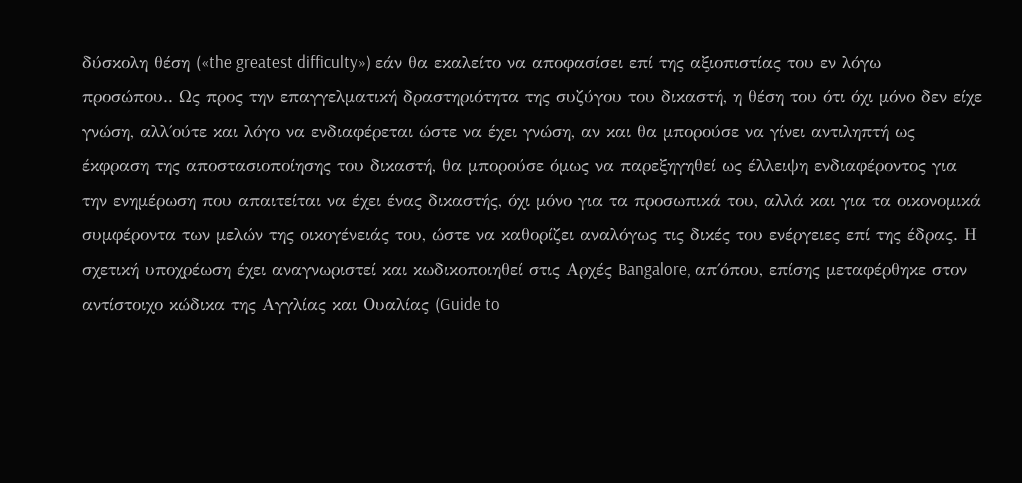δύσκολη θέση («the greatest difficulty») εάν θα εκαλείτο να αποφασίσει επί της αξιοπιστίας του εν λόγω προσώπου.. Ως προς την επαγγελματική δραστηριότητα της συζύγου του δικαστή, η θέση του ότι όχι μόνο δεν είχε γνώση, αλλ΄ούτε και λόγο να ενδιαφέρεται ώστε να έχει γνώση, αν και θα μπορούσε να γίνει αντιληπτή ως έκφραση της αποστασιοποίησης του δικαστή, θα μπορούσε όμως να παρεξηγηθεί ως έλλειψη ενδιαφέροντος για την ενημέρωση που απαιτείται να έχει ένας δικαστής, όχι μόνο για τα προσωπικά του, αλλά και για τα οικονομικά συμφέροντα των μελών της οικογένειάς του, ώστε να καθορίζει αναλόγως τις δικές του ενέργειες επί της έδρας. Η σχετική υποχρέωση έχει αναγνωριστεί και κωδικοποιηθεί στις Αρχές Bangalore, απ΄όπου, επίσης μεταφέρθηκε στον αντίστοιχο κώδικα της Αγγλίας και Ουαλίας (Guide to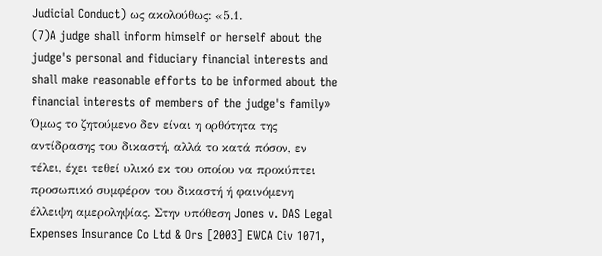Judicial Conduct) ως ακολούθως: «5.1.
(7)A judge shall inform himself or herself about the judge's personal and fiduciary financial interests and shall make reasonable efforts to be informed about the financial interests of members of the judge's family» Όμως το ζητούμενο δεν είναι η ορθότητα της αντίδρασης του δικαστή, αλλά το κατά πόσον, εν τέλει, έχει τεθεί υλικό εκ του οποίου να προκύπτει προσωπικό συμφέρον του δικαστή ή φαινόμενη έλλειψη αμεροληψίας. Στην υπόθεση Jones v. DAS Legal Expenses Insurance Co Ltd & Ors [2003] EWCA Civ 1071,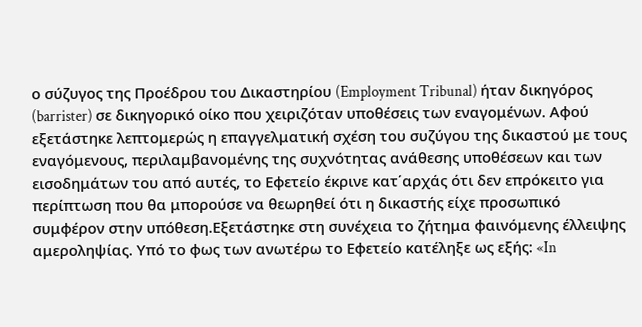ο σύζυγος της Προέδρου του Δικαστηρίου (Employment Tribunal) ήταν δικηγόρος (barrister) σε δικηγορικό οίκο που χειριζόταν υποθέσεις των εναγομένων. Αφού εξετάστηκε λεπτομερώς η επαγγελματική σχέση του συζύγου της δικαστού με τους εναγόμενους, περιλαμβανομένης της συχνότητας ανάθεσης υποθέσεων και των εισοδημάτων του από αυτές, το Εφετείο έκρινε κατ΄αρχάς ότι δεν επρόκειτο για περίπτωση που θα μπορούσε να θεωρηθεί ότι η δικαστής είχε προσωπικό συμφέρον στην υπόθεση.Εξετάστηκε στη συνέχεια το ζήτημα φαινόμενης έλλειψης αμεροληψίας. Υπό το φως των ανωτέρω το Εφετείο κατέληξε ως εξής: «In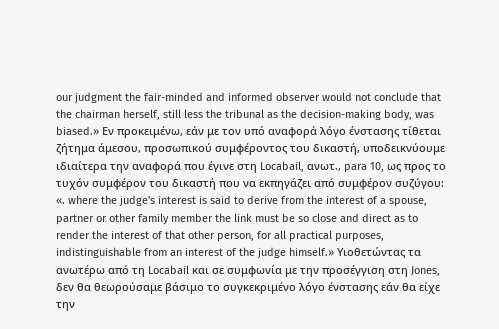our judgment the fair-minded and informed observer would not conclude that the chairman herself, still less the tribunal as the decision-making body, was biased.» Εν προκειμένω, εάν με τον υπό αναφορά λόγο ένστασης τίθεται ζήτημα άμεσου, προσωπικού συμφέροντος του δικαστή, υποδεικνύουμε ιδιαίτερα την αναφορά που έγινε στη Locabail, ανωτ., para 10, ως προς το τυχόν συμφέρον του δικαστή που να εκπηγάζει από συμφέρον συζύγου: «. where the judge's interest is said to derive from the interest of a spouse, partner or other family member the link must be so close and direct as to render the interest of that other person, for all practical purposes, indistinguishable from an interest of the judge himself.» Υιοθετώντας τα ανωτέρω από τη Locabail και σε συμφωνία με την προσέγγιση στη Jones, δεν θα θεωρούσαμε βάσιμο το συγκεκριμένο λόγο ένστασης εάν θα είχε την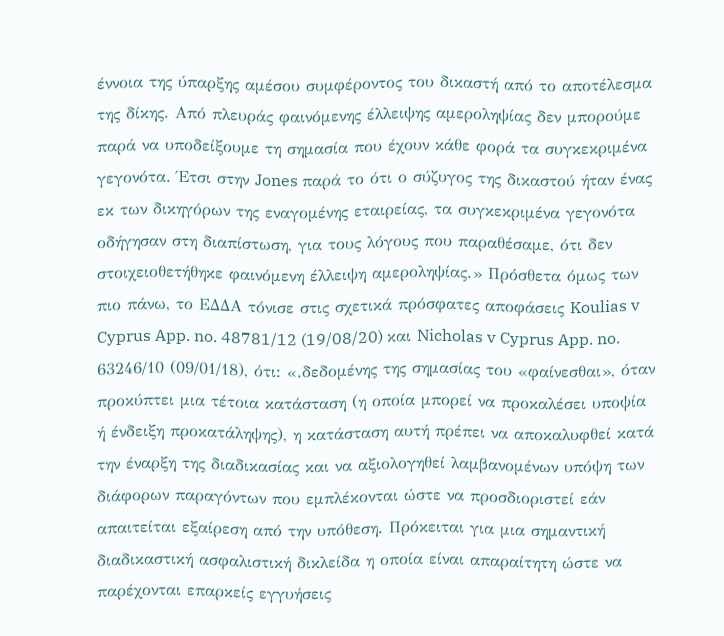έννοια της ύπαρξης αμέσου συμφέροντος του δικαστή από το αποτέλεσμα της δίκης. Από πλευράς φαινόμενης έλλειψης αμεροληψίας δεν μπορούμε παρά να υποδείξουμε τη σημασία που έχουν κάθε φορά τα συγκεκριμένα γεγονότα. Έτσι στην Jones παρά το ότι ο σύζυγος της δικαστού ήταν ένας εκ των δικηγόρων της εναγομένης εταιρείας, τα συγκεκριμένα γεγονότα οδήγησαν στη διαπίστωση, για τους λόγους που παραθέσαμε, ότι δεν στοιχειοθετήθηκε φαινόμενη έλλειψη αμεροληψίας.» Πρόσθετα όμως των πιο πάνω, το ΕΔΔΑ τόνισε στις σχετικά πρόσφατες αποφάσεις Koulias v Cyprus App. no. 48781/12 (19/08/20) και Nicholas v Cyprus App. no. 63246/10 (09/01/18), ότι: «.δεδομένης της σημασίας του «φαίνεσθαι», όταν προκύπτει μια τέτοια κατάσταση (η οποία μπορεί να προκαλέσει υποψία ή ένδειξη προκατάληψης), η κατάσταση αυτή πρέπει να αποκαλυφθεί κατά την έναρξη της διαδικασίας και να αξιολογηθεί λαμβανομένων υπόψη των διάφορων παραγόντων που εμπλέκονται ώστε να προσδιοριστεί εάν απαιτείται εξαίρεση από την υπόθεση. Πρόκειται για μια σημαντική διαδικαστική ασφαλιστική δικλείδα η οποία είναι απαραίτητη ώστε να παρέχονται επαρκείς εγγυήσεις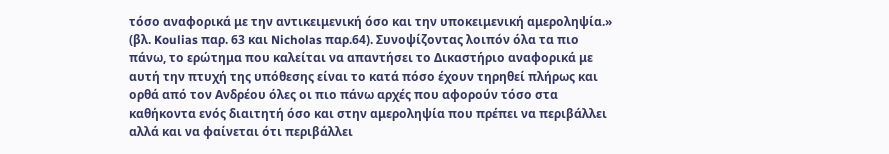τόσο αναφορικά με την αντικειμενική όσο και την υποκειμενική αμεροληψία.» (βλ. Koulias παρ. 63 και Nicholas παρ.64). Συνοψίζοντας λοιπόν όλα τα πιο πάνω, το ερώτημα που καλείται να απαντήσει το Δικαστήριο αναφορικά με αυτή την πτυχή της υπόθεσης είναι το κατά πόσο έχουν τηρηθεί πλήρως και ορθά από τον Ανδρέου όλες οι πιο πάνω αρχές που αφορούν τόσο στα καθήκοντα ενός διαιτητή όσο και στην αμεροληψία που πρέπει να περιβάλλει αλλά και να φαίνεται ότι περιβάλλει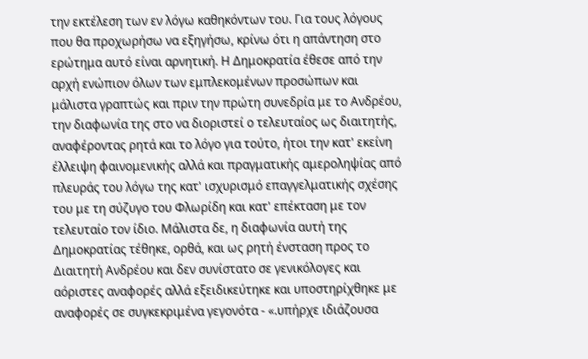την εκτέλεση των εν λόγω καθηκόντων του. Για τους λόγους που θα προχωρήσω να εξηγήσω, κρίνω ότι η απάντηση στο ερώτημα αυτό είναι αρνητική. Η Δημοκρατία έθεσε από την αρχή ενώπιον όλων των εμπλεκομένων προσώπων και μάλιστα γραπτώς και πριν την πρώτη συνεδρία με το Ανδρέου, την διαφωνία της στο να διοριστεί ο τελευταίος ως διαιτητής, αναφέροντας ρητά και το λόγο για τούτο, ήτοι την κατ' εκείνη έλλειψη φαινομενικής αλλά και πραγματικής αμεροληψίας από πλευράς του λόγω της κατ' ισχυρισμό επαγγελματικής σχέσης του με τη σύζυγο του Φλωρίδη και κατ' επέκταση με τον τελευταίο τον ίδιο. Μάλιστα δε, η διαφωνία αυτή της Δημοκρατίας τέθηκε, ορθά, και ως ρητή ένσταση προς το Διαιτητή Ανδρέου και δεν συνίστατο σε γενικόλογες και αόριστες αναφορές αλλά εξειδικεύτηκε και υποστηρίχθηκε με αναφορές σε συγκεκριμένα γεγονότα - «.υπήρχε ιδιάζουσα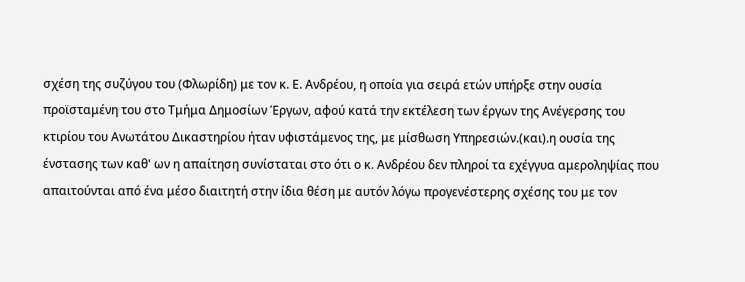σχέση της συζύγου του (Φλωρίδη) με τον κ. Ε. Ανδρέου, η οποία για σειρά ετών υπήρξε στην ουσία προϊσταμένη του στο Τμήμα Δημοσίων Έργων, αφού κατά την εκτέλεση των έργων της Ανέγερσης του κτιρίου του Ανωτάτου Δικαστηρίου ήταν υφιστάμενος της, με μίσθωση Υπηρεσιών.(και).η ουσία της ένστασης των καθ' ων η απαίτηση συνίσταται στο ότι ο κ. Ανδρέου δεν πληροί τα εχέγγυα αμεροληψίας που απαιτούνται από ένα μέσο διαιτητή στην ίδια θέση με αυτόν λόγω προγενέστερης σχέσης του με τον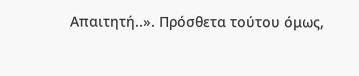Απαιτητή..». Πρόσθετα τούτου όμως,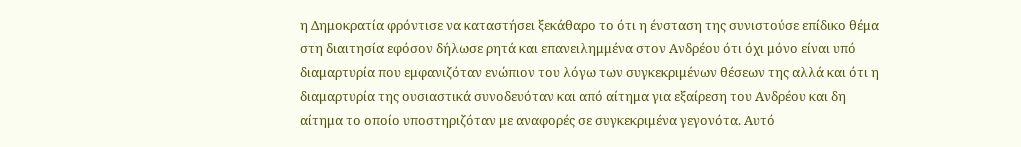η Δημοκρατία φρόντισε να καταστήσει ξεκάθαρο το ότι η ένσταση της συνιστούσε επίδικο θέμα στη διαιτησία εφόσον δήλωσε ρητά και επανειλημμένα στον Ανδρέου ότι όχι μόνο είναι υπό διαμαρτυρία που εμφανιζόταν ενώπιον του λόγω των συγκεκριμένων θέσεων της αλλά και ότι η διαμαρτυρία της ουσιαστικά συνοδευόταν και από αίτημα για εξαίρεση του Ανδρέου και δη αίτημα το οποίο υποστηριζόταν με αναφορές σε συγκεκριμένα γεγονότα. Αυτό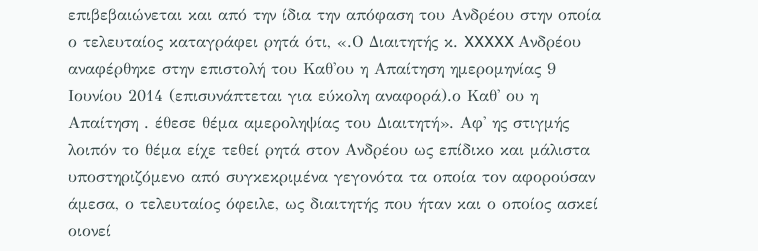επιβεβαιώνεται και από την ίδια την απόφαση του Ανδρέου στην οποία ο τελευταίος καταγράφει ρητά ότι, «.Ο Διαιτητής κ. XXXXX Ανδρέου αναφέρθηκε στην επιστολή του Καθ'ου η Απαίτηση ημερομηνίας 9 Ιουνίου 2014 (επισυνάπτεται για εύκολη αναφορά).ο Καθ' ου η Απαίτηση . έθεσε θέμα αμεροληψίας του Διαιτητή». Αφ' ης στιγμής λοιπόν το θέμα είχε τεθεί ρητά στον Ανδρέου ως επίδικο και μάλιστα υποστηριζόμενο από συγκεκριμένα γεγονότα τα οποία τον αφορούσαν άμεσα, ο τελευταίος όφειλε, ως διαιτητής που ήταν και ο οποίος ασκεί οιονεί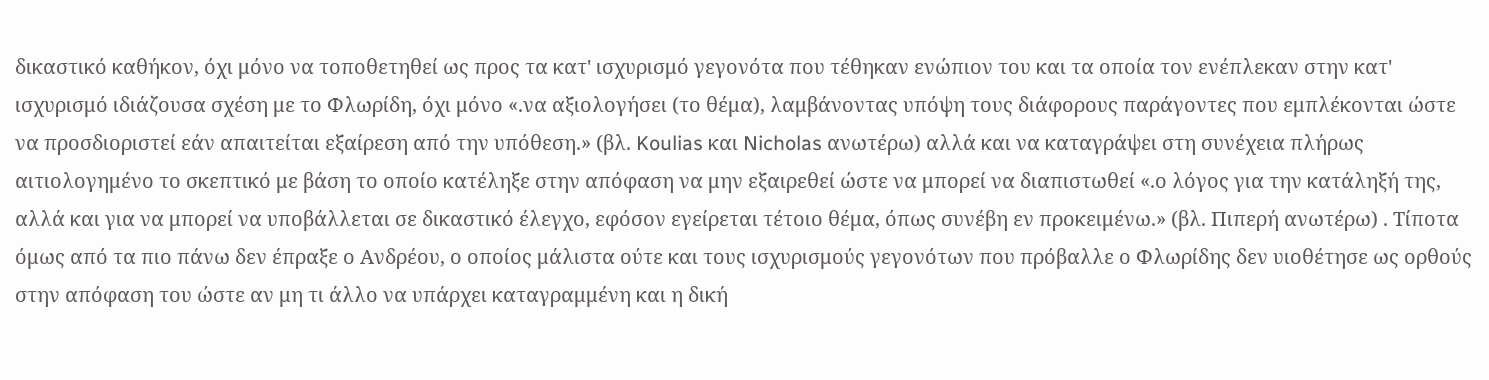δικαστικό καθήκον, όχι μόνο να τοποθετηθεί ως προς τα κατ' ισχυρισμό γεγονότα που τέθηκαν ενώπιον του και τα οποία τον ενέπλεκαν στην κατ' ισχυρισμό ιδιάζουσα σχέση με το Φλωρίδη, όχι μόνο «.να αξιολογήσει (το θέμα), λαμβάνοντας υπόψη τους διάφορους παράγοντες που εμπλέκονται ώστε να προσδιοριστεί εάν απαιτείται εξαίρεση από την υπόθεση.» (βλ. Koulias και Nicholas ανωτέρω) αλλά και να καταγράψει στη συνέχεια πλήρως αιτιολογημένο το σκεπτικό με βάση το οποίο κατέληξε στην απόφαση να μην εξαιρεθεί ώστε να μπορεί να διαπιστωθεί «.ο λόγος για την κατάληξή της, αλλά και για να μπορεί να υποβάλλεται σε δικαστικό έλεγχο, εφόσον εγείρεται τέτοιο θέμα, όπως συνέβη εν προκειμένω.» (βλ. Πιπερή ανωτέρω) . Τίποτα όμως από τα πιο πάνω δεν έπραξε ο Ανδρέου, ο οποίος μάλιστα ούτε και τους ισχυρισμούς γεγονότων που πρόβαλλε ο Φλωρίδης δεν υιοθέτησε ως ορθούς στην απόφαση του ώστε αν μη τι άλλο να υπάρχει καταγραμμένη και η δική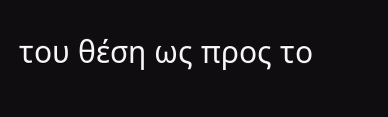του θέση ως προς το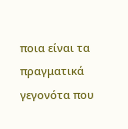ποια είναι τα πραγματικά γεγονότα που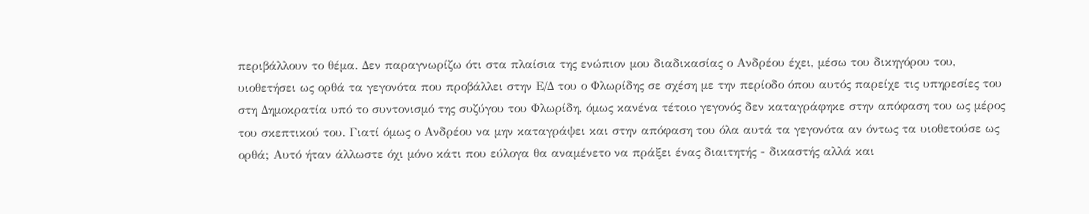περιβάλλουν το θέμα. Δεν παραγνωρίζω ότι στα πλαίσια της ενώπιον μου διαδικασίας ο Ανδρέου έχει, μέσω του δικηγόρου του, υιοθετήσει ως ορθά τα γεγονότα που προβάλλει στην Ε/Δ του ο Φλωρίδης σε σχέση με την περίοδο όπου αυτός παρείχε τις υπηρεσίες του στη Δημοκρατία υπό το συντονισμό της συζύγου του Φλωρίδη, όμως κανένα τέτοιο γεγονός δεν καταγράφηκε στην απόφαση του ως μέρος του σκεπτικού του. Γιατί όμως ο Ανδρέου να μην καταγράψει και στην απόφαση του όλα αυτά τα γεγονότα αν όντως τα υιοθετούσε ως ορθά; Αυτό ήταν άλλωστε όχι μόνο κάτι που εύλογα θα αναμένετο να πράξει ένας διαιτητής - δικαστής αλλά και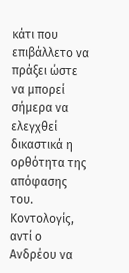κάτι που επιβάλλετο να πράξει ώστε να μπορεί σήμερα να ελεγχθεί δικαστικά η ορθότητα της απόφασης του. Κοντολογίς, αντί ο Ανδρέου να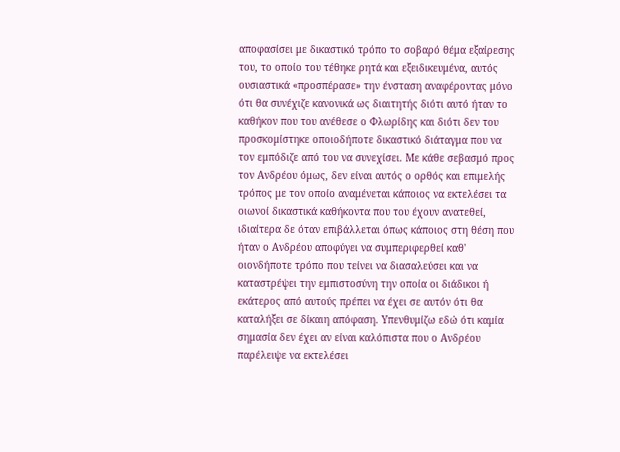αποφασίσει με δικαστικό τρόπο το σοβαρό θέμα εξαίρεσης του, το οποίο του τέθηκε ρητά και εξειδικευμένα, αυτός ουσιαστικά «προσπέρασε» την ένσταση αναφέροντας μόνο ότι θα συνέχιζε κανονικά ως διαιτητής διότι αυτό ήταν το καθήκον που του ανέθεσε ο Φλωρίδης και διότι δεν του προσκομίστηκε οποιοδήποτε δικαστικό διάταγμα που να τον εμπόδιζε από του να συνεχίσει. Με κάθε σεβασμό προς τον Ανδρέου όμως, δεν είναι αυτός ο ορθός και επιμελής τρόπος με τον οποίο αναμένεται κάποιος να εκτελέσει τα οιωνοί δικαστικά καθήκοντα που του έχουν ανατεθεί, ιδιαίτερα δε όταν επιβάλλεται όπως κάποιος στη θέση που ήταν ο Ανδρέου αποφύγει να συμπεριφερθεί καθ' οιονδήποτε τρόπο που τείνει να διασαλεύσει και να καταστρέψει την εμπιστοσύνη την οποία οι διάδικοι ή εκάτερος από αυτούς πρέπει να έχει σε αυτόν ότι θα καταλήξει σε δίκαιη απόφαση. Υπενθυμίζω εδώ ότι καμία σημασία δεν έχει αν είναι καλόπιστα που ο Ανδρέου παρέλειψε να εκτελέσει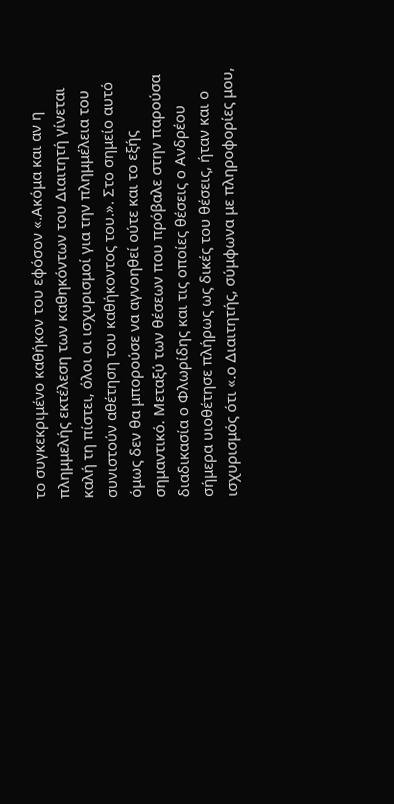το συγκεκριμένο καθήκον του εφόσον «.Ακόμα και αν η πλημμελής εκτέλεση των καθηκόντων του Διαιτητή γίνεται καλή τη πίστει, όλοι οι ισχυρισμοί για την πλημμέλεια του συνιστούν αθέτηση του καθήκοντος του.». Στο σημείο αυτό όμως δεν θα μπορούσε να αγνοηθεί ούτε και το εξής σημαντικό. Μεταξύ των θέσεων που πρόβαλε στην παρούσα διαδικασία ο Φλωρίδης και τις οποίες θέσεις ο Ανδρέου σήμερα υιοθέτησε πλήρως ως δικές του θέσεις, ήταν και ο ισχυρισμός ότι «.ο Διαιτητής, σύμφωνα με πληροφορίες μου,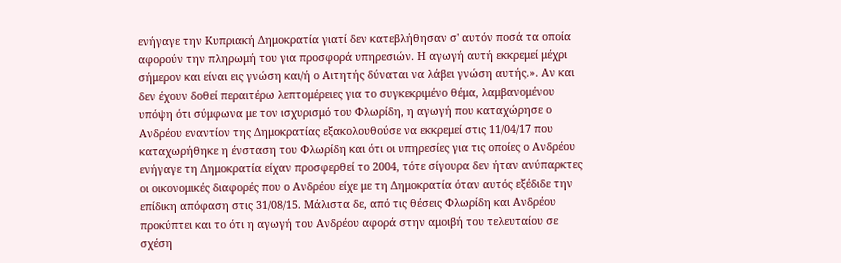ενήγαγε την Κυπριακή Δημοκρατία γιατί δεν κατεβλήθησαν σ' αυτόν ποσά τα οποία αφορούν την πληρωμή του για προσφορά υπηρεσιών. Η αγωγή αυτή εκκρεμεί μέχρι σήμερον και είναι εις γνώση και/ή ο Αιτητής δύναται να λάβει γνώση αυτής.». Αν και δεν έχουν δοθεί περαιτέρω λεπτομέρειες για το συγκεκριμένο θέμα, λαμβανομένου υπόψη ότι σύμφωνα με τον ισχυρισμό του Φλωρίδη, η αγωγή που καταχώρησε ο Ανδρέου εναντίον της Δημοκρατίας εξακολουθούσε να εκκρεμεί στις 11/04/17 που καταχωρήθηκε η ένσταση του Φλωρίδη και ότι οι υπηρεσίες για τις οποίες ο Ανδρέου ενήγαγε τη Δημοκρατία είχαν προσφερθεί το 2004, τότε σίγουρα δεν ήταν ανύπαρκτες οι οικονομικές διαφορές που ο Ανδρέου είχε με τη Δημοκρατία όταν αυτός εξέδιδε την επίδικη απόφαση στις 31/08/15. Μάλιστα δε, από τις θέσεις Φλωρίδη και Ανδρέου προκύπτει και το ότι η αγωγή του Ανδρέου αφορά στην αμοιβή του τελευταίου σε σχέση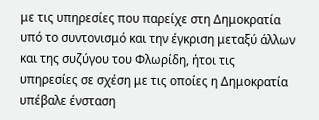με τις υπηρεσίες που παρείχε στη Δημοκρατία υπό το συντονισμό και την έγκριση μεταξύ άλλων και της συζύγου του Φλωρίδη, ήτοι τις υπηρεσίες σε σχέση με τις οποίες η Δημοκρατία υπέβαλε ένσταση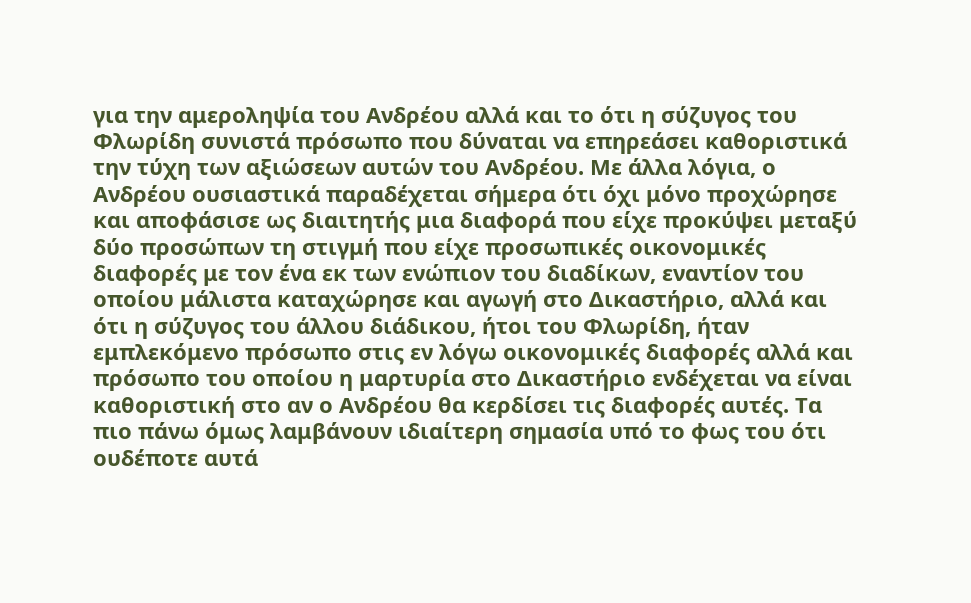για την αμεροληψία του Ανδρέου αλλά και το ότι η σύζυγος του Φλωρίδη συνιστά πρόσωπο που δύναται να επηρεάσει καθοριστικά την τύχη των αξιώσεων αυτών του Ανδρέου. Με άλλα λόγια, ο Ανδρέου ουσιαστικά παραδέχεται σήμερα ότι όχι μόνο προχώρησε και αποφάσισε ως διαιτητής μια διαφορά που είχε προκύψει μεταξύ δύο προσώπων τη στιγμή που είχε προσωπικές οικονομικές διαφορές με τον ένα εκ των ενώπιον του διαδίκων, εναντίον του οποίου μάλιστα καταχώρησε και αγωγή στο Δικαστήριο, αλλά και ότι η σύζυγος του άλλου διάδικου, ήτοι του Φλωρίδη, ήταν εμπλεκόμενο πρόσωπο στις εν λόγω οικονομικές διαφορές αλλά και πρόσωπο του οποίου η μαρτυρία στο Δικαστήριο ενδέχεται να είναι καθοριστική στο αν ο Ανδρέου θα κερδίσει τις διαφορές αυτές. Τα πιο πάνω όμως λαμβάνουν ιδιαίτερη σημασία υπό το φως του ότι ουδέποτε αυτά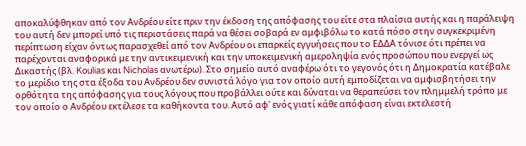αποκαλύφθηκαν από τον Ανδρέου είτε πριν την έκδοση της απόφασης του είτε στα πλαίσια αυτής και η παράλειψη του αυτή δεν μπορεί υπό τις περιστάσεις παρά να θέσει σοβαρά εν αμφιβόλω το κατά πόσο στην συγκεκριμένη περίπτωση είχαν όντως παρασχεθεί από τον Ανδρέου οι επαρκείς εγγυήσεις που το ΕΔΔΑ τόνισε ότι πρέπει να παρέχονται αναφορικά με την αντικειμενική και την υποκειμενική αμεροληψία ενός προσώπου που ενεργεί ως Δικαστής (βλ. Koulias και Nicholas ανωτέρω). Στο σημείο αυτό αναφέρω ότι το γεγονός ότι η Δημοκρατία κατέβαλε το μερίδιο της στα έξοδα του Ανδρέου δεν συνιστά λόγο για τον οποίο αυτή εμποδίζεται να αμφισβητήσει την ορθότητα της απόφασης για τους λόγους που προβάλλει ούτε και δύναται να θεραπεύσει τον πλημμελή τρόπο με τον οποίο ο Ανδρέου εκτέλεσε τα καθήκοντα του. Αυτό αφ' ενός γιατί κάθε απόφαση είναι εκτελεστή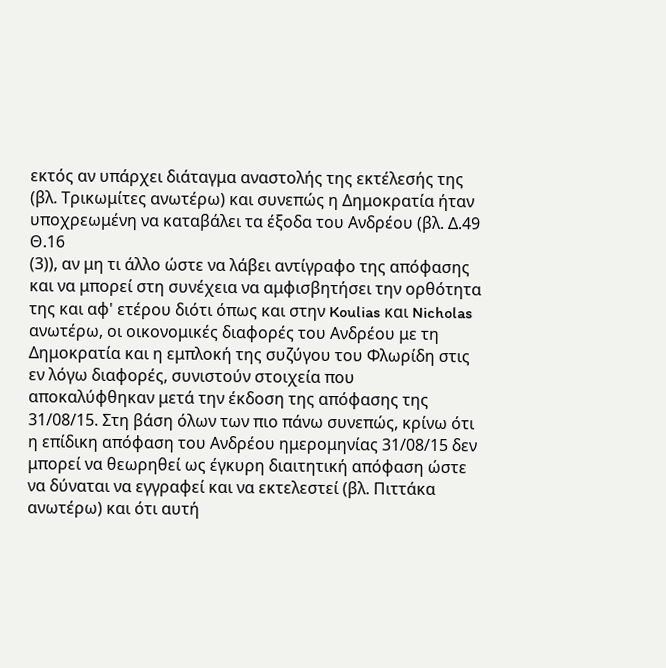εκτός αν υπάρχει διάταγμα αναστολής της εκτέλεσής της (βλ. Τρικωμίτες ανωτέρω) και συνεπώς η Δημοκρατία ήταν υποχρεωμένη να καταβάλει τα έξοδα του Ανδρέου (βλ. Δ.49 Θ.16
(3)), αν μη τι άλλο ώστε να λάβει αντίγραφο της απόφασης και να μπορεί στη συνέχεια να αμφισβητήσει την ορθότητα της και αφ' ετέρου διότι όπως και στην Koulias και Nicholas ανωτέρω, οι οικονομικές διαφορές του Ανδρέου με τη Δημοκρατία και η εμπλοκή της συζύγου του Φλωρίδη στις εν λόγω διαφορές, συνιστούν στοιχεία που αποκαλύφθηκαν μετά την έκδοση της απόφασης της 31/08/15. Στη βάση όλων των πιο πάνω συνεπώς, κρίνω ότι η επίδικη απόφαση του Ανδρέου ημερομηνίας 31/08/15 δεν μπορεί να θεωρηθεί ως έγκυρη διαιτητική απόφαση ώστε να δύναται να εγγραφεί και να εκτελεστεί (βλ. Πιττάκα ανωτέρω) και ότι αυτή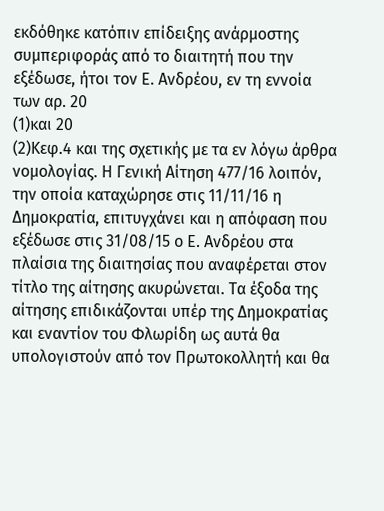εκδόθηκε κατόπιν επίδειξης ανάρμοστης συμπεριφοράς από το διαιτητή που την εξέδωσε, ήτοι τον Ε. Ανδρέου, εν τη εννοία των αρ. 20
(1)και 20
(2)Κεφ.4 και της σχετικής με τα εν λόγω άρθρα νομολογίας. Η Γενική Αίτηση 477/16 λοιπόν, την οποία καταχώρησε στις 11/11/16 η Δημοκρατία, επιτυγχάνει και η απόφαση που εξέδωσε στις 31/08/15 ο Ε. Ανδρέου στα πλαίσια της διαιτησίας που αναφέρεται στον τίτλο της αίτησης ακυρώνεται. Τα έξοδα της αίτησης επιδικάζονται υπέρ της Δημοκρατίας και εναντίον του Φλωρίδη ως αυτά θα υπολογιστούν από τον Πρωτοκολλητή και θα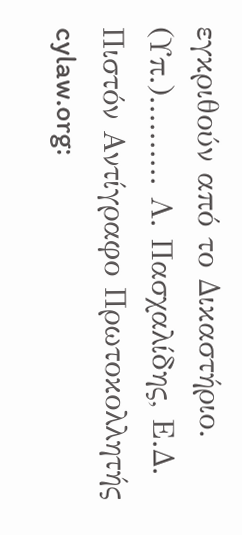εγκριθούν από το Δικαστήριο. (Υπ.).......... Λ. Πασχαλίδης, Ε.Δ. Πιστόν Αντίγραφο Πρωτοκολλητής cylaw.org: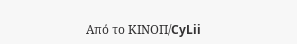Από το ΚΙΝOΠ/CyLii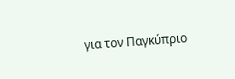για τον Παγκύπριο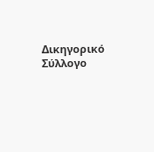Δικηγορικό Σύλλογο